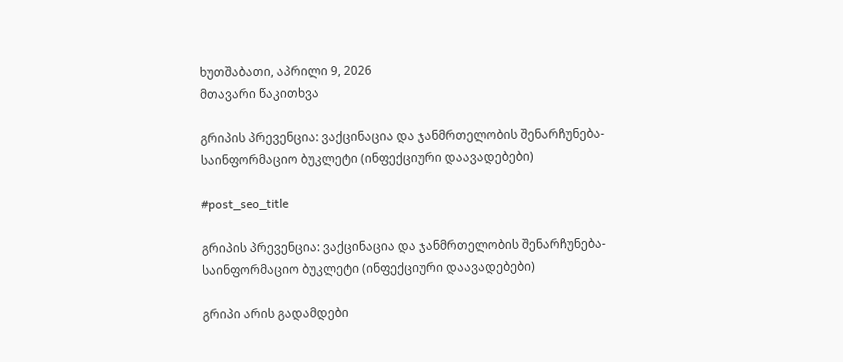ხუთშაბათი, აპრილი 9, 2026
მთავარი წაკითხვა

გრიპის პრევენცია: ვაქცინაცია და ჯანმრთელობის შენარჩუნება- საინფორმაციო ბუკლეტი (ინფექციური დაავადებები)

#post_seo_title

გრიპის პრევენცია: ვაქცინაცია და ჯანმრთელობის შენარჩუნება- საინფორმაციო ბუკლეტი (ინფექციური დაავადებები)

გრიპი არის გადამდები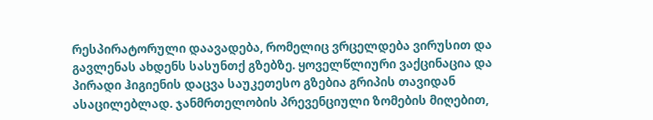რესპირატორული დაავადება, რომელიც ვრცელდება ვირუსით და გავლენას ახდენს სასუნთქ გზებზე. ყოველწლიური ვაქცინაცია და პირადი ჰიგიენის დაცვა საუკეთესო გზებია გრიპის თავიდან ასაცილებლად. ჯანმრთელობის პრევენციული ზომების მიღებით,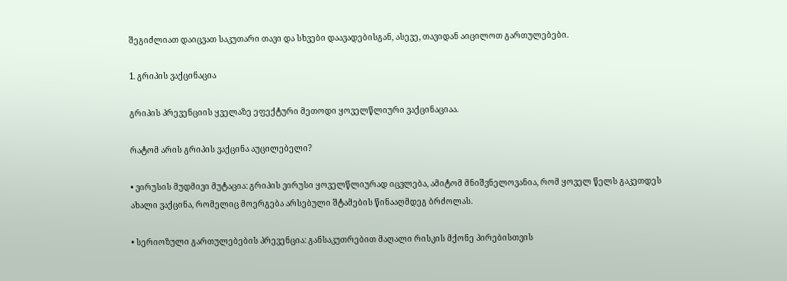შეგიძლიათ დაიცვათ საკუთარი თავი და სხვები დაავადებისგან, ასევე, თავიდან აიცილოთ გართულებები.

1. გრიპის ვაქცინაცია

გრიპის პრევენციის ყველაზე ეფექტური მეთოდი ყოველწლიური ვაქცინაციაა.

რატომ არის გრიპის ვაქცინა აუცილებელი?

• ვირუსის მუდმივი მუტაცია: გრიპის ვირუსი ყოველწლიურად იცვლება, ამიტომ მნიშვნელოვანია, რომ ყოველ წელს გაკეთდეს ახალი ვაქცინა, რომელიც მოერგება არსებული შტამების წინააღმდეგ ბრძოლას.

• სერიოზული გართულებების პრევენცია: განსაკუთრებით მაღალი რისკის მქონე პირებისთვის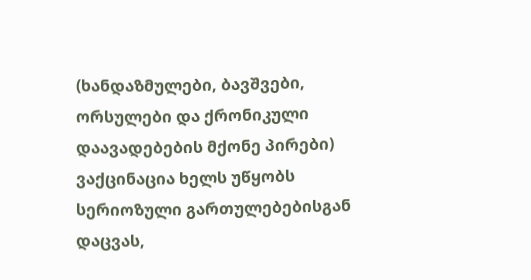(ხანდაზმულები, ბავშვები, ორსულები და ქრონიკული დაავადებების მქონე პირები) ვაქცინაცია ხელს უწყობს სერიოზული გართულებებისგან დაცვას,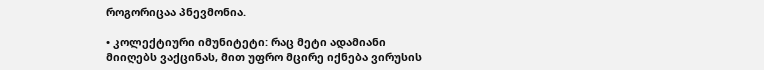როგორიცაა პნევმონია.

• კოლექტიური იმუნიტეტი: რაც მეტი ადამიანი მიიღებს ვაქცინას, მით უფრო მცირე იქნება ვირუსის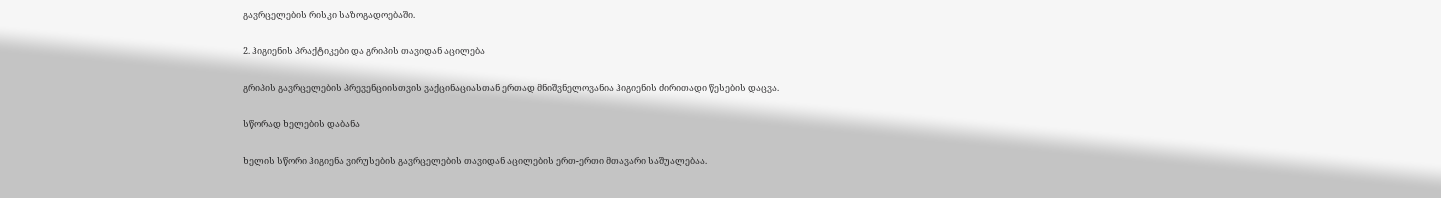გავრცელების რისკი საზოგადოებაში.

2. ჰიგიენის პრაქტიკები და გრიპის თავიდან აცილება

გრიპის გავრცელების პრევენციისთვის ვაქცინაციასთან ერთად მნიშვნელოვანია ჰიგიენის ძირითადი წესების დაცვა.

სწორად ხელების დაბანა

ხელის სწორი ჰიგიენა ვირუსების გავრცელების თავიდან აცილების ერთ-ერთი მთავარი საშუალებაა.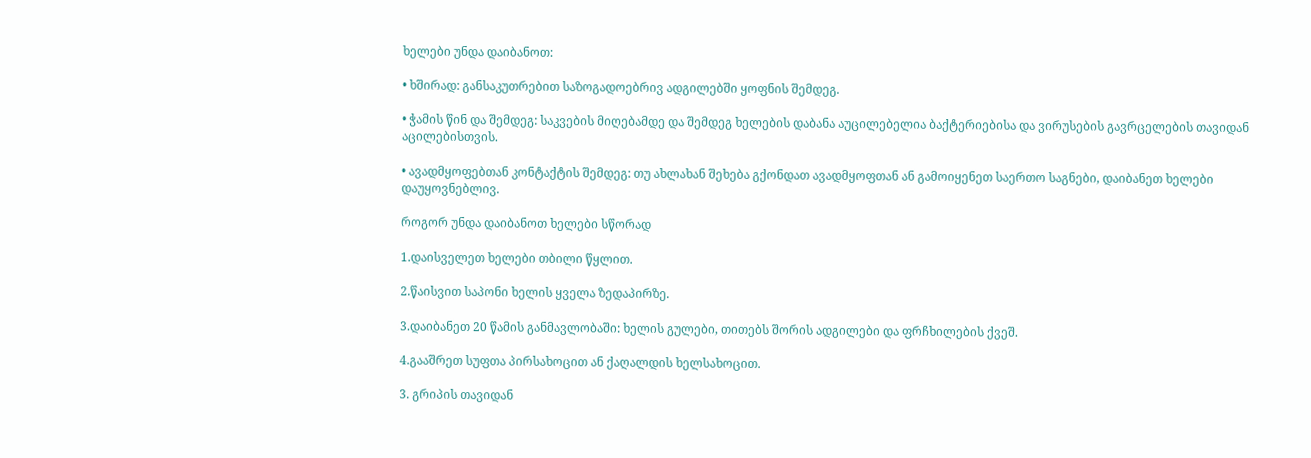ხელები უნდა დაიბანოთ:

• ხშირად: განსაკუთრებით საზოგადოებრივ ადგილებში ყოფნის შემდეგ.

• ჭამის წინ და შემდეგ: საკვების მიღებამდე და შემდეგ ხელების დაბანა აუცილებელია ბაქტერიებისა და ვირუსების გავრცელების თავიდან აცილებისთვის.

• ავადმყოფებთან კონტაქტის შემდეგ: თუ ახლახან შეხება გქონდათ ავადმყოფთან ან გამოიყენეთ საერთო საგნები, დაიბანეთ ხელები დაუყოვნებლივ.

როგორ უნდა დაიბანოთ ხელები სწორად

1.დაისველეთ ხელები თბილი წყლით.

2.წაისვით საპონი ხელის ყველა ზედაპირზე.

3.დაიბანეთ 20 წამის განმავლობაში: ხელის გულები, თითებს შორის ადგილები და ფრჩხილების ქვეშ.

4.გააშრეთ სუფთა პირსახოცით ან ქაღალდის ხელსახოცით.

3. გრიპის თავიდან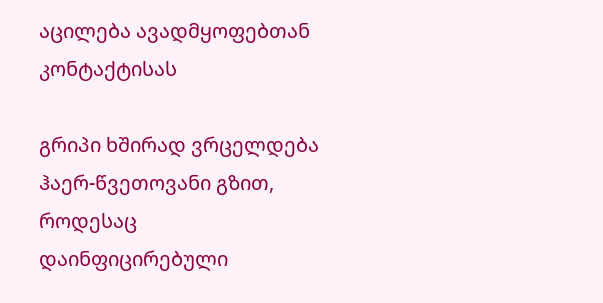აცილება ავადმყოფებთან კონტაქტისას

გრიპი ხშირად ვრცელდება ჰაერ-წვეთოვანი გზით, როდესაც დაინფიცირებული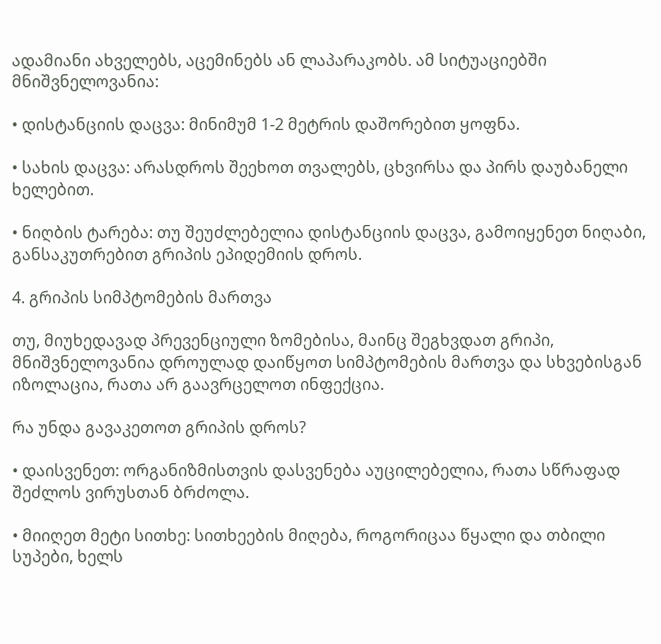ადამიანი ახველებს, აცემინებს ან ლაპარაკობს. ამ სიტუაციებში მნიშვნელოვანია:

• დისტანციის დაცვა: მინიმუმ 1-2 მეტრის დაშორებით ყოფნა.

• სახის დაცვა: არასდროს შეეხოთ თვალებს, ცხვირსა და პირს დაუბანელი ხელებით.

• ნიღბის ტარება: თუ შეუძლებელია დისტანციის დაცვა, გამოიყენეთ ნიღაბი, განსაკუთრებით გრიპის ეპიდემიის დროს.

4. გრიპის სიმპტომების მართვა

თუ, მიუხედავად პრევენციული ზომებისა, მაინც შეგხვდათ გრიპი, მნიშვნელოვანია დროულად დაიწყოთ სიმპტომების მართვა და სხვებისგან იზოლაცია, რათა არ გაავრცელოთ ინფექცია.

რა უნდა გავაკეთოთ გრიპის დროს?

• დაისვენეთ: ორგანიზმისთვის დასვენება აუცილებელია, რათა სწრაფად შეძლოს ვირუსთან ბრძოლა.

• მიიღეთ მეტი სითხე: სითხეების მიღება, როგორიცაა წყალი და თბილი სუპები, ხელს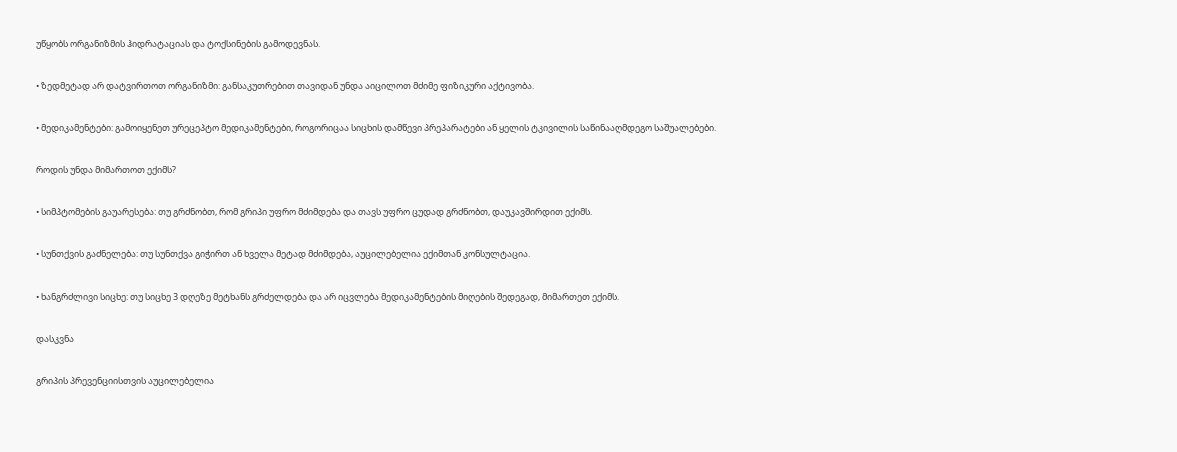უწყობს ორგანიზმის ჰიდრატაციას და ტოქსინების გამოდევნას.

• ზედმეტად არ დატვირთოთ ორგანიზმი: განსაკუთრებით თავიდან უნდა აიცილოთ მძიმე ფიზიკური აქტივობა.

• მედიკამენტები: გამოიყენეთ ურეცეპტო მედიკამენტები, როგორიცაა სიცხის დამწევი პრეპარატები ან ყელის ტკივილის საწინააღმდეგო საშუალებები.

როდის უნდა მიმართოთ ექიმს?

• სიმპტომების გაუარესება: თუ გრძნობთ, რომ გრიპი უფრო მძიმდება და თავს უფრო ცუდად გრძნობთ, დაუკავშირდით ექიმს.

• სუნთქვის გაძნელება: თუ სუნთქვა გიჭირთ ან ხველა მეტად მძიმდება, აუცილებელია ექიმთან კონსულტაცია.

• ხანგრძლივი სიცხე: თუ სიცხე 3 დღეზე მეტხანს გრძელდება და არ იცვლება მედიკამენტების მიღების შედეგად, მიმართეთ ექიმს.

დასკვნა

გრიპის პრევენციისთვის აუცილებელია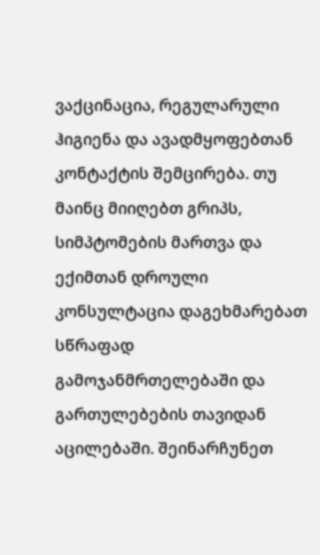ვაქცინაცია, რეგულარული ჰიგიენა და ავადმყოფებთან კონტაქტის შემცირება. თუ მაინც მიიღებთ გრიპს, სიმპტომების მართვა და ექიმთან დროული კონსულტაცია დაგეხმარებათ სწრაფად გამოჯანმრთელებაში და გართულებების თავიდან აცილებაში. შეინარჩუნეთ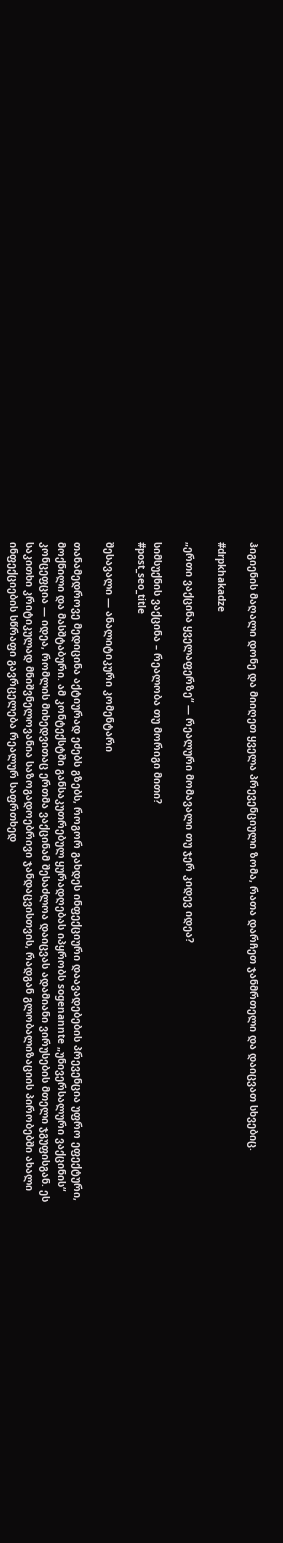ჰიგიენის მაღალი დონე და მიიღეთ ყველა პრევენციული ზომა, რათა დარჩეთ ჯანმრთელი და დაიცვათ სხვებიც.

#drpkhakadze

„ერთი ვაქცინა ყველაფერზე“ — რეალური მომავალი თუ ჯერ კიდევ იდეა?

სიმსუქნის ვაქცინა – რეალობა თუ მორიგი მითი?
#post_seo_title

შესავალი — ანალიტიკური კომენტარი

თანამედროვე მედიცინა აქტიურად ეძებს გზებს, როგორ გახდეს ინფექციური დაავადებების პრევენცია უფრო ეფექტური, მოქნილი და მასშტაბური. ამ კონტექსტში განსაკუთრებულ ყურადღებას იპყრობს sogenannte „უნივერსალური ვაქცინის“ კონცეფცია — იდეა, რომლის მიხედვითაც ერთმა ვაქცინამ შესაძლოა დაიცვას ადამიანი ვირუსების მთელი ჯგუფისგან. ეს საკითხი კრიტიკულად მნიშვნელოვანია საზოგადოებრივი ჯანდაცვისთვის, რადგან გლობალიზაციის პირობებში ახალი ინფექციების სწრაფი გავრცელება რეალურ საფრთხედ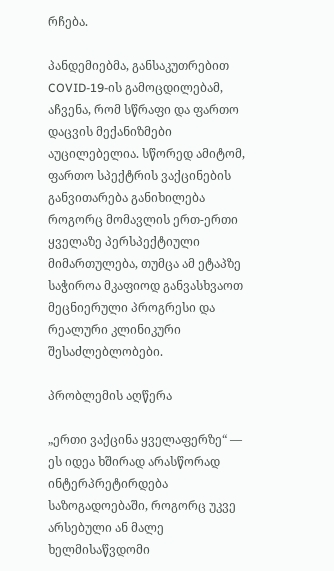რჩება.

პანდემიებმა, განსაკუთრებით COVID-19-ის გამოცდილებამ, აჩვენა, რომ სწრაფი და ფართო დაცვის მექანიზმები აუცილებელია. სწორედ ამიტომ, ფართო სპექტრის ვაქცინების განვითარება განიხილება როგორც მომავლის ერთ-ერთი ყველაზე პერსპექტიული მიმართულება, თუმცა ამ ეტაპზე საჭიროა მკაფიოდ განვასხვაოთ მეცნიერული პროგრესი და რეალური კლინიკური შესაძლებლობები.

პრობლემის აღწერა

„ერთი ვაქცინა ყველაფერზე“ — ეს იდეა ხშირად არასწორად ინტერპრეტირდება საზოგადოებაში, როგორც უკვე არსებული ან მალე ხელმისაწვდომი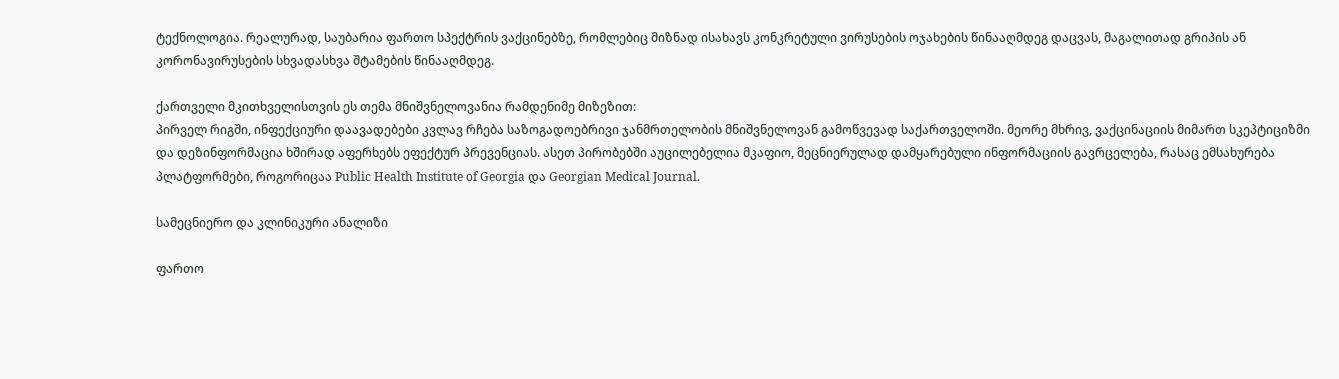ტექნოლოგია. რეალურად, საუბარია ფართო სპექტრის ვაქცინებზე, რომლებიც მიზნად ისახავს კონკრეტული ვირუსების ოჯახების წინააღმდეგ დაცვას, მაგალითად გრიპის ან კორონავირუსების სხვადასხვა შტამების წინააღმდეგ.

ქართველი მკითხველისთვის ეს თემა მნიშვნელოვანია რამდენიმე მიზეზით:
პირველ რიგში, ინფექციური დაავადებები კვლავ რჩება საზოგადოებრივი ჯანმრთელობის მნიშვნელოვან გამოწვევად საქართველოში. მეორე მხრივ, ვაქცინაციის მიმართ სკეპტიციზმი და დეზინფორმაცია ხშირად აფერხებს ეფექტურ პრევენციას. ასეთ პირობებში აუცილებელია მკაფიო, მეცნიერულად დამყარებული ინფორმაციის გავრცელება, რასაც ემსახურება პლატფორმები, როგორიცაა Public Health Institute of Georgia და Georgian Medical Journal.

სამეცნიერო და კლინიკური ანალიზი

ფართო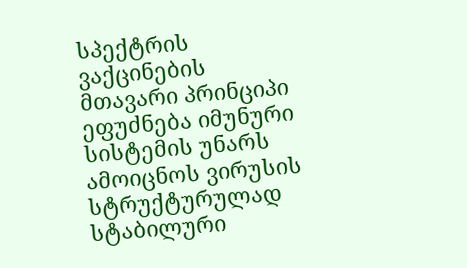სპექტრის ვაქცინების მთავარი პრინციპი ეფუძნება იმუნური სისტემის უნარს ამოიცნოს ვირუსის სტრუქტურულად სტაბილური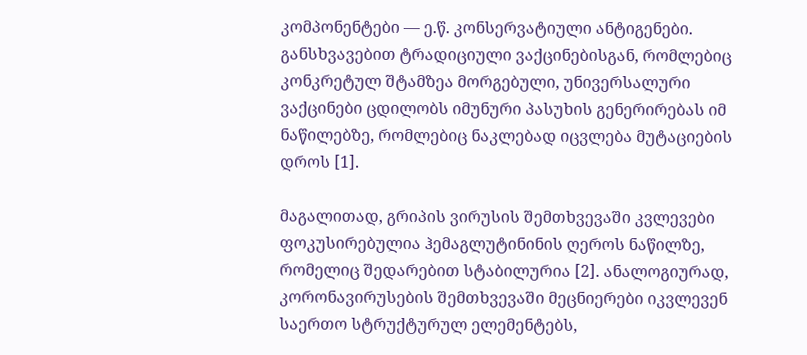კომპონენტები — ე.წ. კონსერვატიული ანტიგენები. განსხვავებით ტრადიციული ვაქცინებისგან, რომლებიც კონკრეტულ შტამზეა მორგებული, უნივერსალური ვაქცინები ცდილობს იმუნური პასუხის გენერირებას იმ ნაწილებზე, რომლებიც ნაკლებად იცვლება მუტაციების დროს [1].

მაგალითად, გრიპის ვირუსის შემთხვევაში კვლევები ფოკუსირებულია ჰემაგლუტინინის ღეროს ნაწილზე, რომელიც შედარებით სტაბილურია [2]. ანალოგიურად, კორონავირუსების შემთხვევაში მეცნიერები იკვლევენ საერთო სტრუქტურულ ელემენტებს,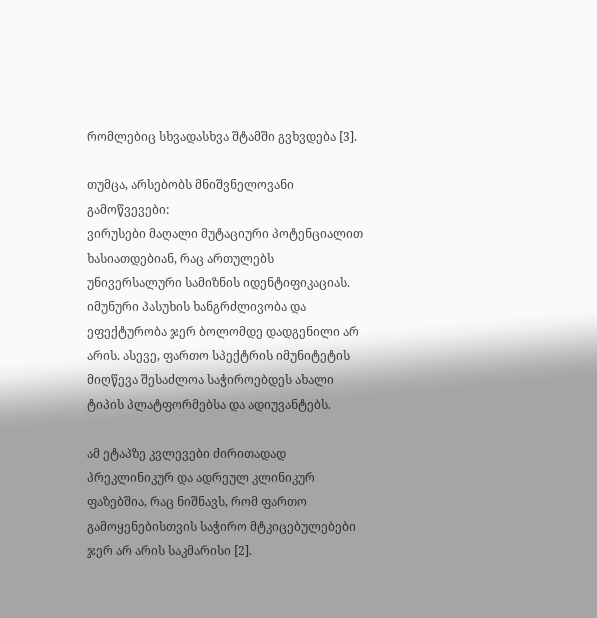რომლებიც სხვადასხვა შტამში გვხვდება [3].

თუმცა, არსებობს მნიშვნელოვანი გამოწვევები:
ვირუსები მაღალი მუტაციური პოტენციალით ხასიათდებიან, რაც ართულებს უნივერსალური სამიზნის იდენტიფიკაციას. იმუნური პასუხის ხანგრძლივობა და ეფექტურობა ჯერ ბოლომდე დადგენილი არ არის. ასევე, ფართო სპექტრის იმუნიტეტის მიღწევა შესაძლოა საჭიროებდეს ახალი ტიპის პლატფორმებსა და ადიუვანტებს.

ამ ეტაპზე კვლევები ძირითადად პრეკლინიკურ და ადრეულ კლინიკურ ფაზებშია, რაც ნიშნავს, რომ ფართო გამოყენებისთვის საჭირო მტკიცებულებები ჯერ არ არის საკმარისი [2].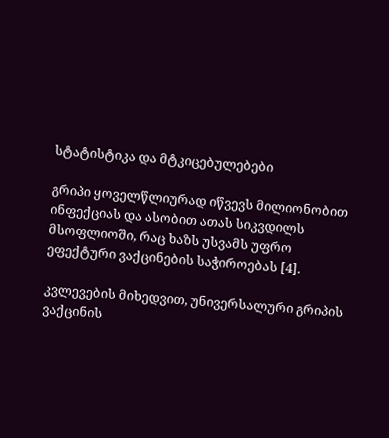სტატისტიკა და მტკიცებულებები

გრიპი ყოველწლიურად იწვევს მილიონობით ინფექციას და ასობით ათას სიკვდილს მსოფლიოში, რაც ხაზს უსვამს უფრო ეფექტური ვაქცინების საჭიროებას [4].

კვლევების მიხედვით, უნივერსალური გრიპის ვაქცინის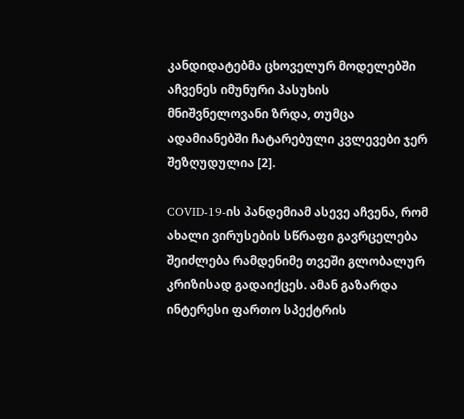კანდიდატებმა ცხოველურ მოდელებში აჩვენეს იმუნური პასუხის მნიშვნელოვანი ზრდა, თუმცა ადამიანებში ჩატარებული კვლევები ჯერ შეზღუდულია [2].

COVID-19-ის პანდემიამ ასევე აჩვენა, რომ ახალი ვირუსების სწრაფი გავრცელება შეიძლება რამდენიმე თვეში გლობალურ კრიზისად გადაიქცეს. ამან გაზარდა ინტერესი ფართო სპექტრის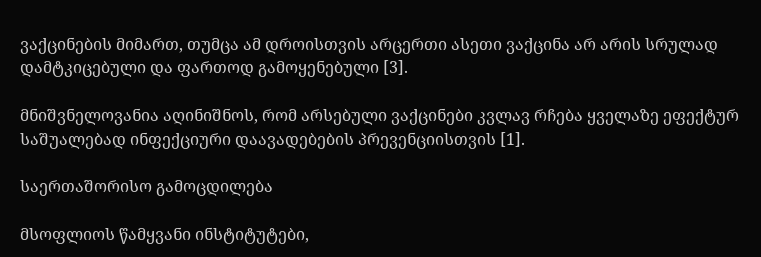ვაქცინების მიმართ, თუმცა ამ დროისთვის არცერთი ასეთი ვაქცინა არ არის სრულად დამტკიცებული და ფართოდ გამოყენებული [3].

მნიშვნელოვანია აღინიშნოს, რომ არსებული ვაქცინები კვლავ რჩება ყველაზე ეფექტურ საშუალებად ინფექციური დაავადებების პრევენციისთვის [1].

საერთაშორისო გამოცდილება

მსოფლიოს წამყვანი ინსტიტუტები,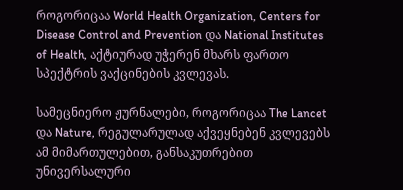როგორიცაა World Health Organization, Centers for Disease Control and Prevention და National Institutes of Health, აქტიურად უჭერენ მხარს ფართო სპექტრის ვაქცინების კვლევას.

სამეცნიერო ჟურნალები, როგორიცაა The Lancet და Nature, რეგულარულად აქვეყნებენ კვლევებს ამ მიმართულებით, განსაკუთრებით უნივერსალური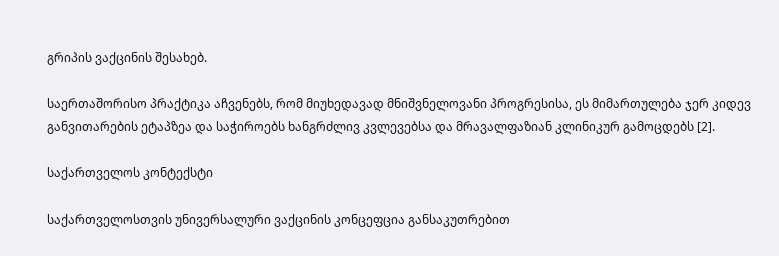გრიპის ვაქცინის შესახებ.

საერთაშორისო პრაქტიკა აჩვენებს, რომ მიუხედავად მნიშვნელოვანი პროგრესისა, ეს მიმართულება ჯერ კიდევ განვითარების ეტაპზეა და საჭიროებს ხანგრძლივ კვლევებსა და მრავალფაზიან კლინიკურ გამოცდებს [2].

საქართველოს კონტექსტი

საქართველოსთვის უნივერსალური ვაქცინის კონცეფცია განსაკუთრებით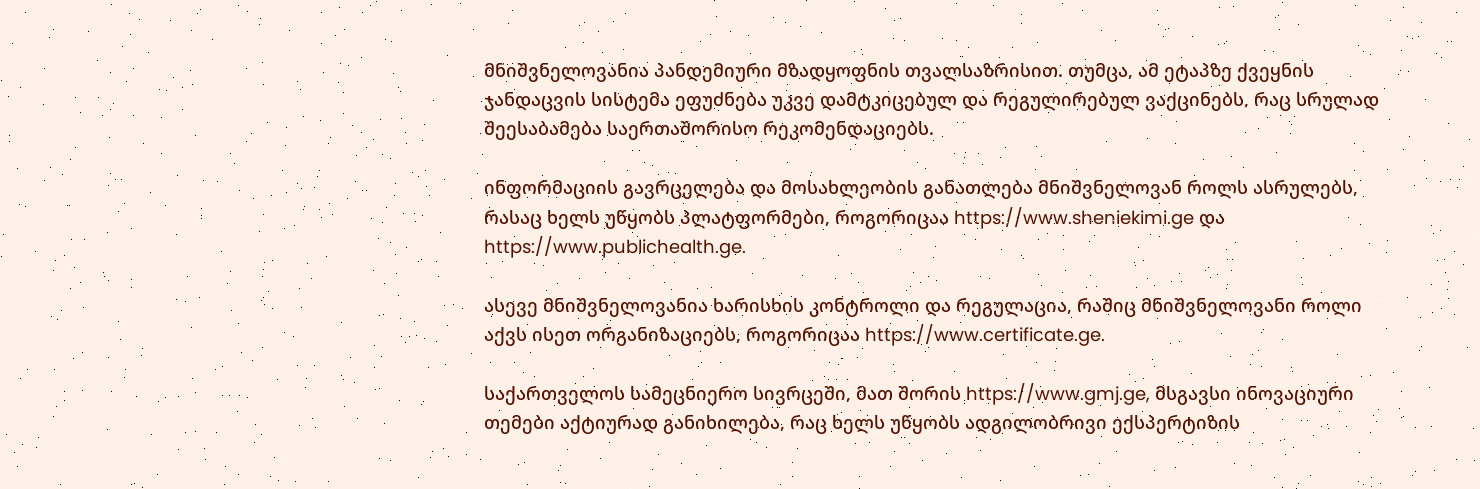მნიშვნელოვანია პანდემიური მზადყოფნის თვალსაზრისით. თუმცა, ამ ეტაპზე ქვეყნის ჯანდაცვის სისტემა ეფუძნება უკვე დამტკიცებულ და რეგულირებულ ვაქცინებს, რაც სრულად შეესაბამება საერთაშორისო რეკომენდაციებს.

ინფორმაციის გავრცელება და მოსახლეობის განათლება მნიშვნელოვან როლს ასრულებს, რასაც ხელს უწყობს პლატფორმები, როგორიცაა https://www.sheniekimi.ge და https://www.publichealth.ge.

ასევე მნიშვნელოვანია ხარისხის კონტროლი და რეგულაცია, რაშიც მნიშვნელოვანი როლი აქვს ისეთ ორგანიზაციებს, როგორიცაა https://www.certificate.ge.

საქართველოს სამეცნიერო სივრცეში, მათ შორის https://www.gmj.ge, მსგავსი ინოვაციური თემები აქტიურად განიხილება, რაც ხელს უწყობს ადგილობრივი ექსპერტიზის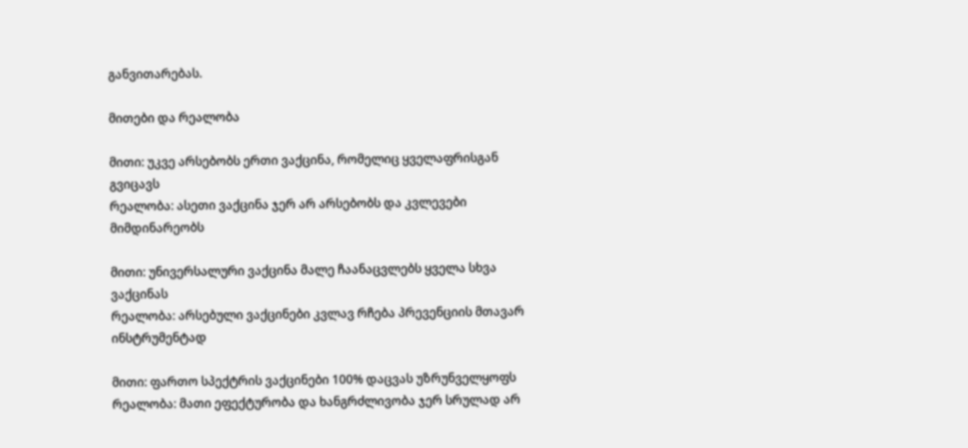განვითარებას.

მითები და რეალობა

მითი: უკვე არსებობს ერთი ვაქცინა, რომელიც ყველაფრისგან გვიცავს
რეალობა: ასეთი ვაქცინა ჯერ არ არსებობს და კვლევები მიმდინარეობს

მითი: უნივერსალური ვაქცინა მალე ჩაანაცვლებს ყველა სხვა ვაქცინას
რეალობა: არსებული ვაქცინები კვლავ რჩება პრევენციის მთავარ ინსტრუმენტად

მითი: ფართო სპექტრის ვაქცინები 100% დაცვას უზრუნველყოფს
რეალობა: მათი ეფექტურობა და ხანგრძლივობა ჯერ სრულად არ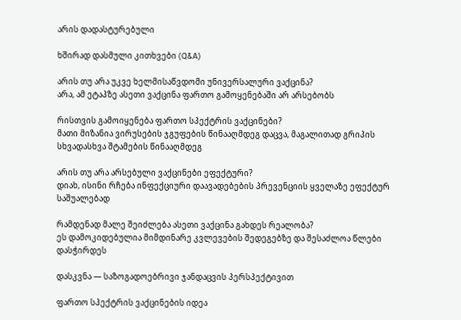არის დადასტურებული

ხშირად დასმული კითხვები (Q&A)

არის თუ არა უკვე ხელმისაწვდომი უნივერსალური ვაქცინა?
არა, ამ ეტაპზე ასეთი ვაქცინა ფართო გამოყენებაში არ არსებობს

რისთვის გამოიყენება ფართო სპექტრის ვაქცინები?
მათი მიზანია ვირუსების ჯგუფების წინააღმდეგ დაცვა, მაგალითად გრიპის სხვადასხვა შტამების წინააღმდეგ

არის თუ არა არსებული ვაქცინები ეფექტური?
დიახ, ისინი რჩება ინფექციური დაავადებების პრევენციის ყველაზე ეფექტურ საშუალებად

რამდენად მალე შეიძლება ასეთი ვაქცინა გახდეს რეალობა?
ეს დამოკიდებულია მიმდინარე კვლევების შედეგებზე და შესაძლოა წლები დასჭირდეს

დასკვნა — საზოგადოებრივი ჯანდაცვის პერსპექტივით

ფართო სპექტრის ვაქცინების იდეა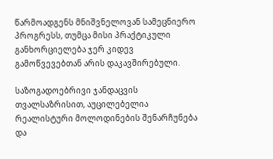წარმოადგენს მნიშვნელოვან სამეცნიერო პროგრესს, თუმცა მისი პრაქტიკული განხორციელება ჯერ კიდევ გამოწვევებთან არის დაკავშირებული.

საზოგადოებრივი ჯანდაცვის თვალსაზრისით, აუცილებელია რეალისტური მოლოდინების შენარჩუნება და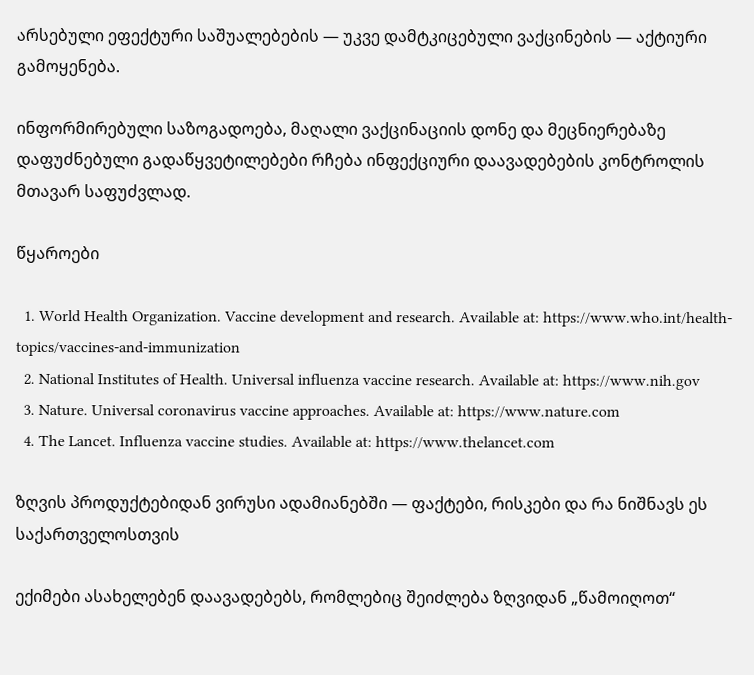არსებული ეფექტური საშუალებების — უკვე დამტკიცებული ვაქცინების — აქტიური გამოყენება.

ინფორმირებული საზოგადოება, მაღალი ვაქცინაციის დონე და მეცნიერებაზე დაფუძნებული გადაწყვეტილებები რჩება ინფექციური დაავადებების კონტროლის მთავარ საფუძვლად.

წყაროები

  1. World Health Organization. Vaccine development and research. Available at: https://www.who.int/health-topics/vaccines-and-immunization
  2. National Institutes of Health. Universal influenza vaccine research. Available at: https://www.nih.gov
  3. Nature. Universal coronavirus vaccine approaches. Available at: https://www.nature.com
  4. The Lancet. Influenza vaccine studies. Available at: https://www.thelancet.com

ზღვის პროდუქტებიდან ვირუსი ადამიანებში — ფაქტები, რისკები და რა ნიშნავს ეს საქართველოსთვის

ექიმები ასახელებენ დაავადებებს, რომლებიც შეიძლება ზღვიდან „წამოიღოთ“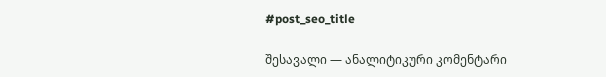#post_seo_title

შესავალი — ანალიტიკური კომენტარი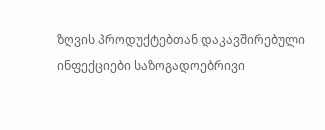ზღვის პროდუქტებთან დაკავშირებული ინფექციები საზოგადოებრივი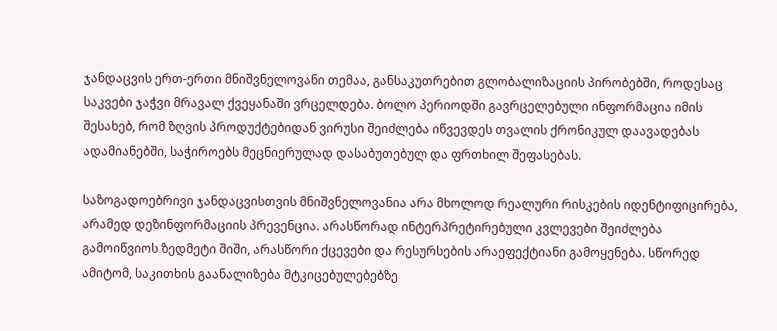ჯანდაცვის ერთ-ერთი მნიშვნელოვანი თემაა, განსაკუთრებით გლობალიზაციის პირობებში, როდესაც საკვები ჯაჭვი მრავალ ქვეყანაში ვრცელდება. ბოლო პერიოდში გავრცელებული ინფორმაცია იმის შესახებ, რომ ზღვის პროდუქტებიდან ვირუსი შეიძლება იწვევდეს თვალის ქრონიკულ დაავადებას ადამიანებში, საჭიროებს მეცნიერულად დასაბუთებულ და ფრთხილ შეფასებას.

საზოგადოებრივი ჯანდაცვისთვის მნიშვნელოვანია არა მხოლოდ რეალური რისკების იდენტიფიცირება, არამედ დეზინფორმაციის პრევენცია. არასწორად ინტერპრეტირებული კვლევები შეიძლება გამოიწვიოს ზედმეტი შიში, არასწორი ქცევები და რესურსების არაეფექტიანი გამოყენება. სწორედ ამიტომ, საკითხის გაანალიზება მტკიცებულებებზე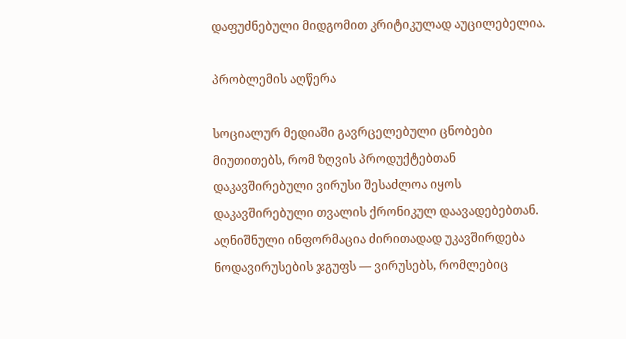დაფუძნებული მიდგომით კრიტიკულად აუცილებელია.

პრობლემის აღწერა

სოციალურ მედიაში გავრცელებული ცნობები მიუთითებს, რომ ზღვის პროდუქტებთან დაკავშირებული ვირუსი შესაძლოა იყოს დაკავშირებული თვალის ქრონიკულ დაავადებებთან. აღნიშნული ინფორმაცია ძირითადად უკავშირდება ნოდავირუსების ჯგუფს — ვირუსებს, რომლებიც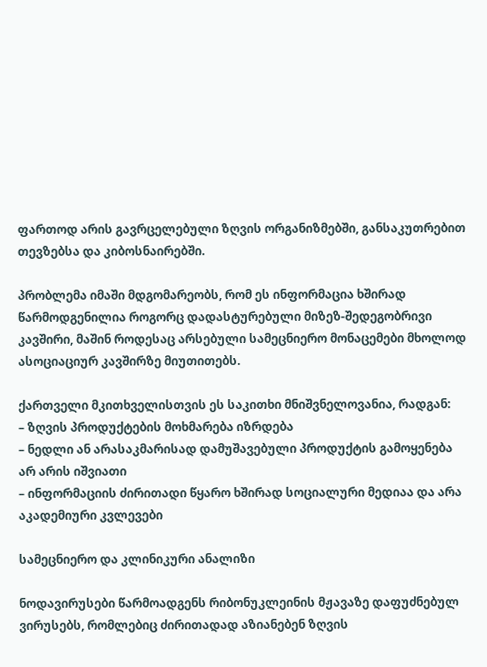ფართოდ არის გავრცელებული ზღვის ორგანიზმებში, განსაკუთრებით თევზებსა და კიბოსნაირებში.

პრობლემა იმაში მდგომარეობს, რომ ეს ინფორმაცია ხშირად წარმოდგენილია როგორც დადასტურებული მიზეზ-შედეგობრივი კავშირი, მაშინ როდესაც არსებული სამეცნიერო მონაცემები მხოლოდ ასოციაციურ კავშირზე მიუთითებს.

ქართველი მკითხველისთვის ეს საკითხი მნიშვნელოვანია, რადგან:
– ზღვის პროდუქტების მოხმარება იზრდება
– ნედლი ან არასაკმარისად დამუშავებული პროდუქტის გამოყენება არ არის იშვიათი
– ინფორმაციის ძირითადი წყარო ხშირად სოციალური მედიაა და არა აკადემიური კვლევები

სამეცნიერო და კლინიკური ანალიზი

ნოდავირუსები წარმოადგენს რიბონუკლეინის მჟავაზე დაფუძნებულ ვირუსებს, რომლებიც ძირითადად აზიანებენ ზღვის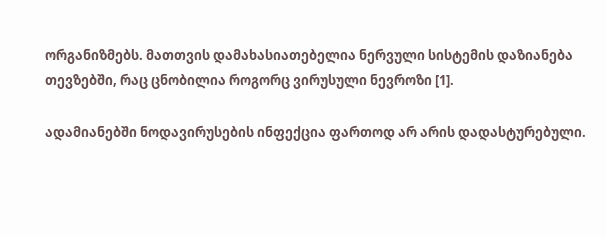ორგანიზმებს. მათთვის დამახასიათებელია ნერვული სისტემის დაზიანება თევზებში, რაც ცნობილია როგორც ვირუსული ნევროზი [1].

ადამიანებში ნოდავირუსების ინფექცია ფართოდ არ არის დადასტურებული.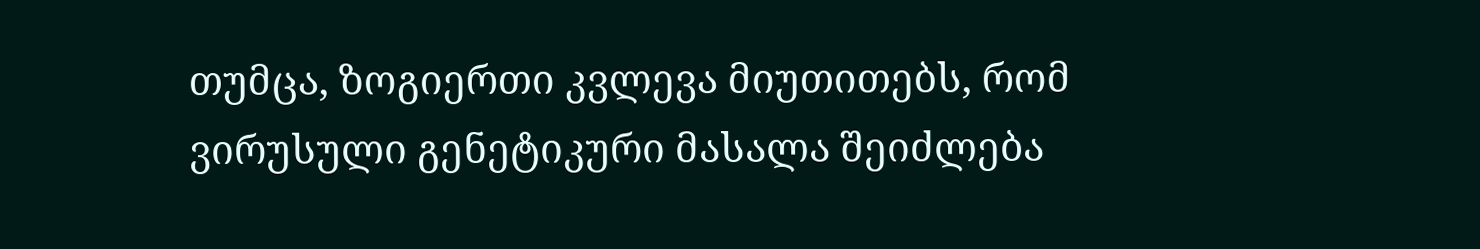თუმცა, ზოგიერთი კვლევა მიუთითებს, რომ ვირუსული გენეტიკური მასალა შეიძლება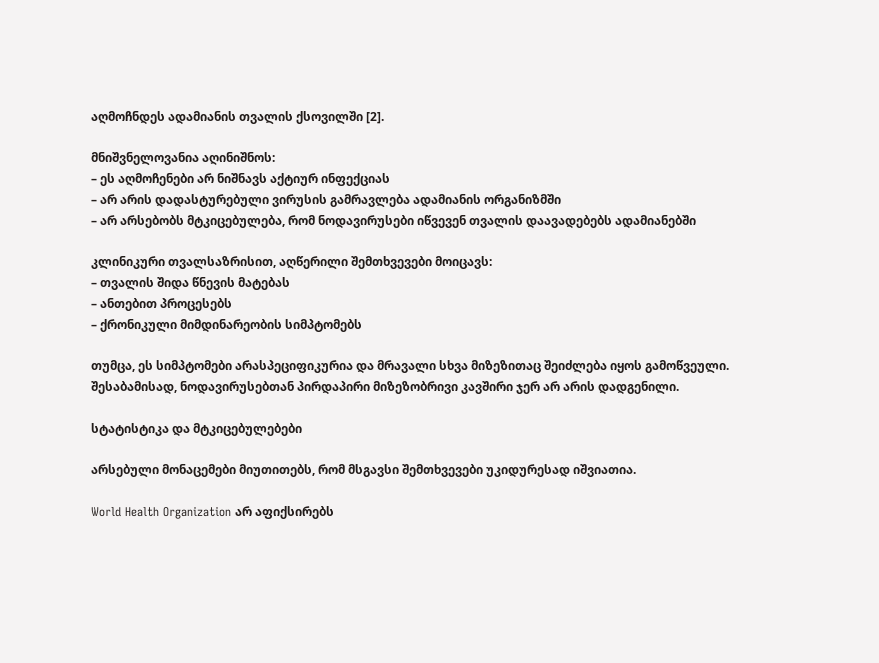აღმოჩნდეს ადამიანის თვალის ქსოვილში [2].

მნიშვნელოვანია აღინიშნოს:
– ეს აღმოჩენები არ ნიშნავს აქტიურ ინფექციას
– არ არის დადასტურებული ვირუსის გამრავლება ადამიანის ორგანიზმში
– არ არსებობს მტკიცებულება, რომ ნოდავირუსები იწვევენ თვალის დაავადებებს ადამიანებში

კლინიკური თვალსაზრისით, აღწერილი შემთხვევები მოიცავს:
– თვალის შიდა წნევის მატებას
– ანთებით პროცესებს
– ქრონიკული მიმდინარეობის სიმპტომებს

თუმცა, ეს სიმპტომები არასპეციფიკურია და მრავალი სხვა მიზეზითაც შეიძლება იყოს გამოწვეული. შესაბამისად, ნოდავირუსებთან პირდაპირი მიზეზობრივი კავშირი ჯერ არ არის დადგენილი.

სტატისტიკა და მტკიცებულებები

არსებული მონაცემები მიუთითებს, რომ მსგავსი შემთხვევები უკიდურესად იშვიათია.

World Health Organization არ აფიქსირებს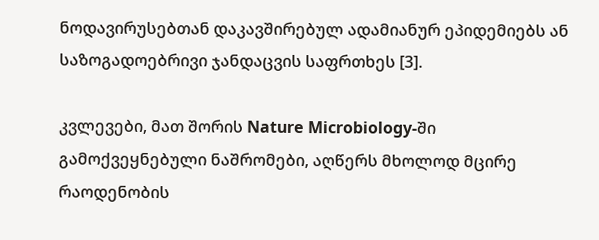ნოდავირუსებთან დაკავშირებულ ადამიანურ ეპიდემიებს ან საზოგადოებრივი ჯანდაცვის საფრთხეს [3].

კვლევები, მათ შორის Nature Microbiology-ში გამოქვეყნებული ნაშრომები, აღწერს მხოლოდ მცირე რაოდენობის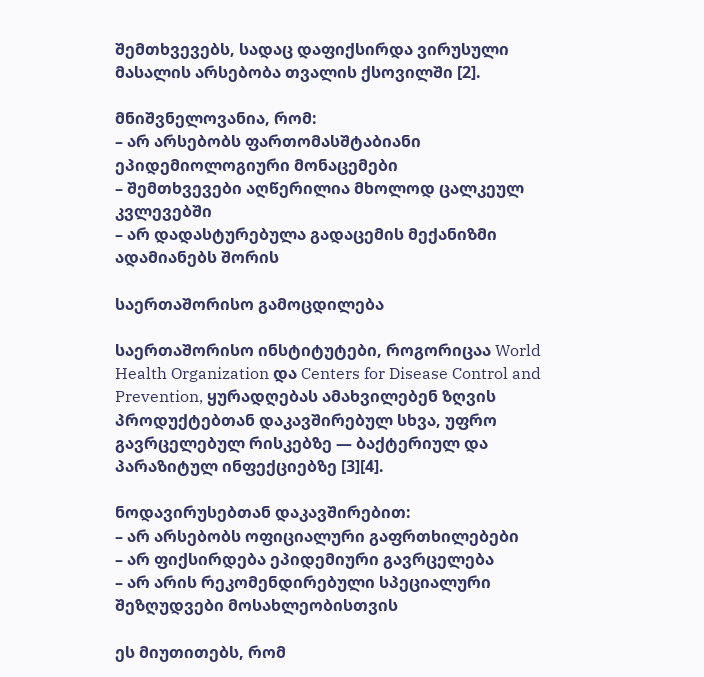შემთხვევებს, სადაც დაფიქსირდა ვირუსული მასალის არსებობა თვალის ქსოვილში [2].

მნიშვნელოვანია, რომ:
– არ არსებობს ფართომასშტაბიანი ეპიდემიოლოგიური მონაცემები
– შემთხვევები აღწერილია მხოლოდ ცალკეულ კვლევებში
– არ დადასტურებულა გადაცემის მექანიზმი ადამიანებს შორის

საერთაშორისო გამოცდილება

საერთაშორისო ინსტიტუტები, როგორიცაა World Health Organization და Centers for Disease Control and Prevention, ყურადღებას ამახვილებენ ზღვის პროდუქტებთან დაკავშირებულ სხვა, უფრო გავრცელებულ რისკებზე — ბაქტერიულ და პარაზიტულ ინფექციებზე [3][4].

ნოდავირუსებთან დაკავშირებით:
– არ არსებობს ოფიციალური გაფრთხილებები
– არ ფიქსირდება ეპიდემიური გავრცელება
– არ არის რეკომენდირებული სპეციალური შეზღუდვები მოსახლეობისთვის

ეს მიუთითებს, რომ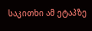საკითხი ამ ეტაპზე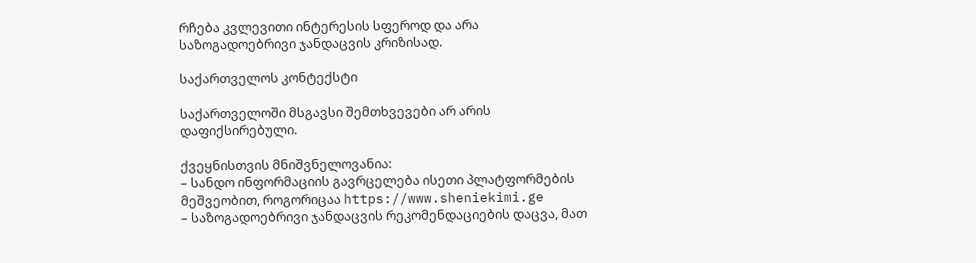რჩება კვლევითი ინტერესის სფეროდ და არა საზოგადოებრივი ჯანდაცვის კრიზისად.

საქართველოს კონტექსტი

საქართველოში მსგავსი შემთხვევები არ არის დაფიქსირებული.

ქვეყნისთვის მნიშვნელოვანია:
– სანდო ინფორმაციის გავრცელება ისეთი პლატფორმების მეშვეობით, როგორიცაა https://www.sheniekimi.ge
– საზოგადოებრივი ჯანდაცვის რეკომენდაციების დაცვა, მათ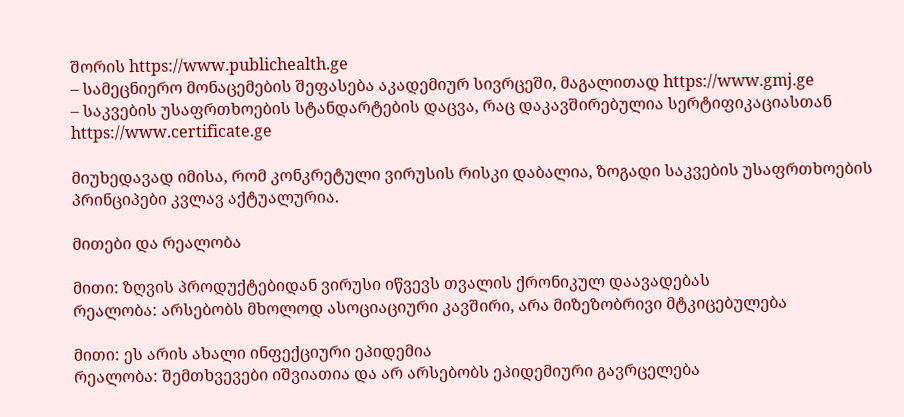შორის https://www.publichealth.ge
– სამეცნიერო მონაცემების შეფასება აკადემიურ სივრცეში, მაგალითად https://www.gmj.ge
– საკვების უსაფრთხოების სტანდარტების დაცვა, რაც დაკავშირებულია სერტიფიკაციასთან https://www.certificate.ge

მიუხედავად იმისა, რომ კონკრეტული ვირუსის რისკი დაბალია, ზოგადი საკვების უსაფრთხოების პრინციპები კვლავ აქტუალურია.

მითები და რეალობა

მითი: ზღვის პროდუქტებიდან ვირუსი იწვევს თვალის ქრონიკულ დაავადებას
რეალობა: არსებობს მხოლოდ ასოციაციური კავშირი, არა მიზეზობრივი მტკიცებულება

მითი: ეს არის ახალი ინფექციური ეპიდემია
რეალობა: შემთხვევები იშვიათია და არ არსებობს ეპიდემიური გავრცელება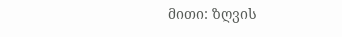მითი: ზღვის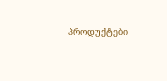პროდუქტები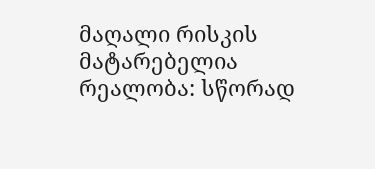მაღალი რისკის მატარებელია
რეალობა: სწორად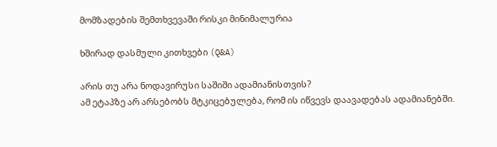მომზადების შემთხვევაში რისკი მინიმალურია

ხშირად დასმული კითხვები (Q&A)

არის თუ არა ნოდავირუსი საშიში ადამიანისთვის?
ამ ეტაპზე არ არსებობს მტკიცებულება, რომ ის იწვევს დაავადებას ადამიანებში.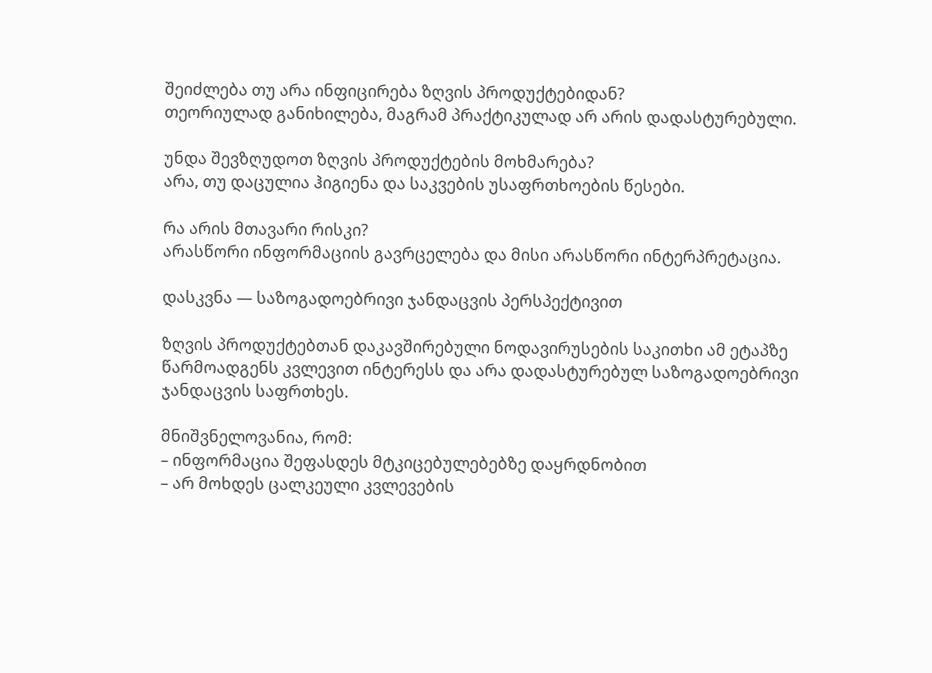შეიძლება თუ არა ინფიცირება ზღვის პროდუქტებიდან?
თეორიულად განიხილება, მაგრამ პრაქტიკულად არ არის დადასტურებული.

უნდა შევზღუდოთ ზღვის პროდუქტების მოხმარება?
არა, თუ დაცულია ჰიგიენა და საკვების უსაფრთხოების წესები.

რა არის მთავარი რისკი?
არასწორი ინფორმაციის გავრცელება და მისი არასწორი ინტერპრეტაცია.

დასკვნა — საზოგადოებრივი ჯანდაცვის პერსპექტივით

ზღვის პროდუქტებთან დაკავშირებული ნოდავირუსების საკითხი ამ ეტაპზე წარმოადგენს კვლევით ინტერესს და არა დადასტურებულ საზოგადოებრივი ჯანდაცვის საფრთხეს.

მნიშვნელოვანია, რომ:
– ინფორმაცია შეფასდეს მტკიცებულებებზე დაყრდნობით
– არ მოხდეს ცალკეული კვლევების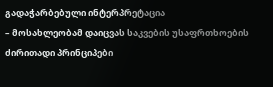გადაჭარბებული ინტერპრეტაცია
– მოსახლეობამ დაიცვას საკვების უსაფრთხოების ძირითადი პრინციპები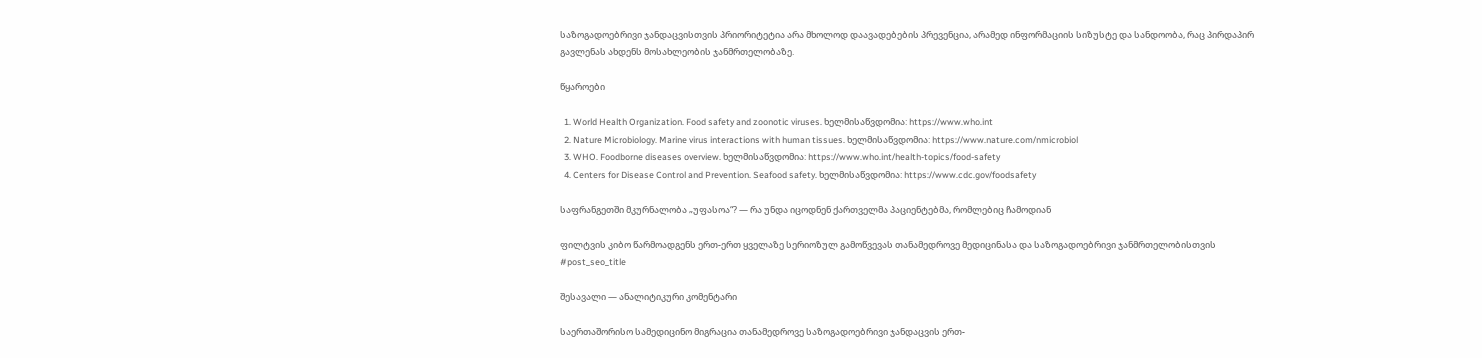საზოგადოებრივი ჯანდაცვისთვის პრიორიტეტია არა მხოლოდ დაავადებების პრევენცია, არამედ ინფორმაციის სიზუსტე და სანდოობა, რაც პირდაპირ გავლენას ახდენს მოსახლეობის ჯანმრთელობაზე.

წყაროები

  1. World Health Organization. Food safety and zoonotic viruses. ხელმისაწვდომია: https://www.who.int
  2. Nature Microbiology. Marine virus interactions with human tissues. ხელმისაწვდომია: https://www.nature.com/nmicrobiol
  3. WHO. Foodborne diseases overview. ხელმისაწვდომია: https://www.who.int/health-topics/food-safety
  4. Centers for Disease Control and Prevention. Seafood safety. ხელმისაწვდომია: https://www.cdc.gov/foodsafety

საფრანგეთში მკურნალობა „უფასოა“? — რა უნდა იცოდნენ ქართველმა პაციენტებმა, რომლებიც ჩამოდიან

ფილტვის კიბო წარმოადგენს ერთ-ერთ ყველაზე სერიოზულ გამოწვევას თანამედროვე მედიცინასა და საზოგადოებრივი ჯანმრთელობისთვის
#post_seo_title

შესავალი — ანალიტიკური კომენტარი

საერთაშორისო სამედიცინო მიგრაცია თანამედროვე საზოგადოებრივი ჯანდაცვის ერთ-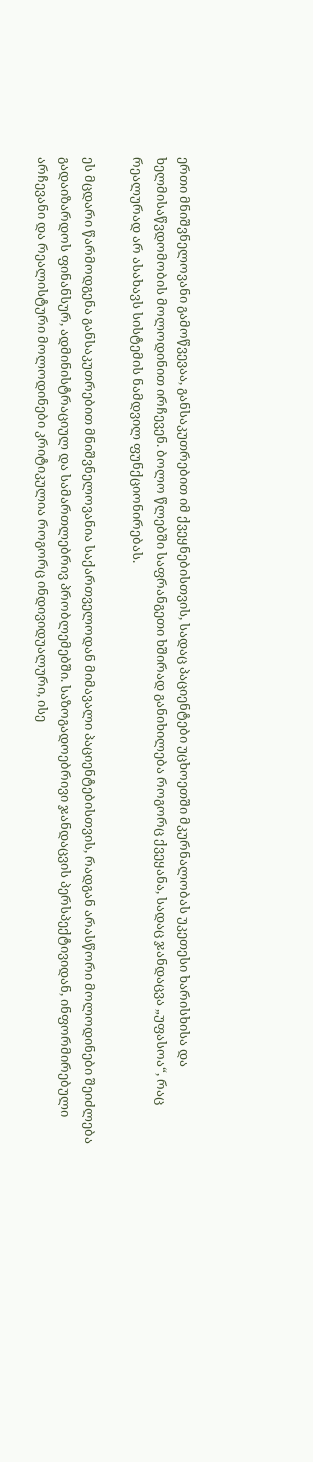ერთი მნიშვნელოვანი გამოწვევაა, განსაკუთრებით იმ ქვეყნებისთვის, სადაც პაციენტები უცხოეთში მკურნალობას უკეთესი ხარისხისა და ხელმისაწვდომობის მოლოდინით ირჩევენ. ბოლო წლებში საფრანგეთი ხშირად განიხილება როგორც ქვეყანა, სადაც ჯანდაცვა „უფასოა“, რაც რეალურად არ ასახავს სისტემის ნამდვილ ფუნქციონირებას.

ეს მცდარი წარმოდგენა განსაკუთრებით მნიშვნელოვანია საქართველოდან მიმავალი პაციენტებისთვის, რადგან არასწორი მოლოდინები შეიძლება გადაიზარდოს ფინანსურ, ადმინისტრაციულ და სამართლებრივ პრობლემებში. საზოგადოებრივი ჯანდაცვის პერსპექტივიდან, ინფორმირებული არჩევანი და რეალისტური მოლოდინები კრიტიკულია როგორც ინდივიდუალური, ისე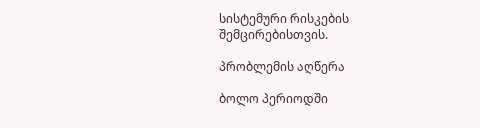სისტემური რისკების შემცირებისთვის.

პრობლემის აღწერა

ბოლო პერიოდში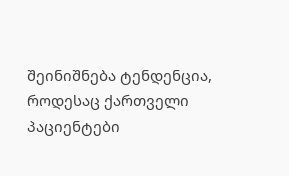შეინიშნება ტენდენცია, როდესაც ქართველი პაციენტები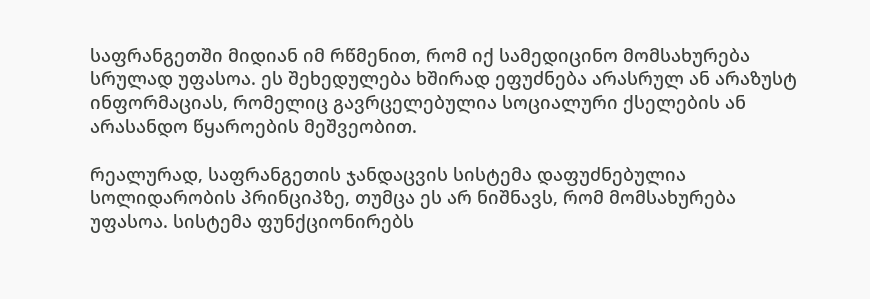საფრანგეთში მიდიან იმ რწმენით, რომ იქ სამედიცინო მომსახურება სრულად უფასოა. ეს შეხედულება ხშირად ეფუძნება არასრულ ან არაზუსტ ინფორმაციას, რომელიც გავრცელებულია სოციალური ქსელების ან არასანდო წყაროების მეშვეობით.

რეალურად, საფრანგეთის ჯანდაცვის სისტემა დაფუძნებულია სოლიდარობის პრინციპზე, თუმცა ეს არ ნიშნავს, რომ მომსახურება უფასოა. სისტემა ფუნქციონირებს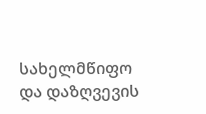სახელმწიფო და დაზღვევის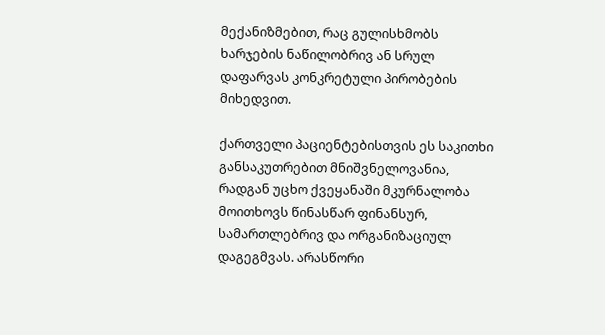მექანიზმებით, რაც გულისხმობს ხარჯების ნაწილობრივ ან სრულ დაფარვას კონკრეტული პირობების მიხედვით.

ქართველი პაციენტებისთვის ეს საკითხი განსაკუთრებით მნიშვნელოვანია, რადგან უცხო ქვეყანაში მკურნალობა მოითხოვს წინასწარ ფინანსურ, სამართლებრივ და ორგანიზაციულ დაგეგმვას. არასწორი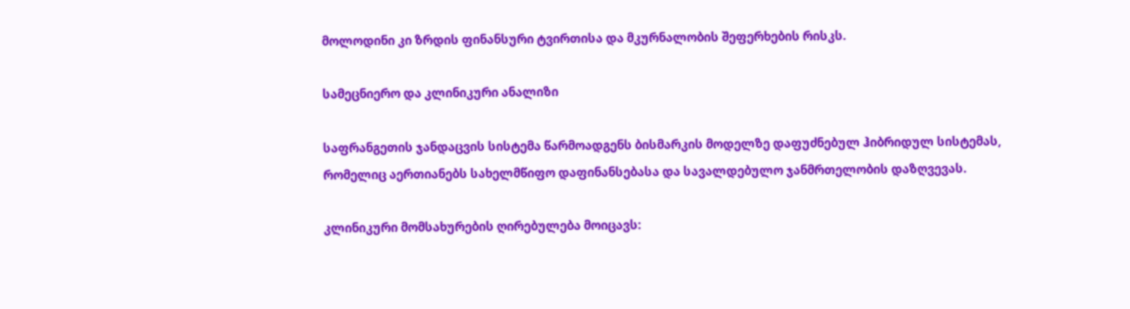მოლოდინი კი ზრდის ფინანსური ტვირთისა და მკურნალობის შეფერხების რისკს.

სამეცნიერო და კლინიკური ანალიზი

საფრანგეთის ჯანდაცვის სისტემა წარმოადგენს ბისმარკის მოდელზე დაფუძნებულ ჰიბრიდულ სისტემას, რომელიც აერთიანებს სახელმწიფო დაფინანსებასა და სავალდებულო ჯანმრთელობის დაზღვევას.

კლინიკური მომსახურების ღირებულება მოიცავს: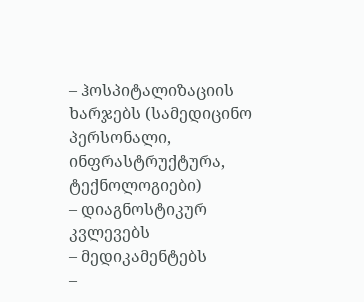– ჰოსპიტალიზაციის ხარჯებს (სამედიცინო პერსონალი, ინფრასტრუქტურა, ტექნოლოგიები)
– დიაგნოსტიკურ კვლევებს
– მედიკამენტებს
–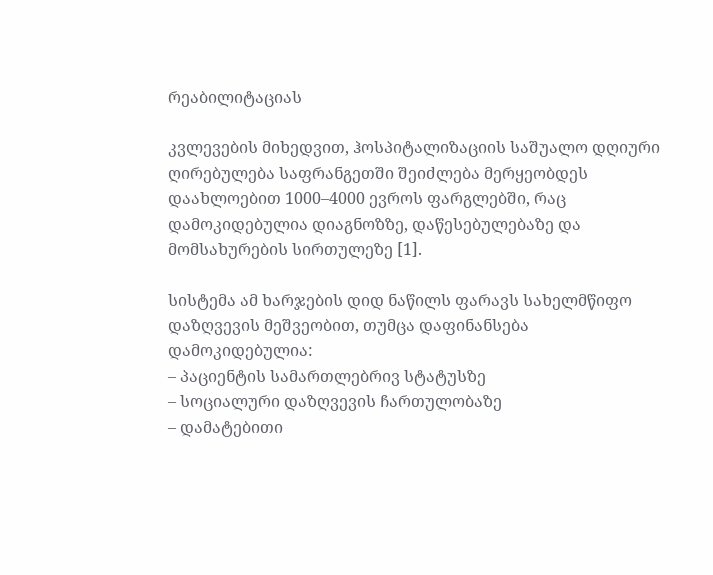რეაბილიტაციას

კვლევების მიხედვით, ჰოსპიტალიზაციის საშუალო დღიური ღირებულება საფრანგეთში შეიძლება მერყეობდეს დაახლოებით 1000–4000 ევროს ფარგლებში, რაც დამოკიდებულია დიაგნოზზე, დაწესებულებაზე და მომსახურების სირთულეზე [1].

სისტემა ამ ხარჯების დიდ ნაწილს ფარავს სახელმწიფო დაზღვევის მეშვეობით, თუმცა დაფინანსება დამოკიდებულია:
– პაციენტის სამართლებრივ სტატუსზე
– სოციალური დაზღვევის ჩართულობაზე
– დამატებითი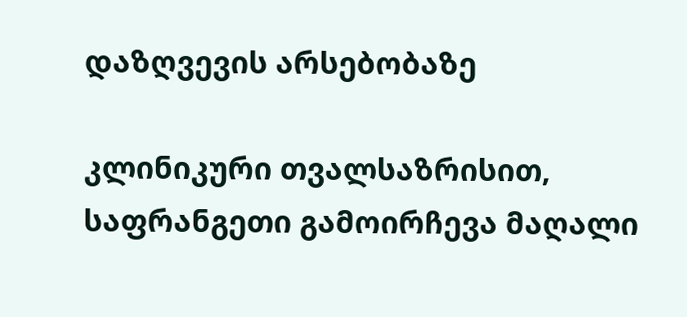დაზღვევის არსებობაზე

კლინიკური თვალსაზრისით, საფრანგეთი გამოირჩევა მაღალი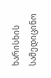ხარისხის სამედიცინო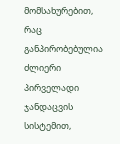მომსახურებით, რაც განპირობებულია ძლიერი პირველადი ჯანდაცვის სისტემით,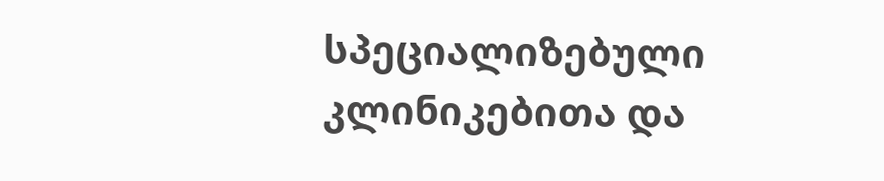სპეციალიზებული კლინიკებითა და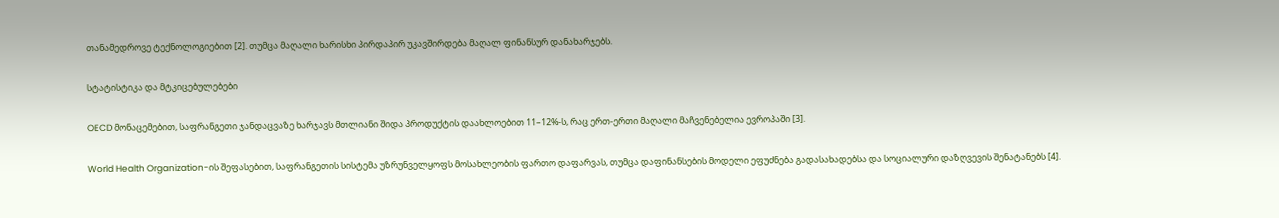თანამედროვე ტექნოლოგიებით [2]. თუმცა მაღალი ხარისხი პირდაპირ უკავშირდება მაღალ ფინანსურ დანახარჯებს.

სტატისტიკა და მტკიცებულებები

OECD მონაცემებით, საფრანგეთი ჯანდაცვაზე ხარჯავს მთლიანი შიდა პროდუქტის დაახლოებით 11–12%-ს, რაც ერთ-ერთი მაღალი მაჩვენებელია ევროპაში [3].

World Health Organization-ის შეფასებით, საფრანგეთის სისტემა უზრუნველყოფს მოსახლეობის ფართო დაფარვას, თუმცა დაფინანსების მოდელი ეფუძნება გადასახადებსა და სოციალური დაზღვევის შენატანებს [4].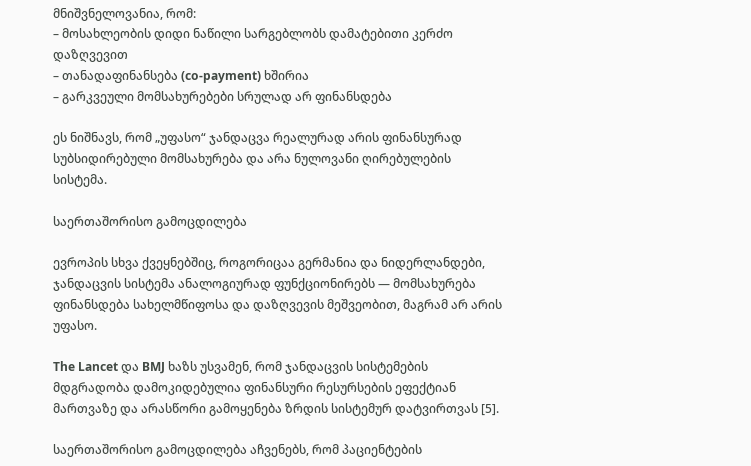მნიშვნელოვანია, რომ:
– მოსახლეობის დიდი ნაწილი სარგებლობს დამატებითი კერძო დაზღვევით
– თანადაფინანსება (co-payment) ხშირია
– გარკვეული მომსახურებები სრულად არ ფინანსდება

ეს ნიშნავს, რომ „უფასო“ ჯანდაცვა რეალურად არის ფინანსურად სუბსიდირებული მომსახურება და არა ნულოვანი ღირებულების სისტემა.

საერთაშორისო გამოცდილება

ევროპის სხვა ქვეყნებშიც, როგორიცაა გერმანია და ნიდერლანდები, ჯანდაცვის სისტემა ანალოგიურად ფუნქციონირებს — მომსახურება ფინანსდება სახელმწიფოსა და დაზღვევის მეშვეობით, მაგრამ არ არის უფასო.

The Lancet და BMJ ხაზს უსვამენ, რომ ჯანდაცვის სისტემების მდგრადობა დამოკიდებულია ფინანსური რესურსების ეფექტიან მართვაზე და არასწორი გამოყენება ზრდის სისტემურ დატვირთვას [5].

საერთაშორისო გამოცდილება აჩვენებს, რომ პაციენტების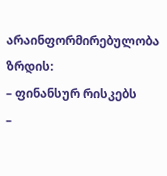არაინფორმირებულობა ზრდის:
– ფინანსურ რისკებს
–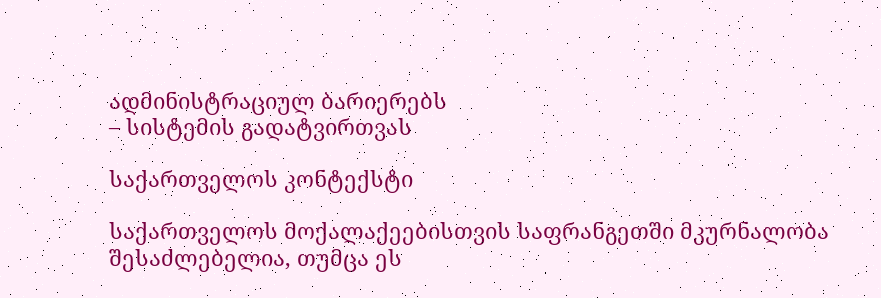ადმინისტრაციულ ბარიერებს
– სისტემის გადატვირთვას

საქართველოს კონტექსტი

საქართველოს მოქალაქეებისთვის საფრანგეთში მკურნალობა შესაძლებელია, თუმცა ეს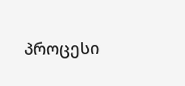პროცესი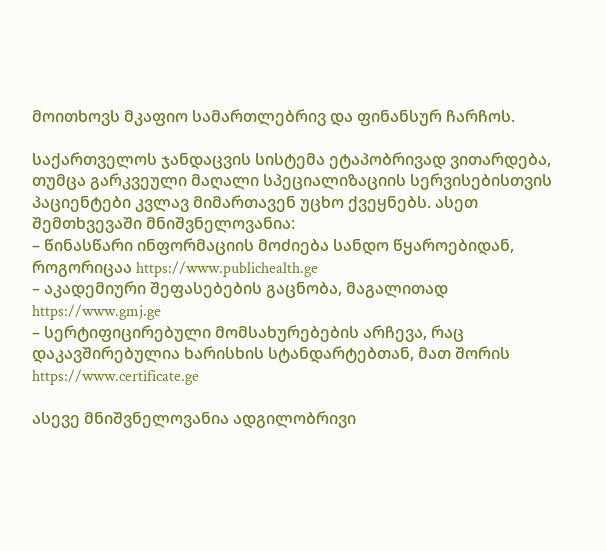მოითხოვს მკაფიო სამართლებრივ და ფინანსურ ჩარჩოს.

საქართველოს ჯანდაცვის სისტემა ეტაპობრივად ვითარდება, თუმცა გარკვეული მაღალი სპეციალიზაციის სერვისებისთვის პაციენტები კვლავ მიმართავენ უცხო ქვეყნებს. ასეთ შემთხვევაში მნიშვნელოვანია:
– წინასწარი ინფორმაციის მოძიება სანდო წყაროებიდან, როგორიცაა https://www.publichealth.ge
– აკადემიური შეფასებების გაცნობა, მაგალითად https://www.gmj.ge
– სერტიფიცირებული მომსახურებების არჩევა, რაც დაკავშირებულია ხარისხის სტანდარტებთან, მათ შორის https://www.certificate.ge

ასევე მნიშვნელოვანია ადგილობრივი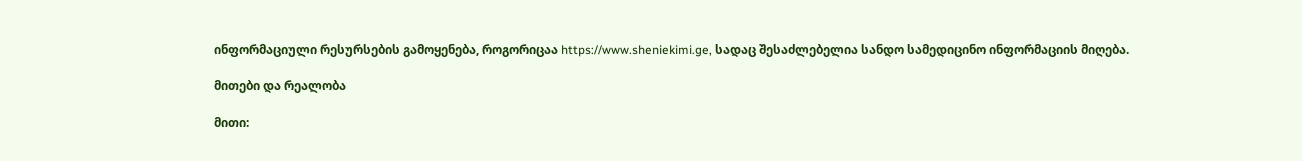ინფორმაციული რესურსების გამოყენება, როგორიცაა https://www.sheniekimi.ge, სადაც შესაძლებელია სანდო სამედიცინო ინფორმაციის მიღება.

მითები და რეალობა

მითი: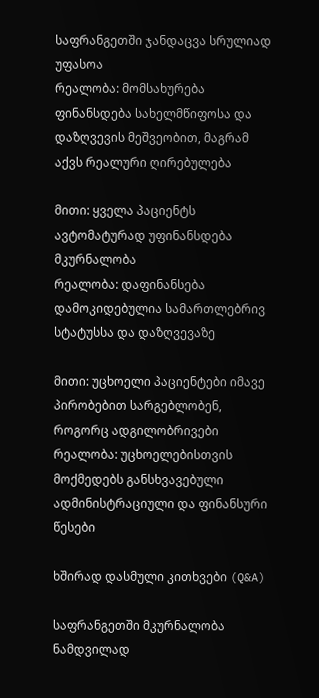საფრანგეთში ჯანდაცვა სრულიად უფასოა
რეალობა: მომსახურება ფინანსდება სახელმწიფოსა და დაზღვევის მეშვეობით, მაგრამ აქვს რეალური ღირებულება

მითი: ყველა პაციენტს ავტომატურად უფინანსდება მკურნალობა
რეალობა: დაფინანსება დამოკიდებულია სამართლებრივ სტატუსსა და დაზღვევაზე

მითი: უცხოელი პაციენტები იმავე პირობებით სარგებლობენ, როგორც ადგილობრივები
რეალობა: უცხოელებისთვის მოქმედებს განსხვავებული ადმინისტრაციული და ფინანსური წესები

ხშირად დასმული კითხვები (Q&A)

საფრანგეთში მკურნალობა ნამდვილად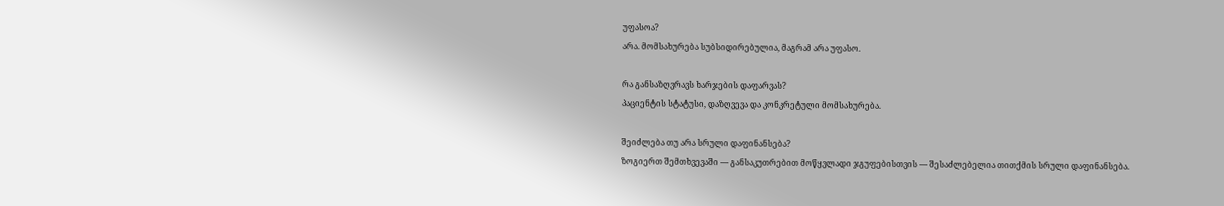უფასოა?
არა. მომსახურება სუბსიდირებულია, მაგრამ არა უფასო.

რა განსაზღვრავს ხარჯების დაფარვას?
პაციენტის სტატუსი, დაზღვევა და კონკრეტული მომსახურება.

შეიძლება თუ არა სრული დაფინანსება?
ზოგიერთ შემთხვევაში — განსაკუთრებით მოწყვლადი ჯგუფებისთვის — შესაძლებელია თითქმის სრული დაფინანსება.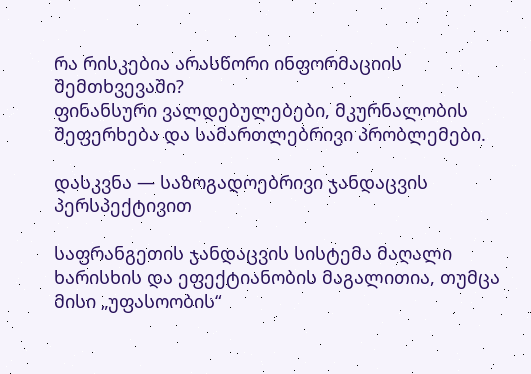რა რისკებია არასწორი ინფორმაციის შემთხვევაში?
ფინანსური ვალდებულებები, მკურნალობის შეფერხება და სამართლებრივი პრობლემები.

დასკვნა — საზოგადოებრივი ჯანდაცვის პერსპექტივით

საფრანგეთის ჯანდაცვის სისტემა მაღალი ხარისხის და ეფექტიანობის მაგალითია, თუმცა მისი „უფასოობის“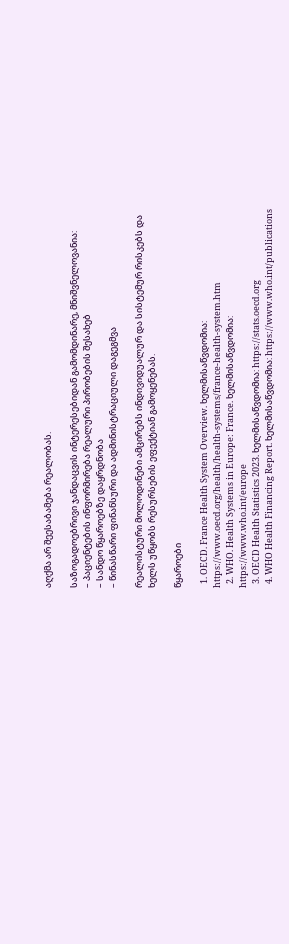აღქმა არ შეესაბამება რეალობას.

საზოგადოებრივი ჯანდაცვის ინტერესებიდან გამომდინარე, მნიშვნელოვანია:
– პაციენტების ინფორმირება რეალური პირობების შესახებ
– სანდო წყაროებზე დაყრდნობა
– წინასწარი ფინანსური და ადმინისტრაციული დაგეგმვა

რეალისტური მოლოდინები ამცირებს ინდივიდუალურ და სისტემურ რისკებს და ხელს უწყობს რესურსების ეფექტიან გამოყენებას.

წყაროები

  1. OECD. France Health System Overview. ხელმისაწვდომია: https://www.oecd.org/health/health-systems/france-health-system.htm
  2. WHO. Health Systems in Europe: France. ხელმისაწვდომია: https://www.who.int/europe
  3. OECD Health Statistics 2023. ხელმისაწვდომია: https://stats.oecd.org
  4. WHO Health Financing Report. ხელმისაწვდომია: https://www.who.int/publications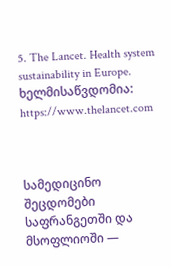5. The Lancet. Health system sustainability in Europe. ხელმისაწვდომია: https://www.thelancet.com



სამედიცინო შეცდომები საფრანგეთში და მსოფლიოში —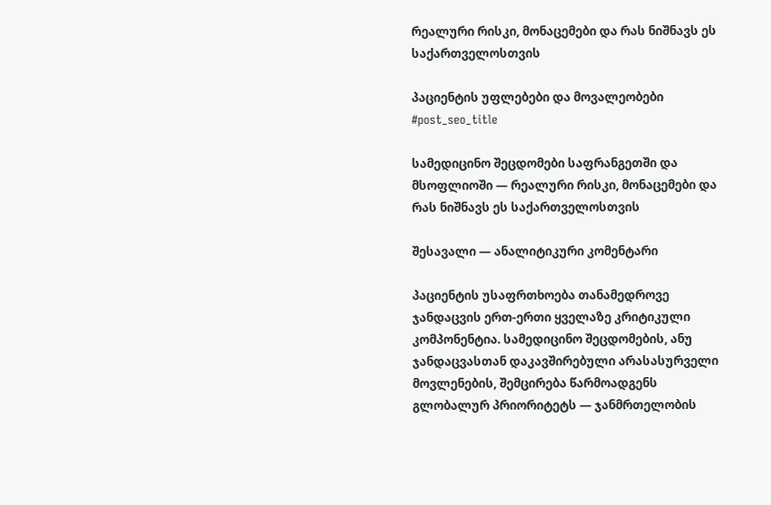რეალური რისკი, მონაცემები და რას ნიშნავს ეს საქართველოსთვის

პაციენტის უფლებები და მოვალეობები
#post_seo_title

სამედიცინო შეცდომები საფრანგეთში და მსოფლიოში — რეალური რისკი, მონაცემები და რას ნიშნავს ეს საქართველოსთვის

შესავალი — ანალიტიკური კომენტარი

პაციენტის უსაფრთხოება თანამედროვე ჯანდაცვის ერთ-ერთი ყველაზე კრიტიკული კომპონენტია. სამედიცინო შეცდომების, ანუ ჯანდაცვასთან დაკავშირებული არასასურველი მოვლენების, შემცირება წარმოადგენს გლობალურ პრიორიტეტს — ჯანმრთელობის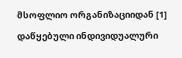მსოფლიო ორგანიზაციიდან [1] დაწყებული ინდივიდუალური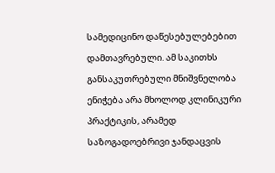სამედიცინო დაწესებულებებით დამთავრებული. ამ საკითხს განსაკუთრებული მნიშვნელობა ენიჭება არა მხოლოდ კლინიკური პრაქტიკის, არამედ საზოგადოებრივი ჯანდაცვის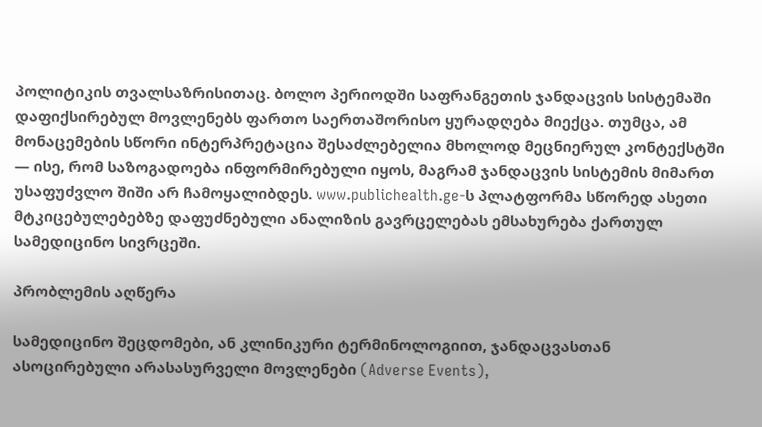პოლიტიკის თვალსაზრისითაც. ბოლო პერიოდში საფრანგეთის ჯანდაცვის სისტემაში დაფიქსირებულ მოვლენებს ფართო საერთაშორისო ყურადღება მიექცა. თუმცა, ამ მონაცემების სწორი ინტერპრეტაცია შესაძლებელია მხოლოდ მეცნიერულ კონტექსტში — ისე, რომ საზოგადოება ინფორმირებული იყოს, მაგრამ ჯანდაცვის სისტემის მიმართ უსაფუძვლო შიში არ ჩამოყალიბდეს. www.publichealth.ge-ს პლატფორმა სწორედ ასეთი მტკიცებულებებზე დაფუძნებული ანალიზის გავრცელებას ემსახურება ქართულ სამედიცინო სივრცეში.

პრობლემის აღწერა

სამედიცინო შეცდომები, ან კლინიკური ტერმინოლოგიით, ჯანდაცვასთან ასოცირებული არასასურველი მოვლენები (Adverse Events),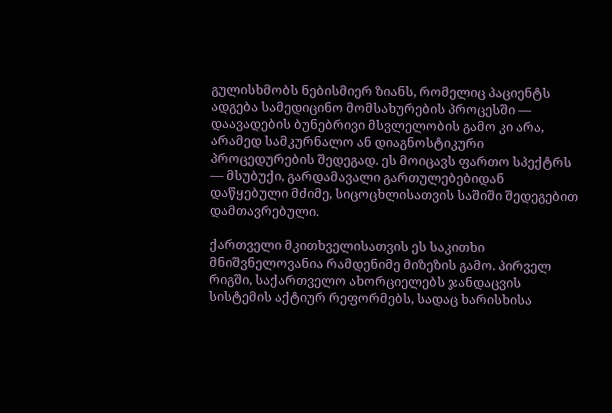გულისხმობს ნებისმიერ ზიანს, რომელიც პაციენტს ადგება სამედიცინო მომსახურების პროცესში — დაავადების ბუნებრივი მსვლელობის გამო კი არა, არამედ სამკურნალო ან დიაგნოსტიკური პროცედურების შედეგად. ეს მოიცავს ფართო სპექტრს — მსუბუქი, გარდამავალი გართულებებიდან დაწყებული მძიმე, სიცოცხლისათვის საშიში შედეგებით დამთავრებული.

ქართველი მკითხველისათვის ეს საკითხი მნიშვნელოვანია რამდენიმე მიზეზის გამო. პირველ რიგში, საქართველო ახორციელებს ჯანდაცვის სისტემის აქტიურ რეფორმებს, სადაც ხარისხისა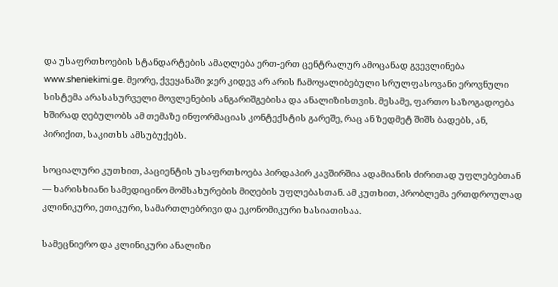და უსაფრთხოების სტანდარტების ამაღლება ერთ-ერთ ცენტრალურ ამოცანად გვევლინება www.sheniekimi.ge. მეორე, ქვეყანაში ჯერ კიდევ არ არის ჩამოყალიბებული სრულფასოვანი ეროვნული სისტემა არასასურველი მოვლენების ანგარიშგებისა და ანალიზისთვის. მესამე, ფართო საზოგადოება ხშირად ღებულობს ამ თემაზე ინფორმაციას კონტექსტის გარეშე, რაც ან ზედმეტ შიშს ბადებს, ან, პირიქით, საკითხს ამსუბუქებს.

სოციალური კუთხით, პაციენტის უსაფრთხოება პირდაპირ კავშირშია ადამიანის ძირითად უფლებებთან — ხარისხიანი სამედიცინო მომსახურების მიღების უფლებასთან. ამ კუთხით, პრობლემა ერთდროულად კლინიკური, ეთიკური, სამართლებრივი და ეკონომიკური ხასიათისაა.

სამეცნიერო და კლინიკური ანალიზი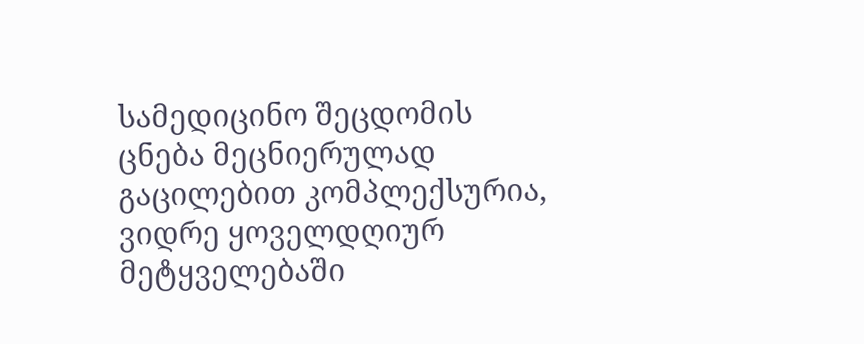სამედიცინო შეცდომის ცნება მეცნიერულად გაცილებით კომპლექსურია, ვიდრე ყოველდღიურ მეტყველებაში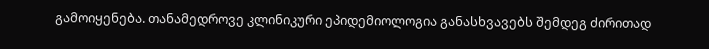გამოიყენება. თანამედროვე კლინიკური ეპიდემიოლოგია განასხვავებს შემდეგ ძირითად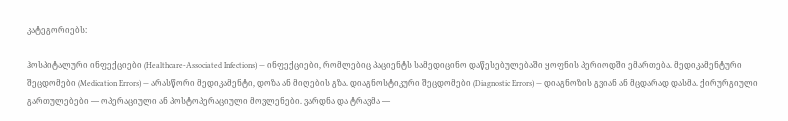კატეგორიებს:

ჰოსპიტალური ინფექციები (Healthcare-Associated Infections) — ინფექციები, რომლებიც პაციენტს სამედიცინო დაწესებულებაში ყოფნის პერიოდში ემართება. მედიკამენტური შეცდომები (Medication Errors) — არასწორი მედიკამენტი, დოზა ან მიღების გზა. დიაგნოსტიკური შეცდომები (Diagnostic Errors) — დიაგნოზის გვიან ან მცდარად დასმა. ქირურგიული გართულებები — ოპერაციული ან პოსტოპერაციული მოვლენები. ვარდნა და ტრავმა —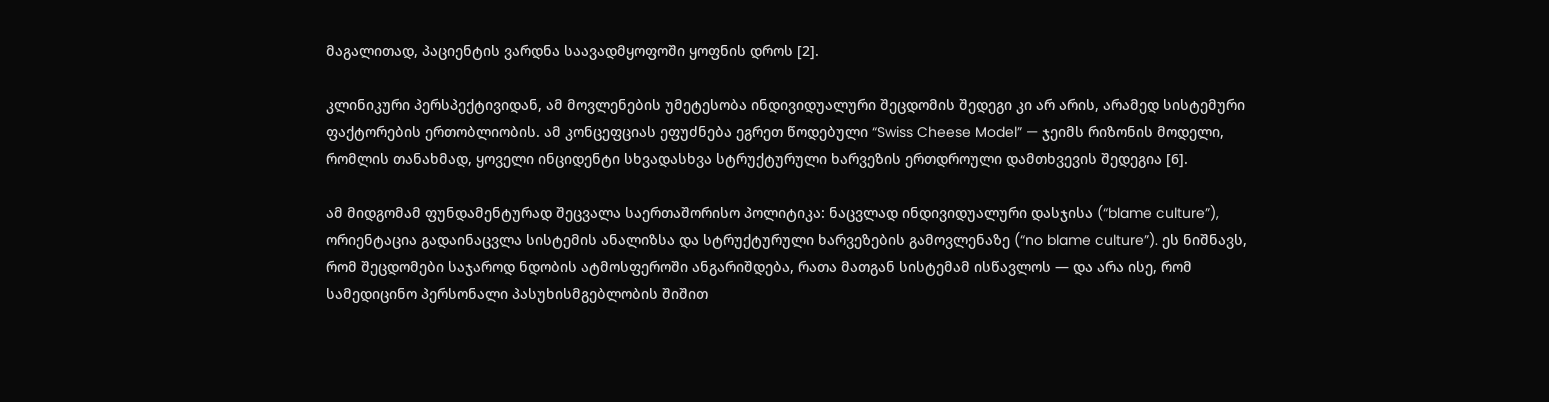მაგალითად, პაციენტის ვარდნა საავადმყოფოში ყოფნის დროს [2].

კლინიკური პერსპექტივიდან, ამ მოვლენების უმეტესობა ინდივიდუალური შეცდომის შედეგი კი არ არის, არამედ სისტემური ფაქტორების ერთობლიობის. ამ კონცეფციას ეფუძნება ეგრეთ წოდებული “Swiss Cheese Model” — ჯეიმს რიზონის მოდელი, რომლის თანახმად, ყოველი ინციდენტი სხვადასხვა სტრუქტურული ხარვეზის ერთდროული დამთხვევის შედეგია [6].

ამ მიდგომამ ფუნდამენტურად შეცვალა საერთაშორისო პოლიტიკა: ნაცვლად ინდივიდუალური დასჯისა (“blame culture”), ორიენტაცია გადაინაცვლა სისტემის ანალიზსა და სტრუქტურული ხარვეზების გამოვლენაზე (“no blame culture”). ეს ნიშნავს, რომ შეცდომები საჯაროდ ნდობის ატმოსფეროში ანგარიშდება, რათა მათგან სისტემამ ისწავლოს — და არა ისე, რომ სამედიცინო პერსონალი პასუხისმგებლობის შიშით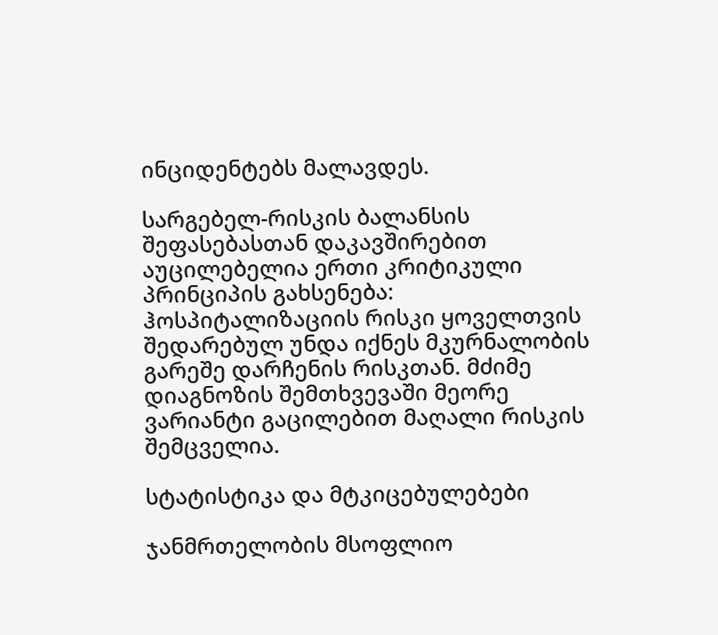ინციდენტებს მალავდეს.

სარგებელ-რისკის ბალანსის შეფასებასთან დაკავშირებით აუცილებელია ერთი კრიტიკული პრინციპის გახსენება: ჰოსპიტალიზაციის რისკი ყოველთვის შედარებულ უნდა იქნეს მკურნალობის გარეშე დარჩენის რისკთან. მძიმე დიაგნოზის შემთხვევაში მეორე ვარიანტი გაცილებით მაღალი რისკის შემცველია.

სტატისტიკა და მტკიცებულებები

ჯანმრთელობის მსოფლიო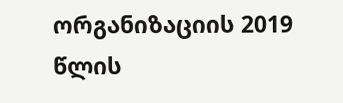ორგანიზაციის 2019 წლის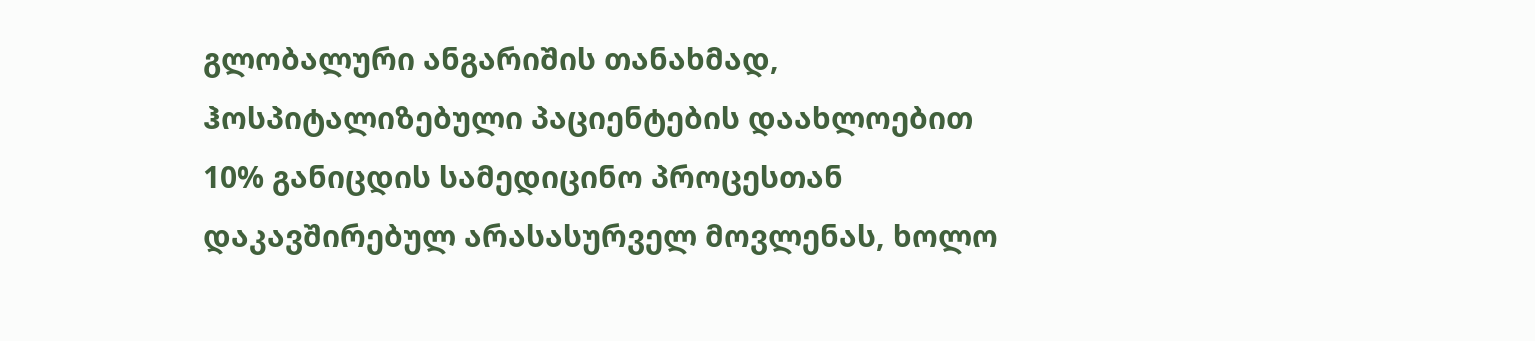გლობალური ანგარიშის თანახმად, ჰოსპიტალიზებული პაციენტების დაახლოებით 10% განიცდის სამედიცინო პროცესთან დაკავშირებულ არასასურველ მოვლენას, ხოლო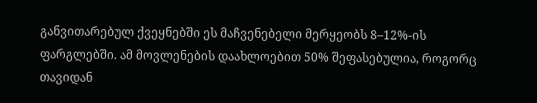განვითარებულ ქვეყნებში ეს მაჩვენებელი მერყეობს 8–12%-ის ფარგლებში. ამ მოვლენების დაახლოებით 50% შეფასებულია, როგორც თავიდან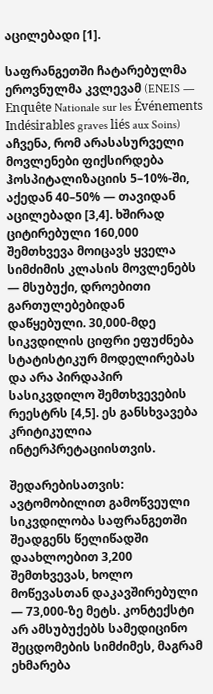აცილებადი [1].

საფრანგეთში ჩატარებულმა ეროვნულმა კვლევამ (ENEIS — Enquête Nationale sur les Événements Indésirables graves liés aux Soins) აჩვენა, რომ არასასურველი მოვლენები ფიქსირდება ჰოსპიტალიზაციის 5–10%-ში, აქედან 40–50% — თავიდან აცილებადი [3,4]. ხშირად ციტირებული 160,000 შემთხვევა მოიცავს ყველა სიმძიმის კლასის მოვლენებს — მსუბუქი, დროებითი გართულებებიდან დაწყებული. 30,000-მდე სიკვდილის ციფრი ეფუძნება სტატისტიკურ მოდელირებას და არა პირდაპირ სასიკვდილო შემთხვევების რეესტრს [4,5]. ეს განსხვავება კრიტიკულია ინტერპრეტაციისთვის.

შედარებისათვის: ავტომობილით გამოწვეული სიკვდილობა საფრანგეთში შეადგენს წელიწადში დაახლოებით 3,200 შემთხვევას, ხოლო მოწევასთან დაკავშირებული — 73,000-ზე მეტს. კონტექსტი არ ამსუბუქებს სამედიცინო შეცდომების სიმძიმეს, მაგრამ ეხმარება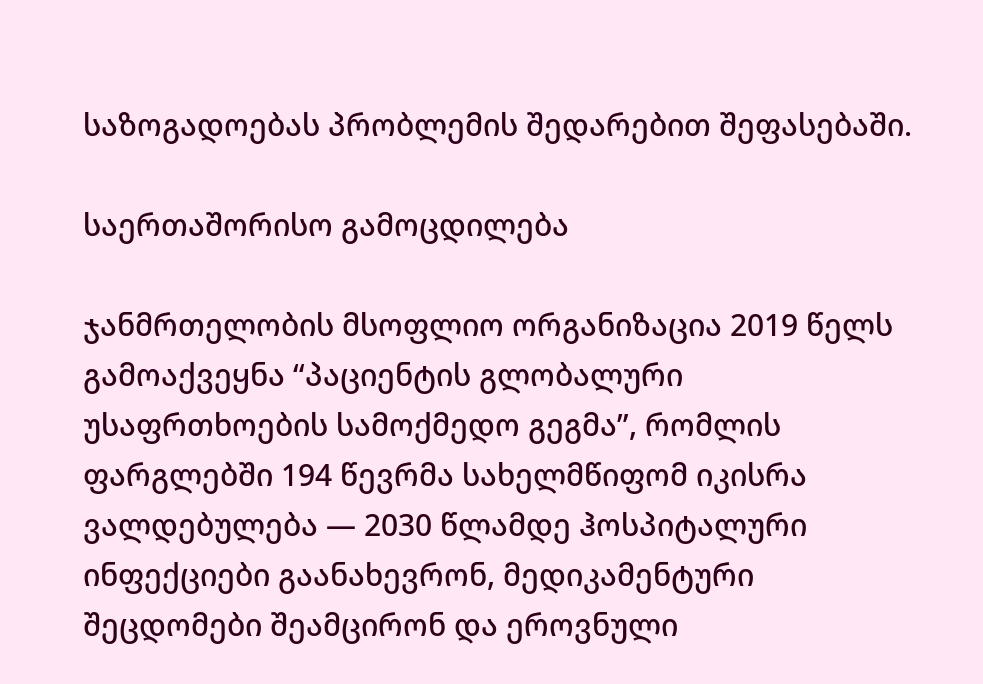საზოგადოებას პრობლემის შედარებით შეფასებაში.

საერთაშორისო გამოცდილება

ჯანმრთელობის მსოფლიო ორგანიზაცია 2019 წელს გამოაქვეყნა “პაციენტის გლობალური უსაფრთხოების სამოქმედო გეგმა”, რომლის ფარგლებში 194 წევრმა სახელმწიფომ იკისრა ვალდებულება — 2030 წლამდე ჰოსპიტალური ინფექციები გაანახევრონ, მედიკამენტური შეცდომები შეამცირონ და ეროვნული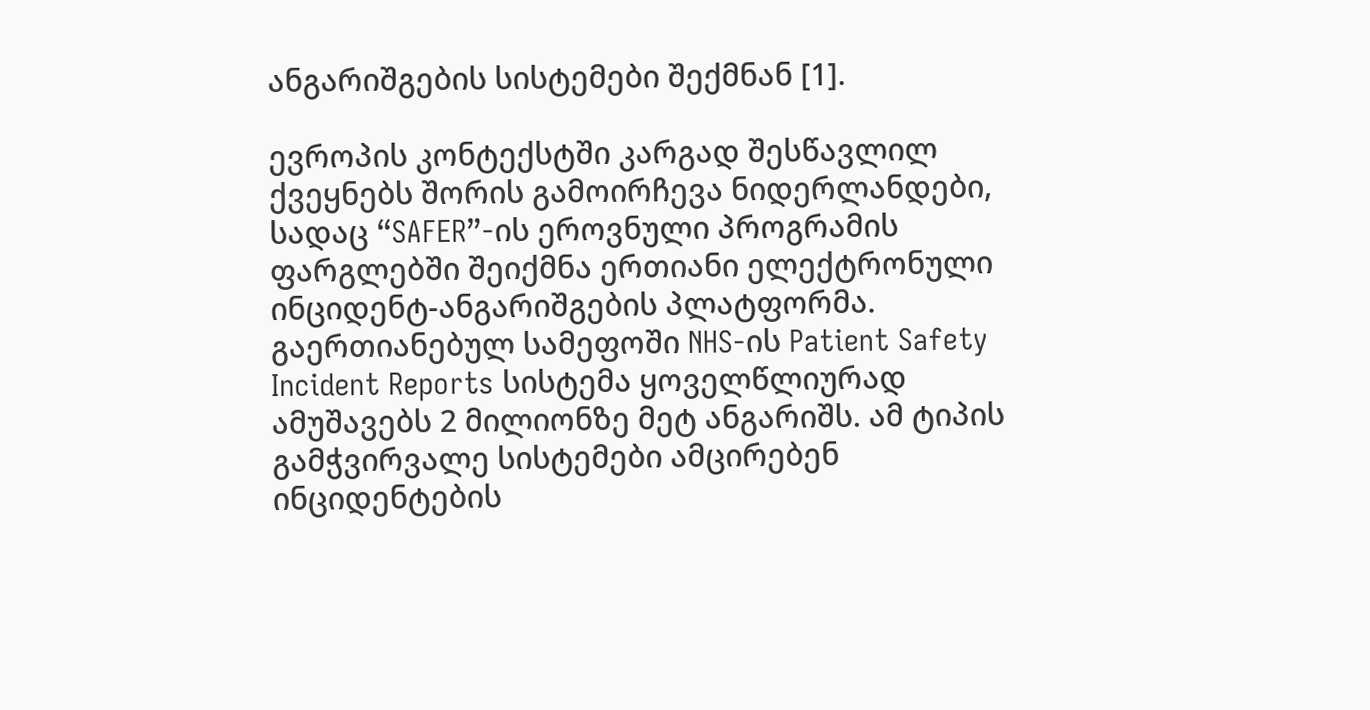ანგარიშგების სისტემები შექმნან [1].

ევროპის კონტექსტში კარგად შესწავლილ ქვეყნებს შორის გამოირჩევა ნიდერლანდები, სადაც “SAFER”-ის ეროვნული პროგრამის ფარგლებში შეიქმნა ერთიანი ელექტრონული ინციდენტ-ანგარიშგების პლატფორმა. გაერთიანებულ სამეფოში NHS-ის Patient Safety Incident Reports სისტემა ყოველწლიურად ამუშავებს 2 მილიონზე მეტ ანგარიშს. ამ ტიპის გამჭვირვალე სისტემები ამცირებენ ინციდენტების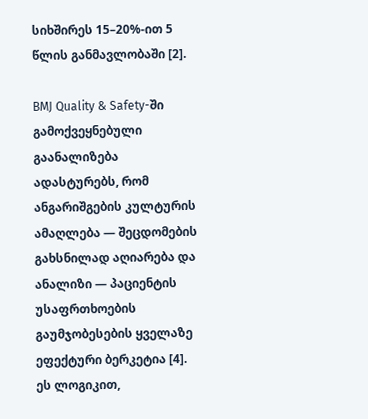სიხშირეს 15–20%-ით 5 წლის განმავლობაში [2].

BMJ Quality & Safety-ში გამოქვეყნებული გაანალიზება ადასტურებს, რომ ანგარიშგების კულტურის ამაღლება — შეცდომების გახსნილად აღიარება და ანალიზი — პაციენტის უსაფრთხოების გაუმჯობესების ყველაზე ეფექტური ბერკეტია [4]. ეს ლოგიკით,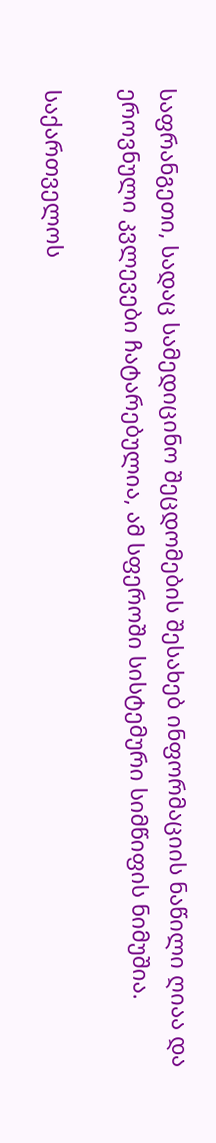საფრანგეთი, სადაც სამედიცინო შეცდომების შესახებ ინფორმაციის ნაწილი ღიაა და ეროვნული კვლევები ჩატარებულია, ამ სფეროში სისტემური სიმწიფის ნიმუშია.

საქართველოს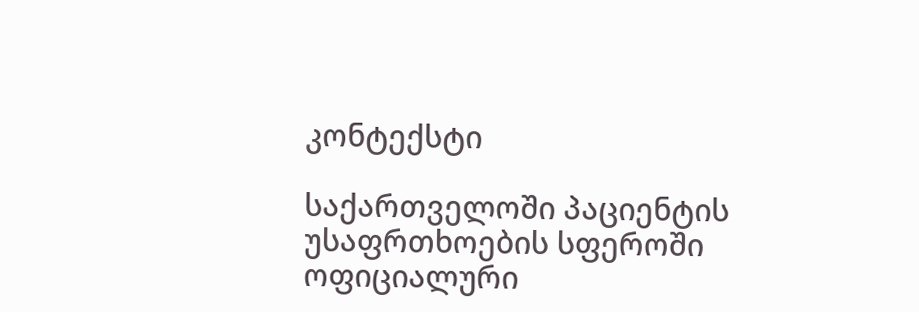კონტექსტი

საქართველოში პაციენტის უსაფრთხოების სფეროში ოფიციალური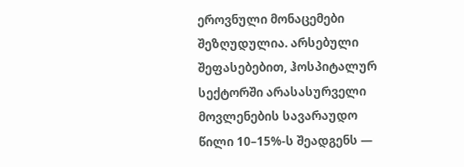ეროვნული მონაცემები შეზღუდულია. არსებული შეფასებებით, ჰოსპიტალურ სექტორში არასასურველი მოვლენების სავარაუდო წილი 10–15%-ს შეადგენს —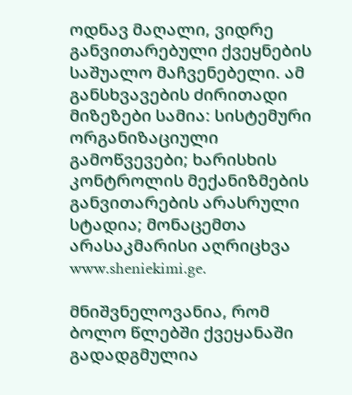ოდნავ მაღალი, ვიდრე განვითარებული ქვეყნების საშუალო მაჩვენებელი. ამ განსხვავების ძირითადი მიზეზები სამია: სისტემური ორგანიზაციული გამოწვევები; ხარისხის კონტროლის მექანიზმების განვითარების არასრული სტადია; მონაცემთა არასაკმარისი აღრიცხვა www.sheniekimi.ge.

მნიშვნელოვანია, რომ ბოლო წლებში ქვეყანაში გადადგმულია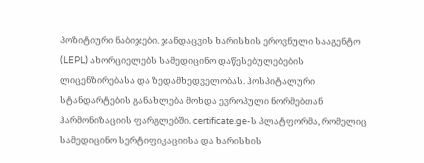პოზიტიური ნაბიჯები. ჯანდაცვის ხარისხის ეროვნული სააგენტო (LEPL) ახორციელებს სამედიცინო დაწესებულებების ლიცენზირებასა და ზედამხედველობას. ჰოსპიტალური სტანდარტების განახლება მოხდა ევროპული ნორმებთან ჰარმონიზაციის ფარგლებში. certificate.ge-ს პლატფორმა, რომელიც სამედიცინო სერტიფიკაციისა და ხარისხის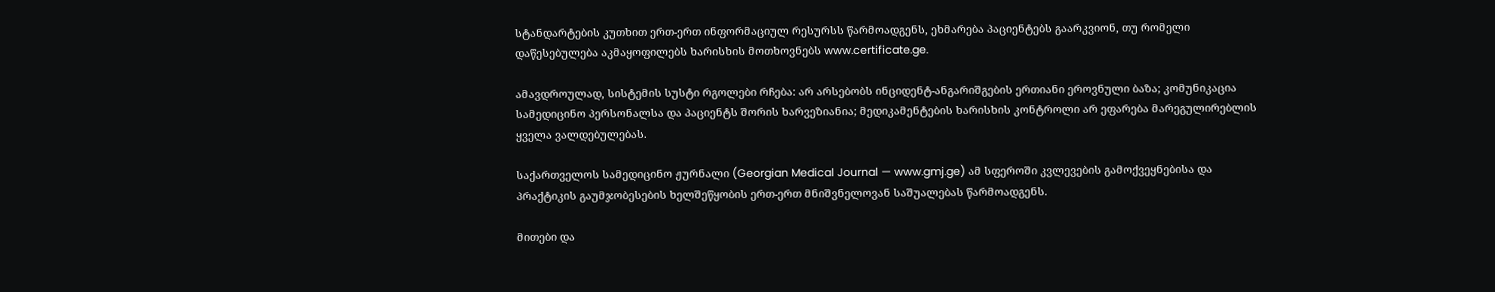სტანდარტების კუთხით ერთ-ერთ ინფორმაციულ რესურსს წარმოადგენს, ეხმარება პაციენტებს გაარკვიონ, თუ რომელი დაწესებულება აკმაყოფილებს ხარისხის მოთხოვნებს www.certificate.ge.

ამავდროულად, სისტემის სუსტი რგოლები რჩება: არ არსებობს ინციდენტ-ანგარიშგების ერთიანი ეროვნული ბაზა; კომუნიკაცია სამედიცინო პერსონალსა და პაციენტს შორის ხარვეზიანია; მედიკამენტების ხარისხის კონტროლი არ ეფარება მარეგულირებლის ყველა ვალდებულებას.

საქართველოს სამედიცინო ჟურნალი (Georgian Medical Journal — www.gmj.ge) ამ სფეროში კვლევების გამოქვეყნებისა და პრაქტიკის გაუმჯობესების ხელშეწყობის ერთ-ერთ მნიშვნელოვან საშუალებას წარმოადგენს.

მითები და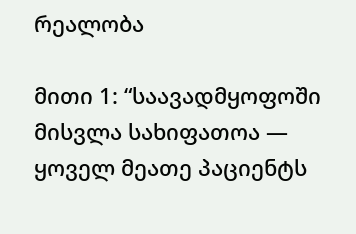რეალობა

მითი 1: “საავადმყოფოში მისვლა სახიფათოა — ყოველ მეათე პაციენტს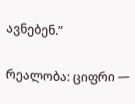ავნებენ.”

რეალობა: ციფრი —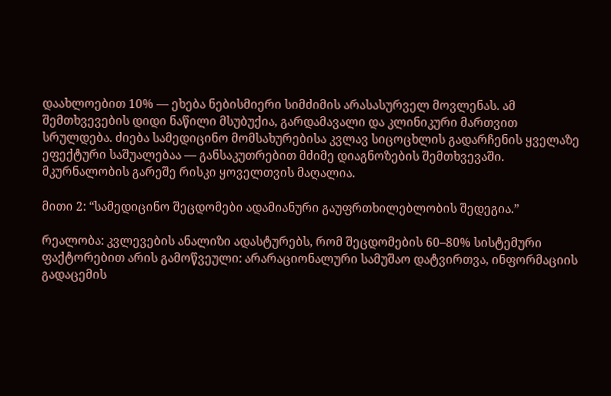დაახლოებით 10% — ეხება ნებისმიერი სიმძიმის არასასურველ მოვლენას. ამ შემთხვევების დიდი ნაწილი მსუბუქია, გარდამავალი და კლინიკური მართვით სრულდება. ძიება სამედიცინო მომსახურებისა კვლავ სიცოცხლის გადარჩენის ყველაზე ეფექტური საშუალებაა — განსაკუთრებით მძიმე დიაგნოზების შემთხვევაში. მკურნალობის გარეშე რისკი ყოველთვის მაღალია.

მითი 2: “სამედიცინო შეცდომები ადამიანური გაუფრთხილებლობის შედეგია.”

რეალობა: კვლევების ანალიზი ადასტურებს, რომ შეცდომების 60–80% სისტემური ფაქტორებით არის გამოწვეული: არარაციონალური სამუშაო დატვირთვა, ინფორმაციის გადაცემის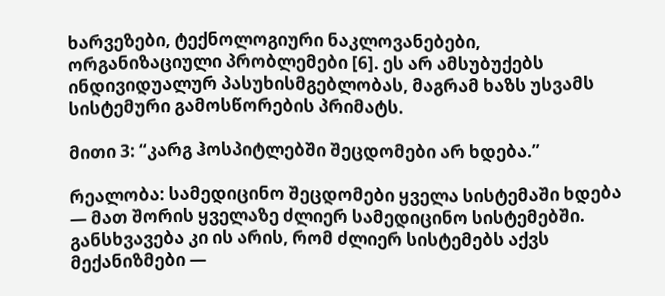ხარვეზები, ტექნოლოგიური ნაკლოვანებები, ორგანიზაციული პრობლემები [6]. ეს არ ამსუბუქებს ინდივიდუალურ პასუხისმგებლობას, მაგრამ ხაზს უსვამს სისტემური გამოსწორების პრიმატს.

მითი 3: “კარგ ჰოსპიტლებში შეცდომები არ ხდება.”

რეალობა: სამედიცინო შეცდომები ყველა სისტემაში ხდება — მათ შორის ყველაზე ძლიერ სამედიცინო სისტემებში. განსხვავება კი ის არის, რომ ძლიერ სისტემებს აქვს მექანიზმები —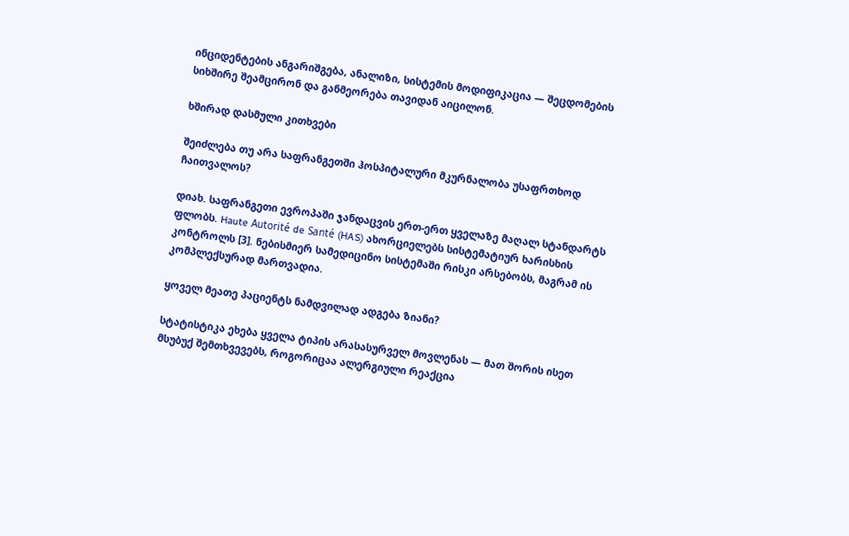ინციდენტების ანგარიშგება, ანალიზი, სისტემის მოდიფიკაცია — შეცდომების სიხშირე შეამცირონ და განმეორება თავიდან აიცილონ.

ხშირად დასმული კითხვები

შეიძლება თუ არა საფრანგეთში ჰოსპიტალური მკურნალობა უსაფრთხოდ ჩაითვალოს?

დიახ. საფრანგეთი ევროპაში ჯანდაცვის ერთ-ერთ ყველაზე მაღალ სტანდარტს ფლობს. Haute Autorité de Santé (HAS) ახორციელებს სისტემატიურ ხარისხის კონტროლს [3]. ნებისმიერ სამედიცინო სისტემაში რისკი არსებობს, მაგრამ ის კომპლექსურად მართვადია.

ყოველ მეათე პაციენტს ნამდვილად ადგება ზიანი?

სტატისტიკა ეხება ყველა ტიპის არასასურველ მოვლენას — მათ შორის ისეთ მსუბუქ შემთხვევებს, როგორიცაა ალერგიული რეაქცია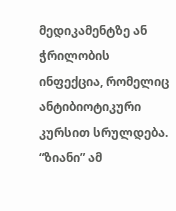მედიკამენტზე ან ჭრილობის ინფექცია, რომელიც ანტიბიოტიკური კურსით სრულდება. “ზიანი” ამ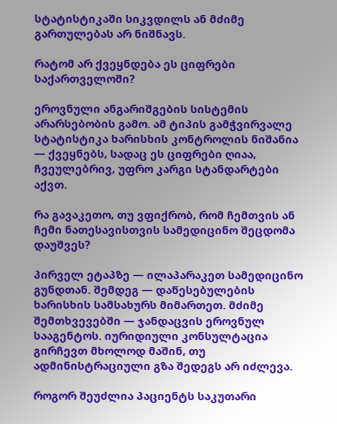სტატისტიკაში სიკვდილს ან მძიმე გართულებას არ ნიშნავს.

რატომ არ ქვეყნდება ეს ციფრები საქართველოში?

ეროვნული ანგარიშგების სისტემის არარსებობის გამო. ამ ტიპის გამჭვირვალე სტატისტიკა ხარისხის კონტროლის ნიშანია — ქვეყნებს, სადაც ეს ციფრები ღიაა, ჩვეულებრივ, უფრო კარგი სტანდარტები აქვთ.

რა გავაკეთო, თუ ვფიქრობ, რომ ჩემთვის ან ჩემი ნათესავისთვის სამედიცინო შეცდომა დაუშვეს?

პირველ ეტაპზე — ილაპარაკეთ სამედიცინო გუნდთან. შემდეგ — დაწესებულების ხარისხის სამსახურს მიმართეთ. მძიმე შემთხვევებში — ჯანდაცვის ეროვნულ სააგენტოს. იურიდიული კონსულტაცია გირჩევთ მხოლოდ მაშინ, თუ ადმინისტრაციული გზა შედეგს არ იძლევა.

როგორ შეუძლია პაციენტს საკუთარი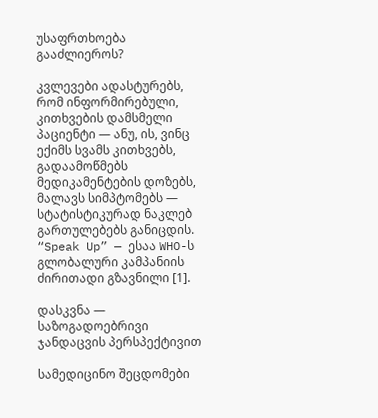უსაფრთხოება გააძლიეროს?

კვლევები ადასტურებს, რომ ინფორმირებული, კითხვების დამსმელი პაციენტი — ანუ, ის, ვინც ექიმს სვამს კითხვებს, გადაამოწმებს მედიკამენტების დოზებს, მალავს სიმპტომებს — სტატისტიკურად ნაკლებ გართულებებს განიცდის. “Speak Up” — ესაა WHO-ს გლობალური კამპანიის ძირითადი გზავნილი [1].

დასკვნა — საზოგადოებრივი ჯანდაცვის პერსპექტივით

სამედიცინო შეცდომები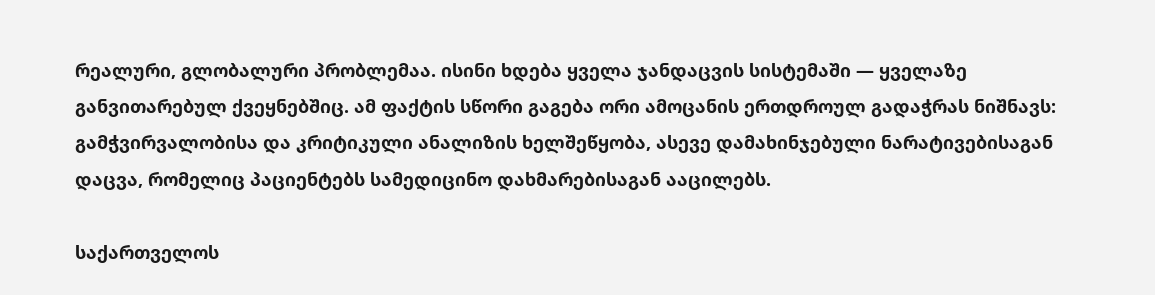რეალური, გლობალური პრობლემაა. ისინი ხდება ყველა ჯანდაცვის სისტემაში — ყველაზე განვითარებულ ქვეყნებშიც. ამ ფაქტის სწორი გაგება ორი ამოცანის ერთდროულ გადაჭრას ნიშნავს: გამჭვირვალობისა და კრიტიკული ანალიზის ხელშეწყობა, ასევე დამახინჯებული ნარატივებისაგან დაცვა, რომელიც პაციენტებს სამედიცინო დახმარებისაგან ააცილებს.

საქართველოს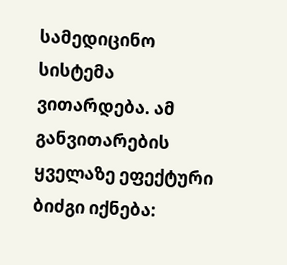სამედიცინო სისტემა ვითარდება. ამ განვითარების ყველაზე ეფექტური ბიძგი იქნება: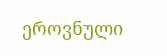ეროვნული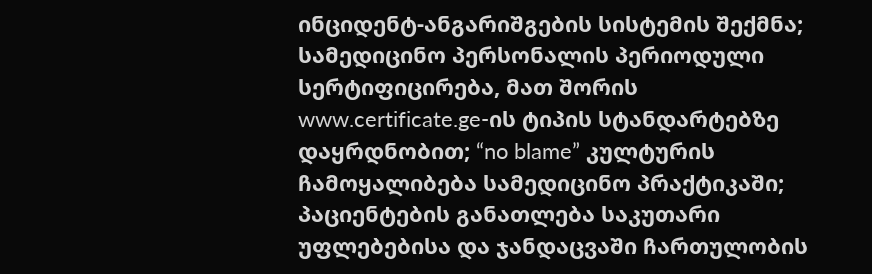ინციდენტ-ანგარიშგების სისტემის შექმნა; სამედიცინო პერსონალის პერიოდული სერტიფიცირება, მათ შორის www.certificate.ge-ის ტიპის სტანდარტებზე დაყრდნობით; “no blame” კულტურის ჩამოყალიბება სამედიცინო პრაქტიკაში; პაციენტების განათლება საკუთარი უფლებებისა და ჯანდაცვაში ჩართულობის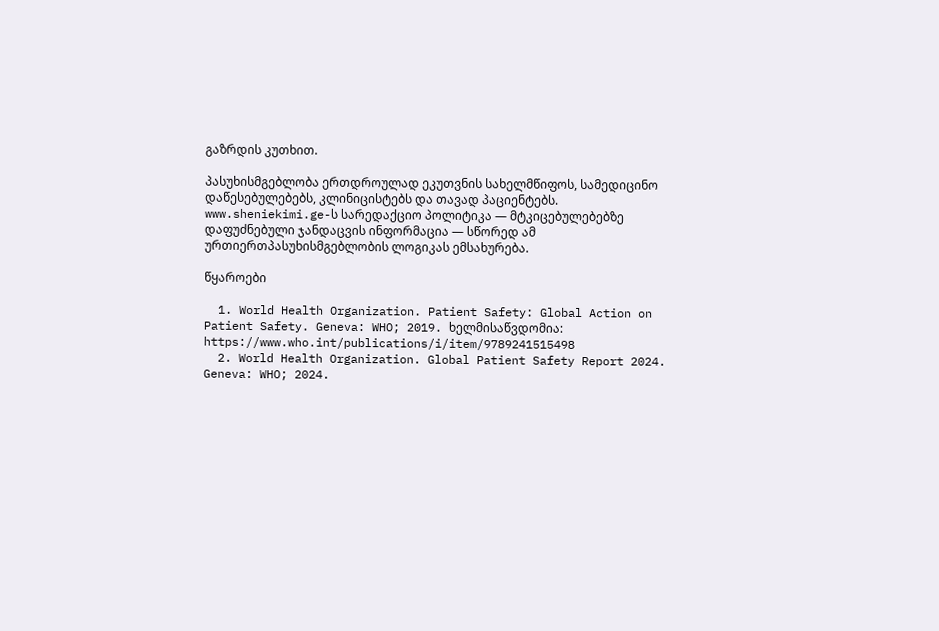გაზრდის კუთხით.

პასუხისმგებლობა ერთდროულად ეკუთვნის სახელმწიფოს, სამედიცინო დაწესებულებებს, კლინიცისტებს და თავად პაციენტებს. www.sheniekimi.ge-ს სარედაქციო პოლიტიკა — მტკიცებულებებზე დაფუძნებული ჯანდაცვის ინფორმაცია — სწორედ ამ ურთიერთპასუხისმგებლობის ლოგიკას ემსახურება.

წყაროები

  1. World Health Organization. Patient Safety: Global Action on Patient Safety. Geneva: WHO; 2019. ხელმისაწვდომია: https://www.who.int/publications/i/item/9789241515498
  2. World Health Organization. Global Patient Safety Report 2024. Geneva: WHO; 2024.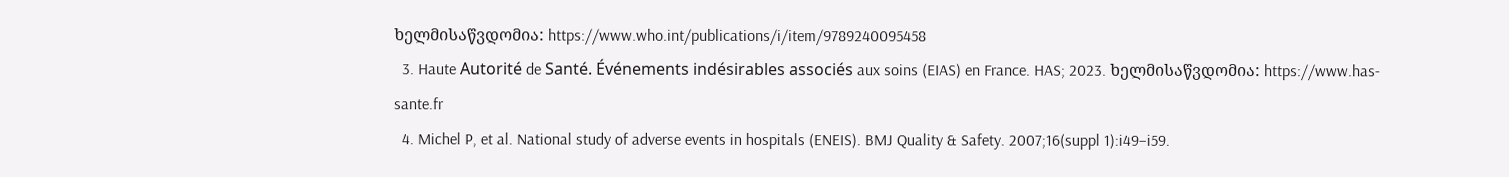ხელმისაწვდომია: https://www.who.int/publications/i/item/9789240095458
  3. Haute Autorité de Santé. Événements indésirables associés aux soins (EIAS) en France. HAS; 2023. ხელმისაწვდომია: https://www.has-sante.fr
  4. Michel P, et al. National study of adverse events in hospitals (ENEIS). BMJ Quality & Safety. 2007;16(suppl 1):i49–i59.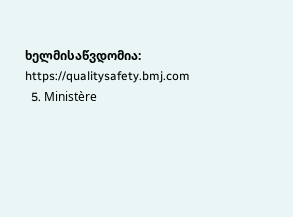ხელმისაწვდომია: https://qualitysafety.bmj.com
  5. Ministère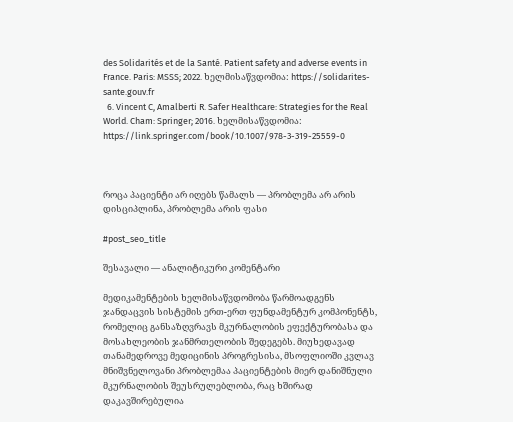des Solidarités et de la Santé. Patient safety and adverse events in France. Paris: MSSS; 2022. ხელმისაწვდომია: https://solidarites-sante.gouv.fr
  6. Vincent C, Amalberti R. Safer Healthcare: Strategies for the Real World. Cham: Springer; 2016. ხელმისაწვდომია: https://link.springer.com/book/10.1007/978-3-319-25559-0



როცა პაციენტი არ იღებს წამალს — პრობლემა არ არის დისციპლინა, პრობლემა არის ფასი

#post_seo_title

შესავალი — ანალიტიკური კომენტარი

მედიკამენტების ხელმისაწვდომობა წარმოადგენს ჯანდაცვის სისტემის ერთ-ერთ ფუნდამენტურ კომპონენტს, რომელიც განსაზღვრავს მკურნალობის ეფექტურობასა და მოსახლეობის ჯანმრთელობის შედეგებს. მიუხედავად თანამედროვე მედიცინის პროგრესისა, მსოფლიოში კვლავ მნიშვნელოვანი პრობლემაა პაციენტების მიერ დანიშნული მკურნალობის შეუსრულებლობა, რაც ხშირად დაკავშირებულია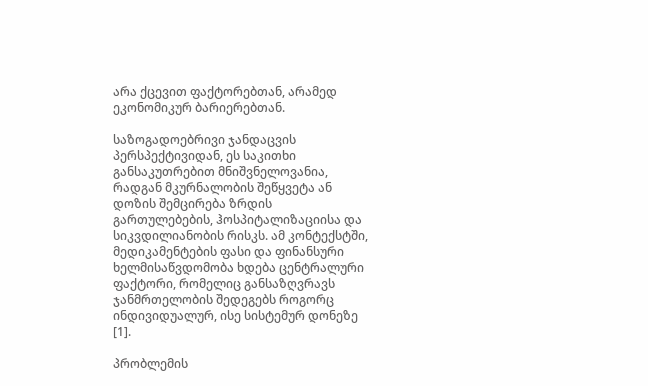არა ქცევით ფაქტორებთან, არამედ ეკონომიკურ ბარიერებთან.

საზოგადოებრივი ჯანდაცვის პერსპექტივიდან, ეს საკითხი განსაკუთრებით მნიშვნელოვანია, რადგან მკურნალობის შეწყვეტა ან დოზის შემცირება ზრდის გართულებების, ჰოსპიტალიზაციისა და სიკვდილიანობის რისკს. ამ კონტექსტში, მედიკამენტების ფასი და ფინანსური ხელმისაწვდომობა ხდება ცენტრალური ფაქტორი, რომელიც განსაზღვრავს ჯანმრთელობის შედეგებს როგორც ინდივიდუალურ, ისე სისტემურ დონეზე [1].

პრობლემის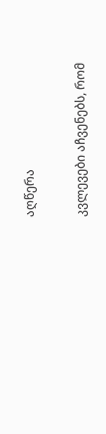აღწერა

კვლევები აჩვენებს, რომ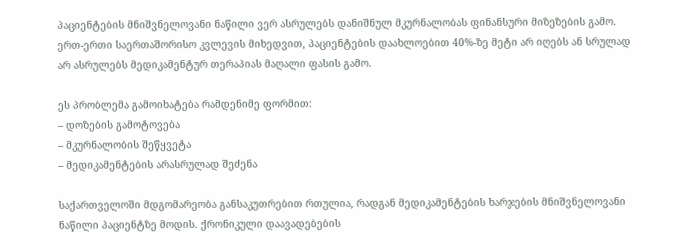პაციენტების მნიშვნელოვანი ნაწილი ვერ ასრულებს დანიშნულ მკურნალობას ფინანსური მიზეზების გამო. ერთ-ერთი საერთაშორისო კვლევის მიხედვით, პაციენტების დაახლოებით 40%-ზე მეტი არ იღებს ან სრულად არ ასრულებს მედიკამენტურ თერაპიას მაღალი ფასის გამო.

ეს პრობლემა გამოიხატება რამდენიმე ფორმით:
– დოზების გამოტოვება
– მკურნალობის შეწყვეტა
– მედიკამენტების არასრულად შეძენა

საქართველოში მდგომარეობა განსაკუთრებით რთულია, რადგან მედიკამენტების ხარჯების მნიშვნელოვანი ნაწილი პაციენტზე მოდის. ქრონიკული დაავადებების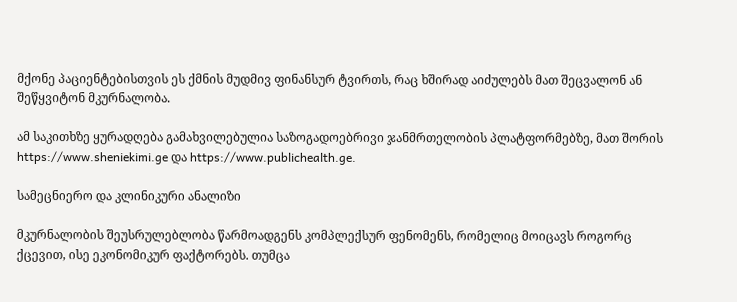მქონე პაციენტებისთვის ეს ქმნის მუდმივ ფინანსურ ტვირთს, რაც ხშირად აიძულებს მათ შეცვალონ ან შეწყვიტონ მკურნალობა.

ამ საკითხზე ყურადღება გამახვილებულია საზოგადოებრივი ჯანმრთელობის პლატფორმებზე, მათ შორის https://www.sheniekimi.ge და https://www.publichealth.ge.

სამეცნიერო და კლინიკური ანალიზი

მკურნალობის შეუსრულებლობა წარმოადგენს კომპლექსურ ფენომენს, რომელიც მოიცავს როგორც ქცევით, ისე ეკონომიკურ ფაქტორებს. თუმცა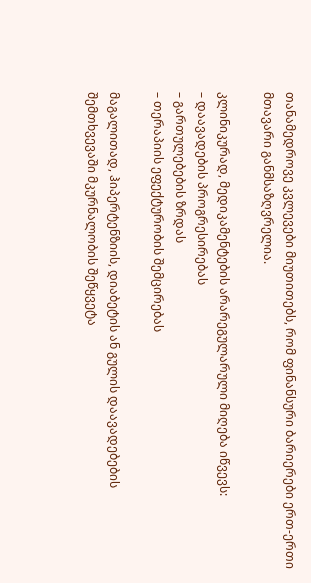თანამედროვე კვლევები მიუთითებს, რომ ფინანსური ბარიერები ერთ-ერთი მთავარი განმსაზღვრელია.

კლინიკურად, მედიკამენტების არარეგულარული მიღება იწვევს:
– დაავადების პროგრესირებას
– გართულებების ზრდას
– თერაპიის ეფექტურობის შემცირებას

მაგალითად, ჰიპერტენზიის, დიაბეტის ან გულის დაავადებების შემთხვევაში მკურნალობის შეწყვეტა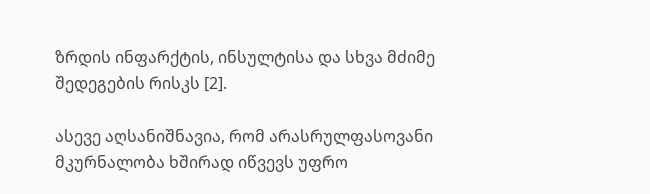ზრდის ინფარქტის, ინსულტისა და სხვა მძიმე შედეგების რისკს [2].

ასევე აღსანიშნავია, რომ არასრულფასოვანი მკურნალობა ხშირად იწვევს უფრო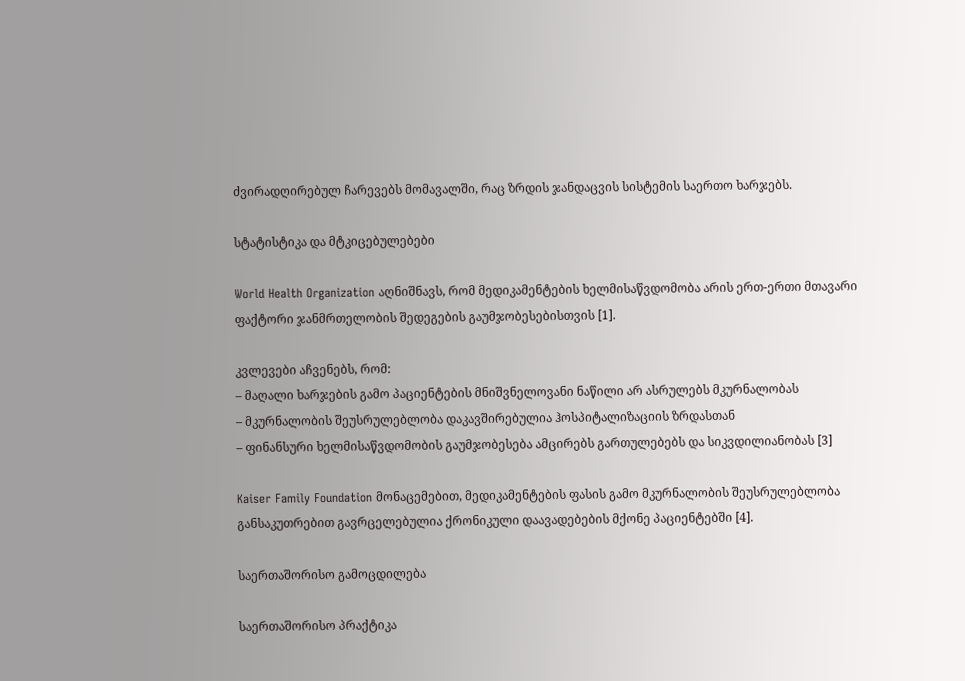ძვირადღირებულ ჩარევებს მომავალში, რაც ზრდის ჯანდაცვის სისტემის საერთო ხარჯებს.

სტატისტიკა და მტკიცებულებები

World Health Organization აღნიშნავს, რომ მედიკამენტების ხელმისაწვდომობა არის ერთ-ერთი მთავარი ფაქტორი ჯანმრთელობის შედეგების გაუმჯობესებისთვის [1].

კვლევები აჩვენებს, რომ:
– მაღალი ხარჯების გამო პაციენტების მნიშვნელოვანი ნაწილი არ ასრულებს მკურნალობას
– მკურნალობის შეუსრულებლობა დაკავშირებულია ჰოსპიტალიზაციის ზრდასთან
– ფინანსური ხელმისაწვდომობის გაუმჯობესება ამცირებს გართულებებს და სიკვდილიანობას [3]

Kaiser Family Foundation მონაცემებით, მედიკამენტების ფასის გამო მკურნალობის შეუსრულებლობა განსაკუთრებით გავრცელებულია ქრონიკული დაავადებების მქონე პაციენტებში [4].

საერთაშორისო გამოცდილება

საერთაშორისო პრაქტიკა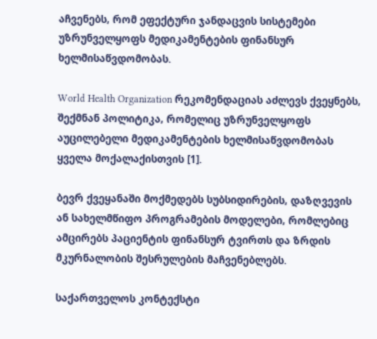აჩვენებს, რომ ეფექტური ჯანდაცვის სისტემები უზრუნველყოფს მედიკამენტების ფინანსურ ხელმისაწვდომობას.

World Health Organization რეკომენდაციას აძლევს ქვეყნებს, შექმნან პოლიტიკა, რომელიც უზრუნველყოფს აუცილებელი მედიკამენტების ხელმისაწვდომობას ყველა მოქალაქისთვის [1].

ბევრ ქვეყანაში მოქმედებს სუბსიდირების, დაზღვევის ან სახელმწიფო პროგრამების მოდელები, რომლებიც ამცირებს პაციენტის ფინანსურ ტვირთს და ზრდის მკურნალობის შესრულების მაჩვენებლებს.

საქართველოს კონტექსტი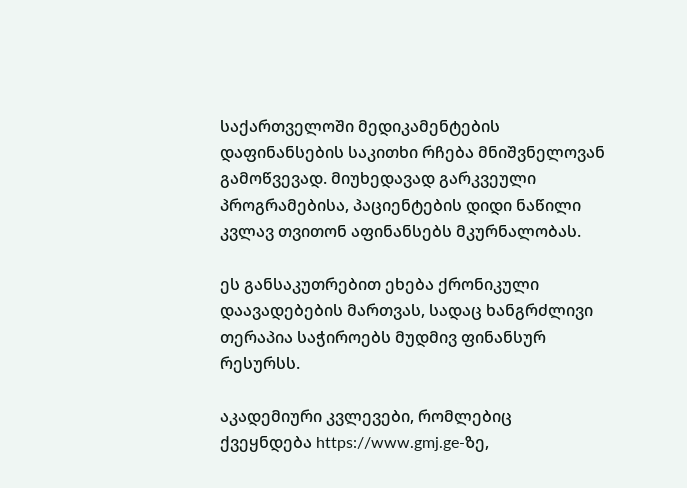საქართველოში მედიკამენტების დაფინანსების საკითხი რჩება მნიშვნელოვან გამოწვევად. მიუხედავად გარკვეული პროგრამებისა, პაციენტების დიდი ნაწილი კვლავ თვითონ აფინანსებს მკურნალობას.

ეს განსაკუთრებით ეხება ქრონიკული დაავადებების მართვას, სადაც ხანგრძლივი თერაპია საჭიროებს მუდმივ ფინანსურ რესურსს.

აკადემიური კვლევები, რომლებიც ქვეყნდება https://www.gmj.ge-ზე,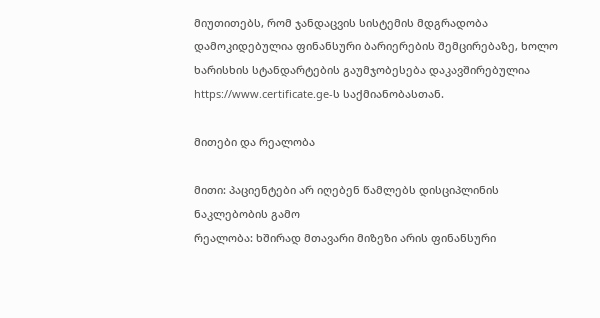მიუთითებს, რომ ჯანდაცვის სისტემის მდგრადობა დამოკიდებულია ფინანსური ბარიერების შემცირებაზე, ხოლო ხარისხის სტანდარტების გაუმჯობესება დაკავშირებულია https://www.certificate.ge-ს საქმიანობასთან.

მითები და რეალობა

მითი: პაციენტები არ იღებენ წამლებს დისციპლინის ნაკლებობის გამო
რეალობა: ხშირად მთავარი მიზეზი არის ფინანსური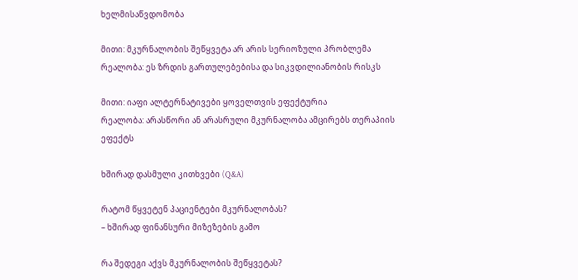ხელმისაწვდომობა

მითი: მკურნალობის შეწყვეტა არ არის სერიოზული პრობლემა
რეალობა: ეს ზრდის გართულებებისა და სიკვდილიანობის რისკს

მითი: იაფი ალტერნატივები ყოველთვის ეფექტურია
რეალობა: არასწორი ან არასრული მკურნალობა ამცირებს თერაპიის ეფექტს

ხშირად დასმული კითხვები (Q&A)

რატომ წყვეტენ პაციენტები მკურნალობას?
– ხშირად ფინანსური მიზეზების გამო

რა შედეგი აქვს მკურნალობის შეწყვეტას?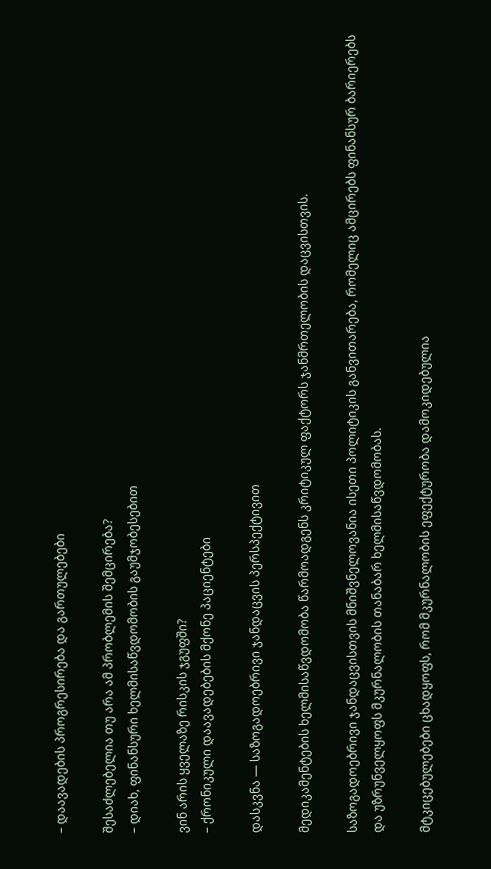– დაავადების პროგრესირება და გართულებები

შესაძლებელია თუ არა ამ პრობლემის შემცირება?
– დიახ, ფინანსური ხელმისაწვდომობის გაუმჯობესებით

ვინ არის ყველაზე რისკის ჯგუფში?
– ქრონიკული დაავადებების მქონე პაციენტები

დასკვნა — საზოგადოებრივი ჯანდაცვის პერსპექტივით

მედიკამენტების ხელმისაწვდომობა წარმოადგენს კრიტიკულ ფაქტორს ჯანმრთელობის დაცვისთვის.

საზოგადოებრივი ჯანდაცვისთვის მნიშვნელოვანია ისეთი პოლიტიკის განვითარება, რომელიც ამცირებს ფინანსურ ბარიერებს და უზრუნველყოფს მკურნალობის თანაბარ ხელმისაწვდომობას.

მტკიცებულებები ცხადყოფს, რომ მკურნალობის ეფექტურობა დამოკიდებულია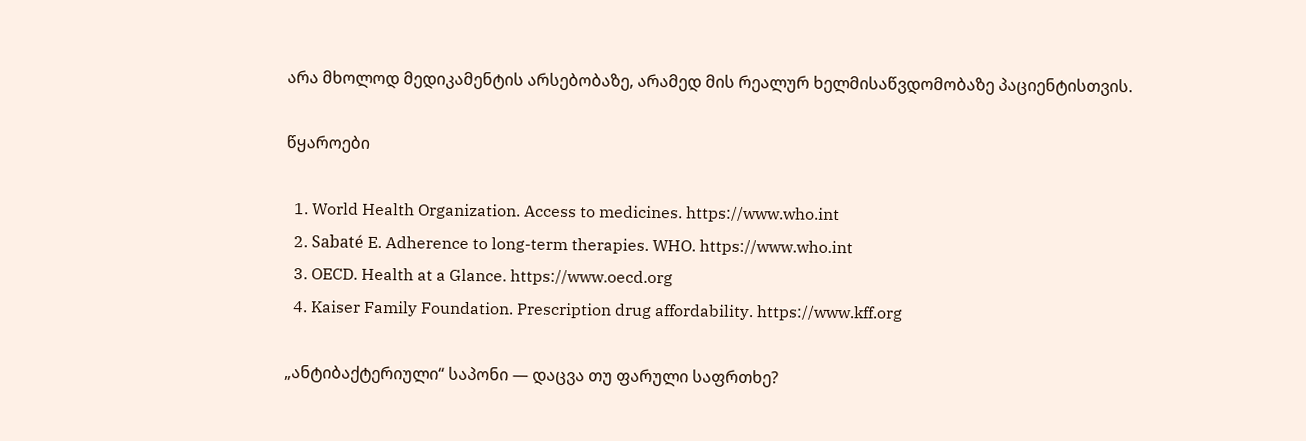არა მხოლოდ მედიკამენტის არსებობაზე, არამედ მის რეალურ ხელმისაწვდომობაზე პაციენტისთვის.

წყაროები

  1. World Health Organization. Access to medicines. https://www.who.int
  2. Sabaté E. Adherence to long-term therapies. WHO. https://www.who.int
  3. OECD. Health at a Glance. https://www.oecd.org
  4. Kaiser Family Foundation. Prescription drug affordability. https://www.kff.org

„ანტიბაქტერიული“ საპონი — დაცვა თუ ფარული საფრთხე?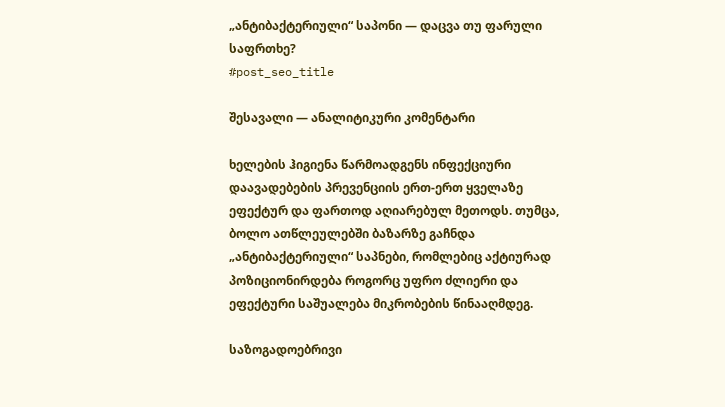„ანტიბაქტერიული“ საპონი — დაცვა თუ ფარული საფრთხე?
#post_seo_title

შესავალი — ანალიტიკური კომენტარი

ხელების ჰიგიენა წარმოადგენს ინფექციური დაავადებების პრევენციის ერთ-ერთ ყველაზე ეფექტურ და ფართოდ აღიარებულ მეთოდს. თუმცა, ბოლო ათწლეულებში ბაზარზე გაჩნდა „ანტიბაქტერიული“ საპნები, რომლებიც აქტიურად პოზიციონირდება როგორც უფრო ძლიერი და ეფექტური საშუალება მიკრობების წინააღმდეგ.

საზოგადოებრივი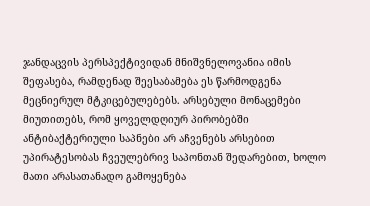ჯანდაცვის პერსპექტივიდან მნიშვნელოვანია იმის შეფასება, რამდენად შეესაბამება ეს წარმოდგენა მეცნიერულ მტკიცებულებებს. არსებული მონაცემები მიუთითებს, რომ ყოველდღიურ პირობებში ანტიბაქტერიული საპნები არ აჩვენებს არსებით უპირატესობას ჩვეულებრივ საპონთან შედარებით, ხოლო მათი არასათანადო გამოყენება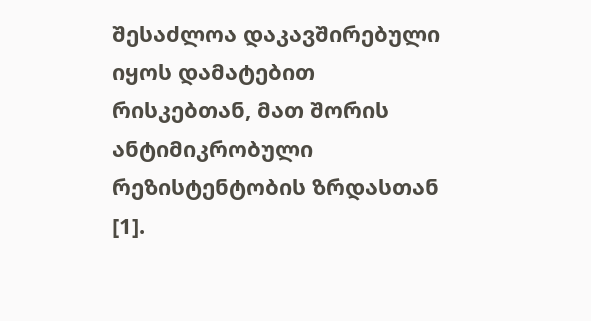შესაძლოა დაკავშირებული იყოს დამატებით რისკებთან, მათ შორის ანტიმიკრობული რეზისტენტობის ზრდასთან [1].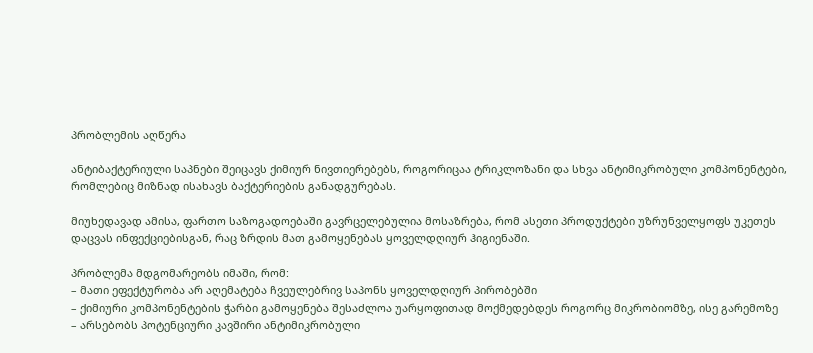პრობლემის აღწერა

ანტიბაქტერიული საპნები შეიცავს ქიმიურ ნივთიერებებს, როგორიცაა ტრიკლოზანი და სხვა ანტიმიკრობული კომპონენტები, რომლებიც მიზნად ისახავს ბაქტერიების განადგურებას.

მიუხედავად ამისა, ფართო საზოგადოებაში გავრცელებულია მოსაზრება, რომ ასეთი პროდუქტები უზრუნველყოფს უკეთეს დაცვას ინფექციებისგან, რაც ზრდის მათ გამოყენებას ყოველდღიურ ჰიგიენაში.

პრობლემა მდგომარეობს იმაში, რომ:
– მათი ეფექტურობა არ აღემატება ჩვეულებრივ საპონს ყოველდღიურ პირობებში
– ქიმიური კომპონენტების ჭარბი გამოყენება შესაძლოა უარყოფითად მოქმედებდეს როგორც მიკრობიომზე, ისე გარემოზე
– არსებობს პოტენციური კავშირი ანტიმიკრობული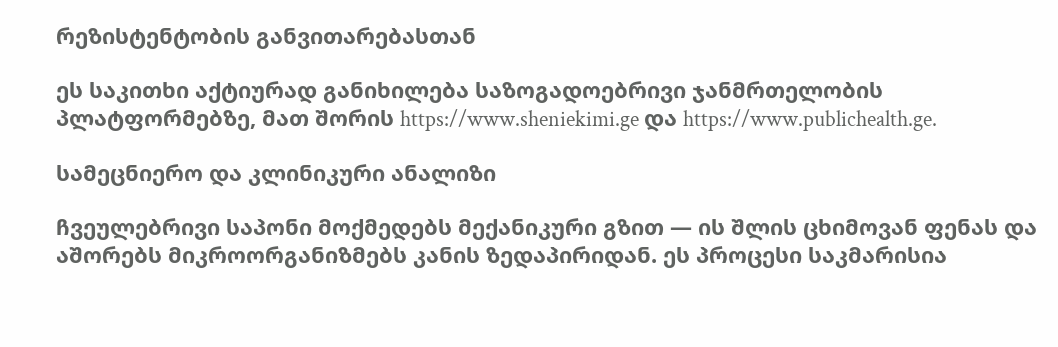რეზისტენტობის განვითარებასთან

ეს საკითხი აქტიურად განიხილება საზოგადოებრივი ჯანმრთელობის პლატფორმებზე, მათ შორის https://www.sheniekimi.ge და https://www.publichealth.ge.

სამეცნიერო და კლინიკური ანალიზი

ჩვეულებრივი საპონი მოქმედებს მექანიკური გზით — ის შლის ცხიმოვან ფენას და აშორებს მიკროორგანიზმებს კანის ზედაპირიდან. ეს პროცესი საკმარისია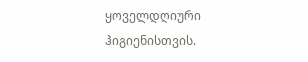ყოველდღიური ჰიგიენისთვის.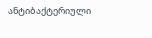ანტიბაქტერიული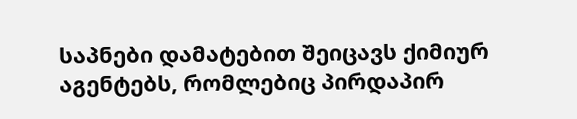საპნები დამატებით შეიცავს ქიმიურ აგენტებს, რომლებიც პირდაპირ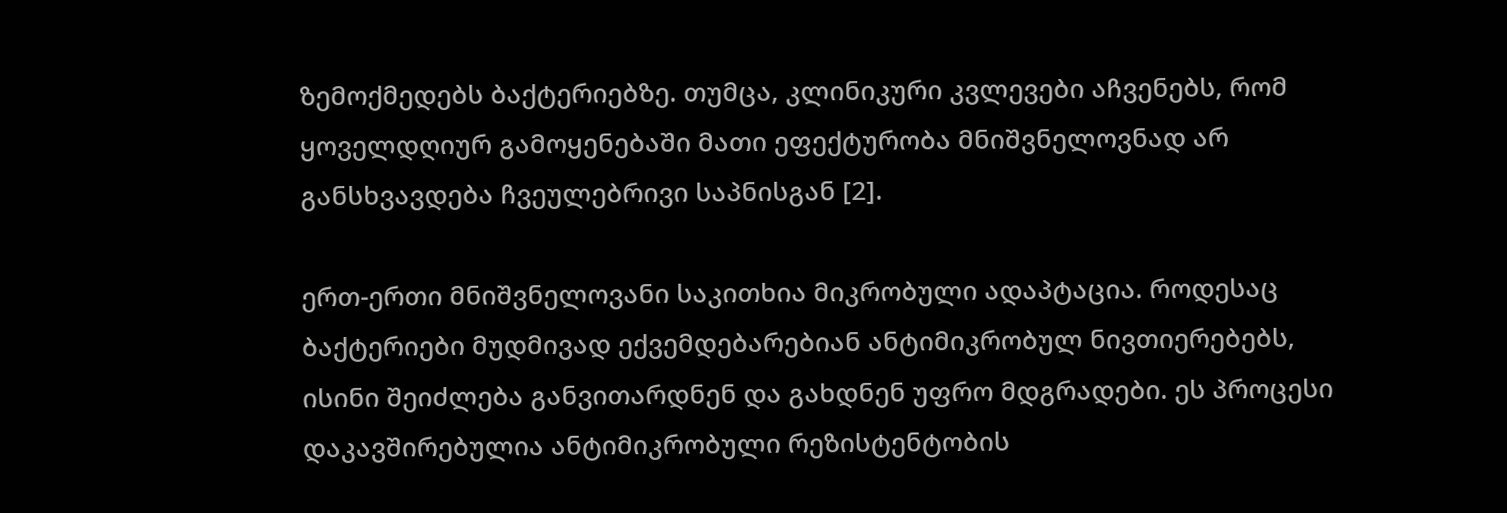ზემოქმედებს ბაქტერიებზე. თუმცა, კლინიკური კვლევები აჩვენებს, რომ ყოველდღიურ გამოყენებაში მათი ეფექტურობა მნიშვნელოვნად არ განსხვავდება ჩვეულებრივი საპნისგან [2].

ერთ-ერთი მნიშვნელოვანი საკითხია მიკრობული ადაპტაცია. როდესაც ბაქტერიები მუდმივად ექვემდებარებიან ანტიმიკრობულ ნივთიერებებს, ისინი შეიძლება განვითარდნენ და გახდნენ უფრო მდგრადები. ეს პროცესი დაკავშირებულია ანტიმიკრობული რეზისტენტობის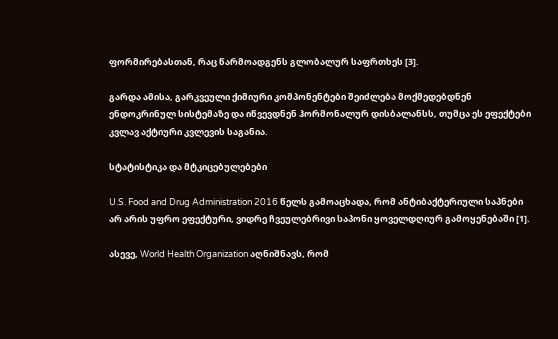ფორმირებასთან, რაც წარმოადგენს გლობალურ საფრთხეს [3].

გარდა ამისა, გარკვეული ქიმიური კომპონენტები შეიძლება მოქმედებდნენ ენდოკრინულ სისტემაზე და იწვევდნენ ჰორმონალურ დისბალანსს, თუმცა ეს ეფექტები კვლავ აქტიური კვლევის საგანია.

სტატისტიკა და მტკიცებულებები

U.S. Food and Drug Administration 2016 წელს გამოაცხადა, რომ ანტიბაქტერიული საპნები არ არის უფრო ეფექტური, ვიდრე ჩვეულებრივი საპონი ყოველდღიურ გამოყენებაში [1].

ასევე, World Health Organization აღნიშნავს, რომ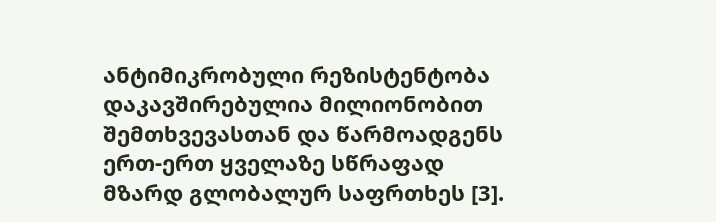ანტიმიკრობული რეზისტენტობა დაკავშირებულია მილიონობით შემთხვევასთან და წარმოადგენს ერთ-ერთ ყველაზე სწრაფად მზარდ გლობალურ საფრთხეს [3].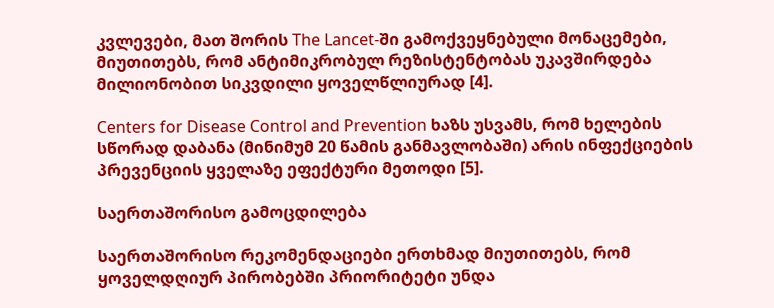კვლევები, მათ შორის The Lancet-ში გამოქვეყნებული მონაცემები, მიუთითებს, რომ ანტიმიკრობულ რეზისტენტობას უკავშირდება მილიონობით სიკვდილი ყოველწლიურად [4].

Centers for Disease Control and Prevention ხაზს უსვამს, რომ ხელების სწორად დაბანა (მინიმუმ 20 წამის განმავლობაში) არის ინფექციების პრევენციის ყველაზე ეფექტური მეთოდი [5].

საერთაშორისო გამოცდილება

საერთაშორისო რეკომენდაციები ერთხმად მიუთითებს, რომ ყოველდღიურ პირობებში პრიორიტეტი უნდა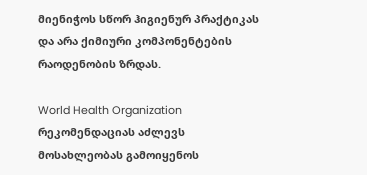მიენიჭოს სწორ ჰიგიენურ პრაქტიკას და არა ქიმიური კომპონენტების რაოდენობის ზრდას.

World Health Organization რეკომენდაციას აძლევს მოსახლეობას გამოიყენოს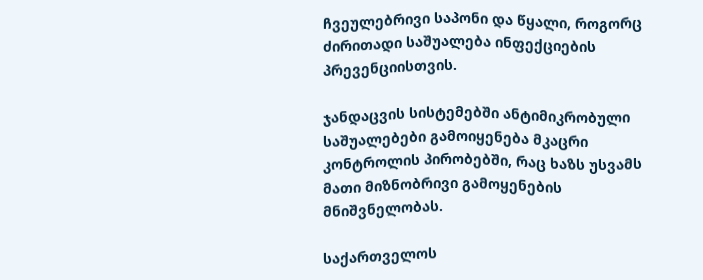ჩვეულებრივი საპონი და წყალი, როგორც ძირითადი საშუალება ინფექციების პრევენციისთვის.

ჯანდაცვის სისტემებში ანტიმიკრობული საშუალებები გამოიყენება მკაცრი კონტროლის პირობებში, რაც ხაზს უსვამს მათი მიზნობრივი გამოყენების მნიშვნელობას.

საქართველოს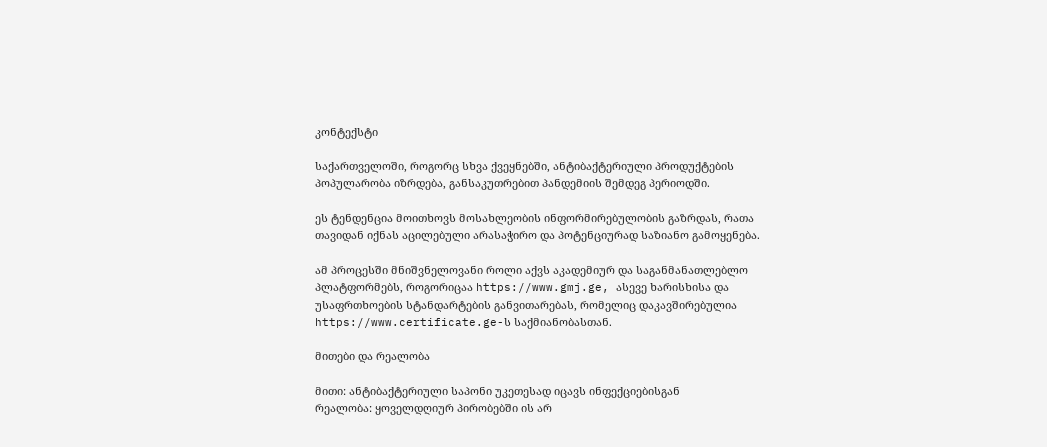კონტექსტი

საქართველოში, როგორც სხვა ქვეყნებში, ანტიბაქტერიული პროდუქტების პოპულარობა იზრდება, განსაკუთრებით პანდემიის შემდეგ პერიოდში.

ეს ტენდენცია მოითხოვს მოსახლეობის ინფორმირებულობის გაზრდას, რათა თავიდან იქნას აცილებული არასაჭირო და პოტენციურად საზიანო გამოყენება.

ამ პროცესში მნიშვნელოვანი როლი აქვს აკადემიურ და საგანმანათლებლო პლატფორმებს, როგორიცაა https://www.gmj.ge, ასევე ხარისხისა და უსაფრთხოების სტანდარტების განვითარებას, რომელიც დაკავშირებულია https://www.certificate.ge-ს საქმიანობასთან.

მითები და რეალობა

მითი: ანტიბაქტერიული საპონი უკეთესად იცავს ინფექციებისგან
რეალობა: ყოველდღიურ პირობებში ის არ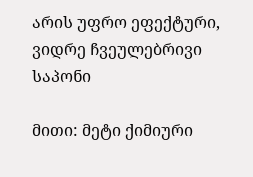არის უფრო ეფექტური, ვიდრე ჩვეულებრივი საპონი

მითი: მეტი ქიმიური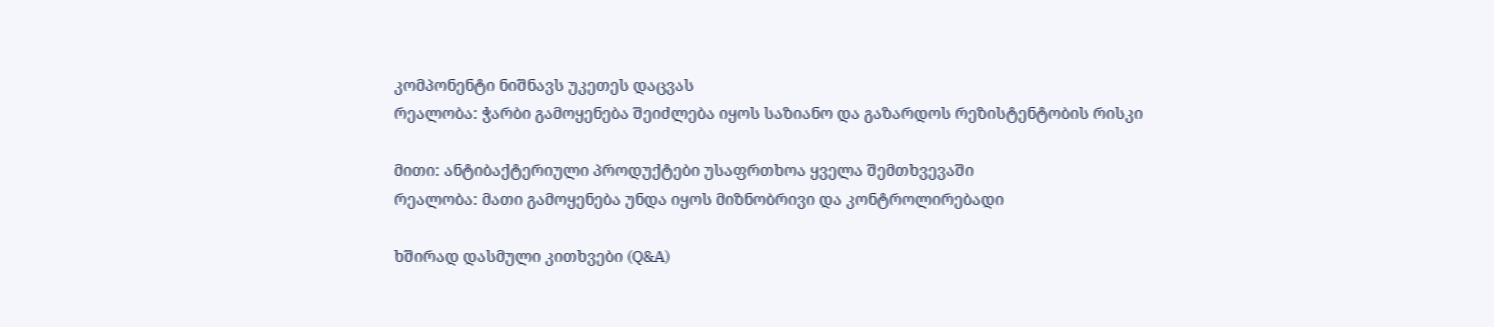კომპონენტი ნიშნავს უკეთეს დაცვას
რეალობა: ჭარბი გამოყენება შეიძლება იყოს საზიანო და გაზარდოს რეზისტენტობის რისკი

მითი: ანტიბაქტერიული პროდუქტები უსაფრთხოა ყველა შემთხვევაში
რეალობა: მათი გამოყენება უნდა იყოს მიზნობრივი და კონტროლირებადი

ხშირად დასმული კითხვები (Q&A)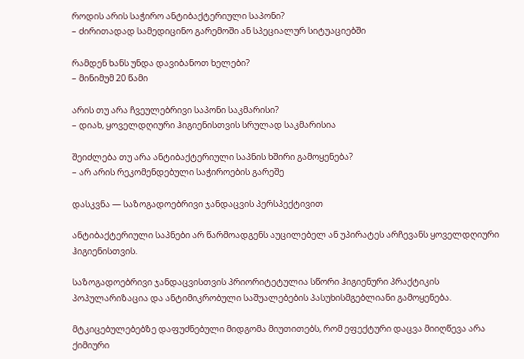როდის არის საჭირო ანტიბაქტერიული საპონი?
– ძირითადად სამედიცინო გარემოში ან სპეციალურ სიტუაციებში

რამდენ ხანს უნდა დავიბანოთ ხელები?
– მინიმუმ 20 წამი

არის თუ არა ჩვეულებრივი საპონი საკმარისი?
– დიახ, ყოველდღიური ჰიგიენისთვის სრულად საკმარისია

შეიძლება თუ არა ანტიბაქტერიული საპნის ხშირი გამოყენება?
– არ არის რეკომენდებული საჭიროების გარეშე

დასკვნა — საზოგადოებრივი ჯანდაცვის პერსპექტივით

ანტიბაქტერიული საპნები არ წარმოადგენს აუცილებელ ან უპირატეს არჩევანს ყოველდღიური ჰიგიენისთვის.

საზოგადოებრივი ჯანდაცვისთვის პრიორიტეტულია სწორი ჰიგიენური პრაქტიკის პოპულარიზაცია და ანტიმიკრობული საშუალებების პასუხისმგებლიანი გამოყენება.

მტკიცებულებებზე დაფუძნებული მიდგომა მიუთითებს, რომ ეფექტური დაცვა მიიღწევა არა ქიმიური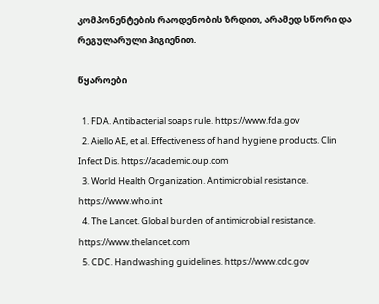კომპონენტების რაოდენობის ზრდით, არამედ სწორი და რეგულარული ჰიგიენით.

წყაროები

  1. FDA. Antibacterial soaps rule. https://www.fda.gov
  2. Aiello AE, et al. Effectiveness of hand hygiene products. Clin Infect Dis. https://academic.oup.com
  3. World Health Organization. Antimicrobial resistance. https://www.who.int
  4. The Lancet. Global burden of antimicrobial resistance. https://www.thelancet.com
  5. CDC. Handwashing guidelines. https://www.cdc.gov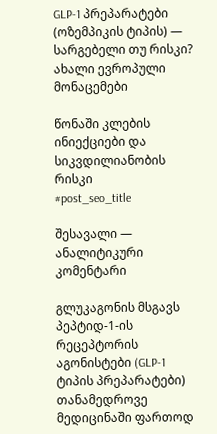GLP-1 პრეპარატები (ოზემპიკის ტიპის) — სარგებელი თუ რისკი? ახალი ევროპული მონაცემები

წონაში კლების ინიექციები და სიკვდილიანობის რისკი
#post_seo_title

შესავალი — ანალიტიკური კომენტარი

გლუკაგონის მსგავს პეპტიდ-1-ის რეცეპტორის აგონისტები (GLP-1 ტიპის პრეპარატები) თანამედროვე მედიცინაში ფართოდ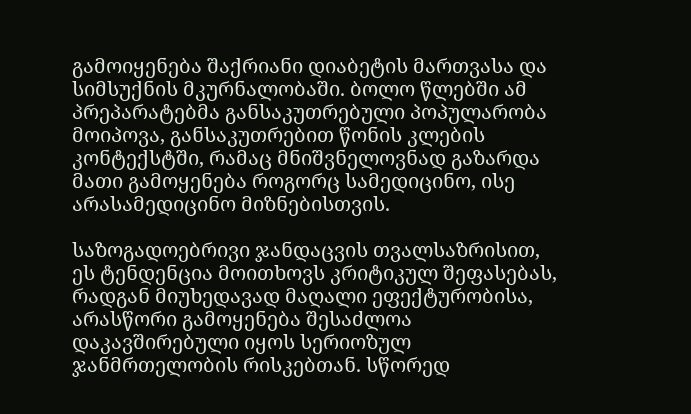გამოიყენება შაქრიანი დიაბეტის მართვასა და სიმსუქნის მკურნალობაში. ბოლო წლებში ამ პრეპარატებმა განსაკუთრებული პოპულარობა მოიპოვა, განსაკუთრებით წონის კლების კონტექსტში, რამაც მნიშვნელოვნად გაზარდა მათი გამოყენება როგორც სამედიცინო, ისე არასამედიცინო მიზნებისთვის.

საზოგადოებრივი ჯანდაცვის თვალსაზრისით, ეს ტენდენცია მოითხოვს კრიტიკულ შეფასებას, რადგან მიუხედავად მაღალი ეფექტურობისა, არასწორი გამოყენება შესაძლოა დაკავშირებული იყოს სერიოზულ ჯანმრთელობის რისკებთან. სწორედ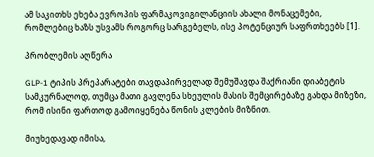ამ საკითხს ეხება ევროპის ფარმაკოვიგილანციის ახალი მონაცემები, რომლებიც ხაზს უსვამს როგორც სარგებელს, ისე პოტენციურ საფრთხეებს [1].

პრობლემის აღწერა

GLP-1 ტიპის პრეპარატები თავდაპირველად შემუშავდა შაქრიანი დიაბეტის სამკურნალოდ, თუმცა მათი გავლენა სხეულის მასის შემცირებაზე გახდა მიზეზი, რომ ისინი ფართოდ გამოიყენება წონის კლების მიზნით.

მიუხედავად იმისა,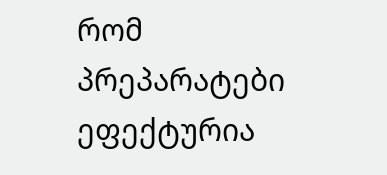რომ პრეპარატები ეფექტურია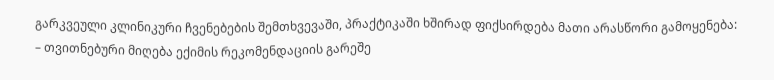გარკვეული კლინიკური ჩვენებების შემთხვევაში, პრაქტიკაში ხშირად ფიქსირდება მათი არასწორი გამოყენება:
– თვითნებური მიღება ექიმის რეკომენდაციის გარეშე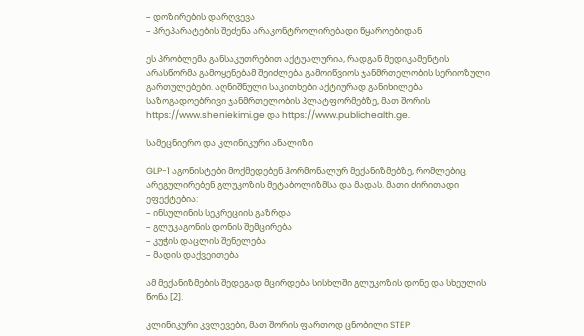– დოზირების დარღვევა
– პრეპარატების შეძენა არაკონტროლირებადი წყაროებიდან

ეს პრობლემა განსაკუთრებით აქტუალურია, რადგან მედიკამენტის არასწორმა გამოყენებამ შეიძლება გამოიწვიოს ჯანმრთელობის სერიოზული გართულებები. აღნიშნული საკითხები აქტიურად განიხილება საზოგადოებრივი ჯანმრთელობის პლატფორმებზე, მათ შორის https://www.sheniekimi.ge და https://www.publichealth.ge.

სამეცნიერო და კლინიკური ანალიზი

GLP-1 აგონისტები მოქმედებენ ჰორმონალურ მექანიზმებზე, რომლებიც არეგულირებენ გლუკოზის მეტაბოლიზმსა და მადას. მათი ძირითადი ეფექტებია:
– ინსულინის სეკრეციის გაზრდა
– გლუკაგონის დონის შემცირება
– კუჭის დაცლის შენელება
– მადის დაქვეითება

ამ მექანიზმების შედეგად მცირდება სისხლში გლუკოზის დონე და სხეულის წონა [2].

კლინიკური კვლევები, მათ შორის ფართოდ ცნობილი STEP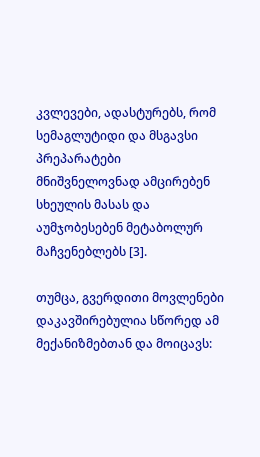კვლევები, ადასტურებს, რომ სემაგლუტიდი და მსგავსი პრეპარატები მნიშვნელოვნად ამცირებენ სხეულის მასას და აუმჯობესებენ მეტაბოლურ მაჩვენებლებს [3].

თუმცა, გვერდითი მოვლენები დაკავშირებულია სწორედ ამ მექანიზმებთან და მოიცავს: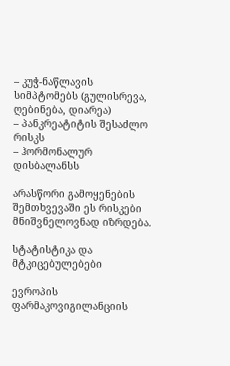– კუჭ-ნაწლავის სიმპტომებს (გულისრევა, ღებინება, დიარეა)
– პანკრეატიტის შესაძლო რისკს
– ჰორმონალურ დისბალანსს

არასწორი გამოყენების შემთხვევაში ეს რისკები მნიშვნელოვნად იზრდება.

სტატისტიკა და მტკიცებულებები

ევროპის ფარმაკოვიგილანციის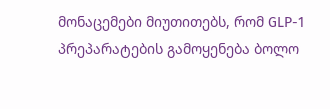მონაცემები მიუთითებს, რომ GLP-1 პრეპარატების გამოყენება ბოლო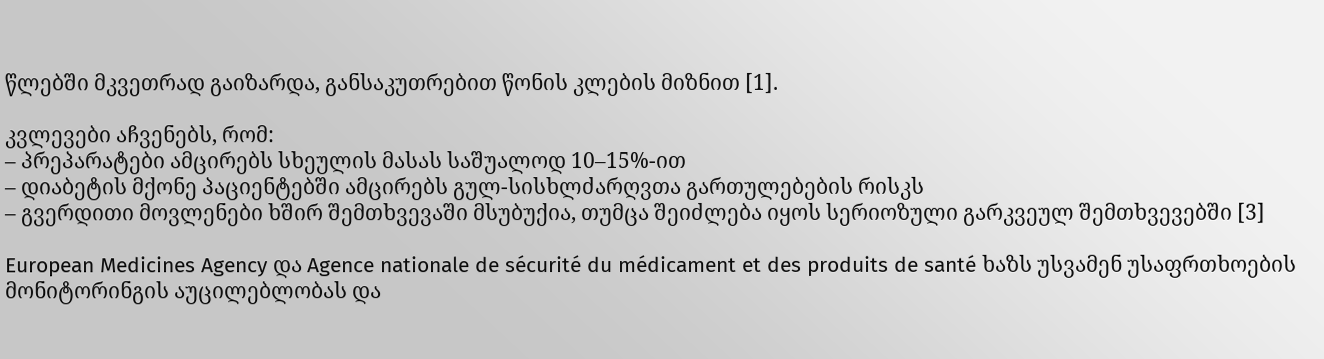წლებში მკვეთრად გაიზარდა, განსაკუთრებით წონის კლების მიზნით [1].

კვლევები აჩვენებს, რომ:
– პრეპარატები ამცირებს სხეულის მასას საშუალოდ 10–15%-ით
– დიაბეტის მქონე პაციენტებში ამცირებს გულ-სისხლძარღვთა გართულებების რისკს
– გვერდითი მოვლენები ხშირ შემთხვევაში მსუბუქია, თუმცა შეიძლება იყოს სერიოზული გარკვეულ შემთხვევებში [3]

European Medicines Agency და Agence nationale de sécurité du médicament et des produits de santé ხაზს უსვამენ უსაფრთხოების მონიტორინგის აუცილებლობას და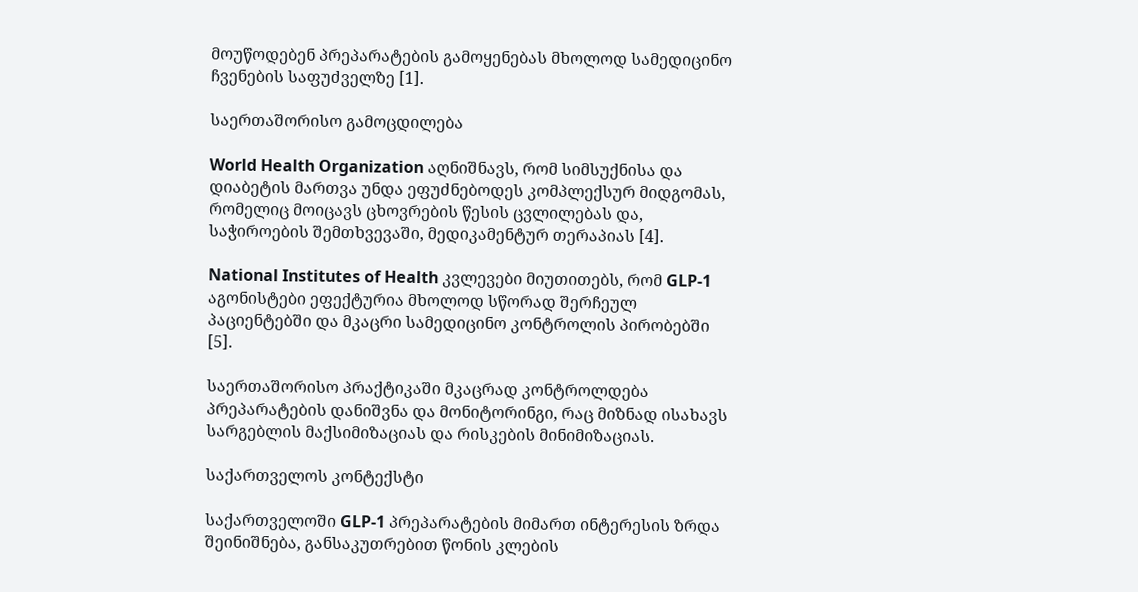მოუწოდებენ პრეპარატების გამოყენებას მხოლოდ სამედიცინო ჩვენების საფუძველზე [1].

საერთაშორისო გამოცდილება

World Health Organization აღნიშნავს, რომ სიმსუქნისა და დიაბეტის მართვა უნდა ეფუძნებოდეს კომპლექსურ მიდგომას, რომელიც მოიცავს ცხოვრების წესის ცვლილებას და, საჭიროების შემთხვევაში, მედიკამენტურ თერაპიას [4].

National Institutes of Health კვლევები მიუთითებს, რომ GLP-1 აგონისტები ეფექტურია მხოლოდ სწორად შერჩეულ პაციენტებში და მკაცრი სამედიცინო კონტროლის პირობებში [5].

საერთაშორისო პრაქტიკაში მკაცრად კონტროლდება პრეპარატების დანიშვნა და მონიტორინგი, რაც მიზნად ისახავს სარგებლის მაქსიმიზაციას და რისკების მინიმიზაციას.

საქართველოს კონტექსტი

საქართველოში GLP-1 პრეპარატების მიმართ ინტერესის ზრდა შეინიშნება, განსაკუთრებით წონის კლების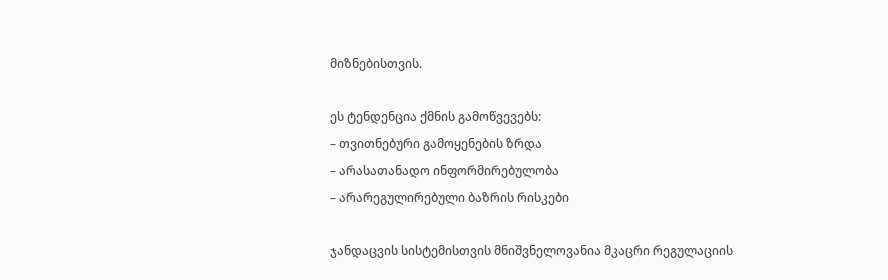მიზნებისთვის.

ეს ტენდენცია ქმნის გამოწვევებს:
– თვითნებური გამოყენების ზრდა
– არასათანადო ინფორმირებულობა
– არარეგულირებული ბაზრის რისკები

ჯანდაცვის სისტემისთვის მნიშვნელოვანია მკაცრი რეგულაციის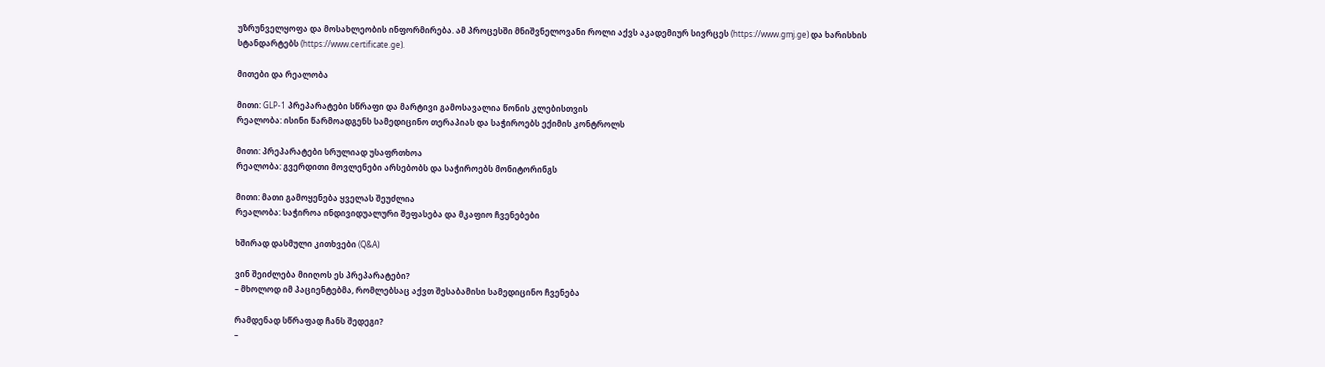უზრუნველყოფა და მოსახლეობის ინფორმირება. ამ პროცესში მნიშვნელოვანი როლი აქვს აკადემიურ სივრცეს (https://www.gmj.ge) და ხარისხის სტანდარტებს (https://www.certificate.ge).

მითები და რეალობა

მითი: GLP-1 პრეპარატები სწრაფი და მარტივი გამოსავალია წონის კლებისთვის
რეალობა: ისინი წარმოადგენს სამედიცინო თერაპიას და საჭიროებს ექიმის კონტროლს

მითი: პრეპარატები სრულიად უსაფრთხოა
რეალობა: გვერდითი მოვლენები არსებობს და საჭიროებს მონიტორინგს

მითი: მათი გამოყენება ყველას შეუძლია
რეალობა: საჭიროა ინდივიდუალური შეფასება და მკაფიო ჩვენებები

ხშირად დასმული კითხვები (Q&A)

ვინ შეიძლება მიიღოს ეს პრეპარატები?
– მხოლოდ იმ პაციენტებმა, რომლებსაც აქვთ შესაბამისი სამედიცინო ჩვენება

რამდენად სწრაფად ჩანს შედეგი?
–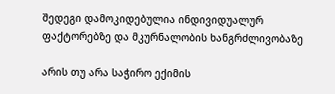შედეგი დამოკიდებულია ინდივიდუალურ ფაქტორებზე და მკურნალობის ხანგრძლივობაზე

არის თუ არა საჭირო ექიმის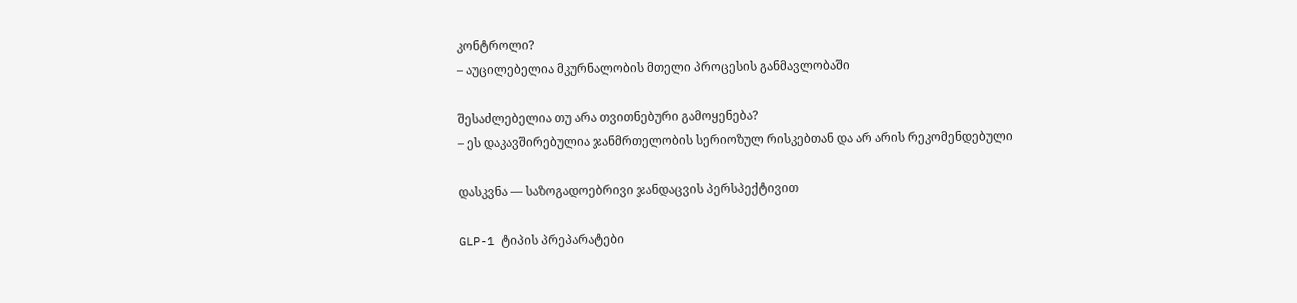კონტროლი?
– აუცილებელია მკურნალობის მთელი პროცესის განმავლობაში

შესაძლებელია თუ არა თვითნებური გამოყენება?
– ეს დაკავშირებულია ჯანმრთელობის სერიოზულ რისკებთან და არ არის რეკომენდებული

დასკვნა — საზოგადოებრივი ჯანდაცვის პერსპექტივით

GLP-1 ტიპის პრეპარატები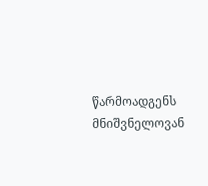წარმოადგენს მნიშვნელოვან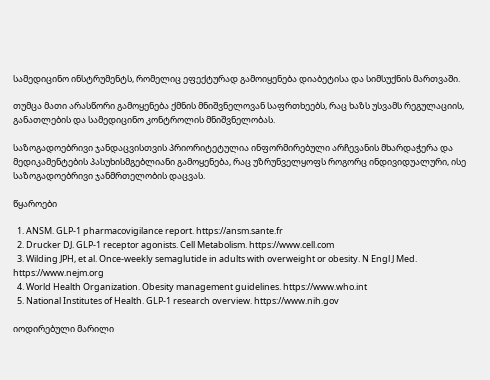სამედიცინო ინსტრუმენტს, რომელიც ეფექტურად გამოიყენება დიაბეტისა და სიმსუქნის მართვაში.

თუმცა მათი არასწორი გამოყენება ქმნის მნიშვნელოვან საფრთხეებს, რაც ხაზს უსვამს რეგულაციის, განათლების და სამედიცინო კონტროლის მნიშვნელობას.

საზოგადოებრივი ჯანდაცვისთვის პრიორიტეტულია ინფორმირებული არჩევანის მხარდაჭერა და მედიკამენტების პასუხისმგებლიანი გამოყენება, რაც უზრუნველყოფს როგორც ინდივიდუალური, ისე საზოგადოებრივი ჯანმრთელობის დაცვას.

წყაროები

  1. ANSM. GLP-1 pharmacovigilance report. https://ansm.sante.fr
  2. Drucker DJ. GLP-1 receptor agonists. Cell Metabolism. https://www.cell.com
  3. Wilding JPH, et al. Once-weekly semaglutide in adults with overweight or obesity. N Engl J Med. https://www.nejm.org
  4. World Health Organization. Obesity management guidelines. https://www.who.int
  5. National Institutes of Health. GLP-1 research overview. https://www.nih.gov

იოდირებული მარილი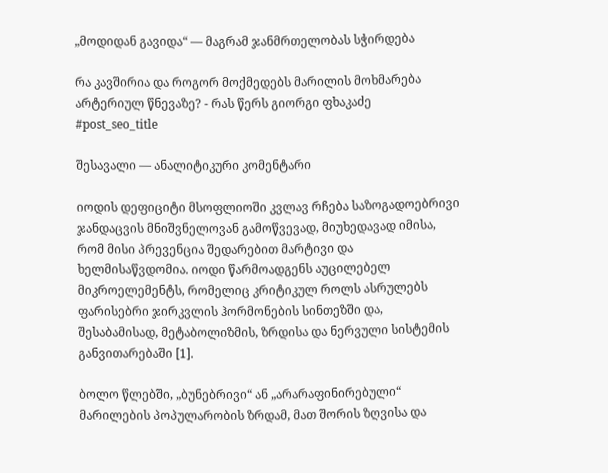„მოდიდან გავიდა“ — მაგრამ ჯანმრთელობას სჭირდება

რა კავშირია და როგორ მოქმედებს მარილის მოხმარება არტერიულ წნევაზე? - რას წერს გიორგი ფხაკაძე
#post_seo_title

შესავალი — ანალიტიკური კომენტარი

იოდის დეფიციტი მსოფლიოში კვლავ რჩება საზოგადოებრივი ჯანდაცვის მნიშვნელოვან გამოწვევად, მიუხედავად იმისა, რომ მისი პრევენცია შედარებით მარტივი და ხელმისაწვდომია. იოდი წარმოადგენს აუცილებელ მიკროელემენტს, რომელიც კრიტიკულ როლს ასრულებს ფარისებრი ჯირკვლის ჰორმონების სინთეზში და, შესაბამისად, მეტაბოლიზმის, ზრდისა და ნერვული სისტემის განვითარებაში [1].

ბოლო წლებში, „ბუნებრივი“ ან „არარაფინირებული“ მარილების პოპულარობის ზრდამ, მათ შორის ზღვისა და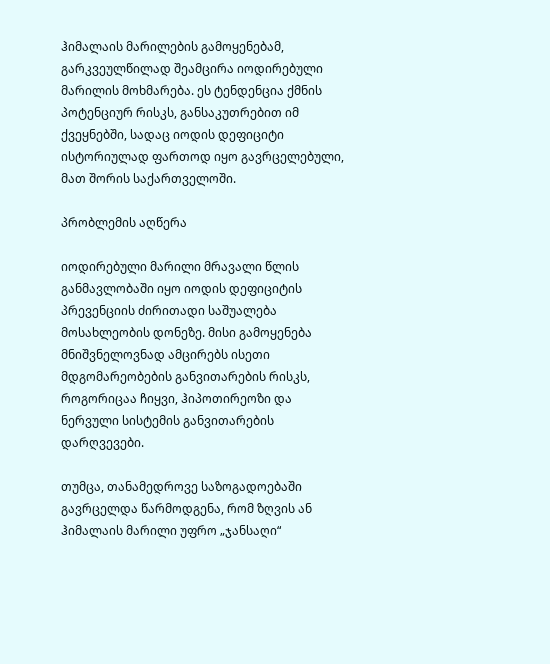ჰიმალაის მარილების გამოყენებამ, გარკვეულწილად შეამცირა იოდირებული მარილის მოხმარება. ეს ტენდენცია ქმნის პოტენციურ რისკს, განსაკუთრებით იმ ქვეყნებში, სადაც იოდის დეფიციტი ისტორიულად ფართოდ იყო გავრცელებული, მათ შორის საქართველოში.

პრობლემის აღწერა

იოდირებული მარილი მრავალი წლის განმავლობაში იყო იოდის დეფიციტის პრევენციის ძირითადი საშუალება მოსახლეობის დონეზე. მისი გამოყენება მნიშვნელოვნად ამცირებს ისეთი მდგომარეობების განვითარების რისკს, როგორიცაა ჩიყვი, ჰიპოთირეოზი და ნერვული სისტემის განვითარების დარღვევები.

თუმცა, თანამედროვე საზოგადოებაში გავრცელდა წარმოდგენა, რომ ზღვის ან ჰიმალაის მარილი უფრო „ჯანსაღი“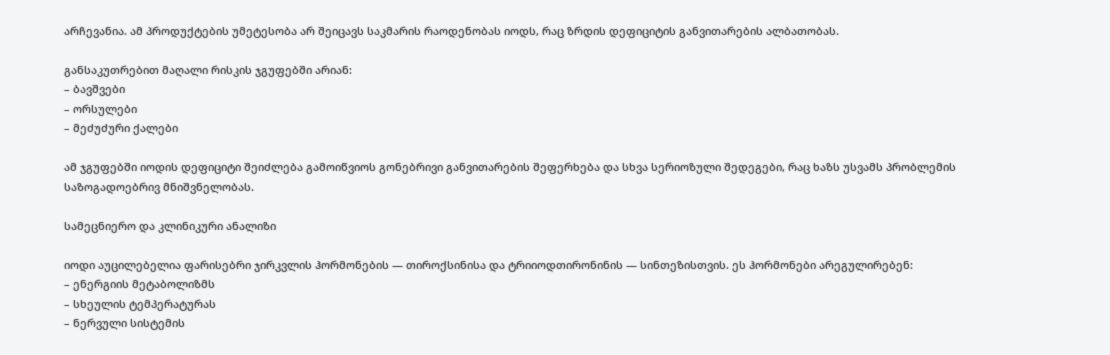არჩევანია. ამ პროდუქტების უმეტესობა არ შეიცავს საკმარის რაოდენობას იოდს, რაც ზრდის დეფიციტის განვითარების ალბათობას.

განსაკუთრებით მაღალი რისკის ჯგუფებში არიან:
– ბავშვები
– ორსულები
– მეძუძური ქალები

ამ ჯგუფებში იოდის დეფიციტი შეიძლება გამოიწვიოს გონებრივი განვითარების შეფერხება და სხვა სერიოზული შედეგები, რაც ხაზს უსვამს პრობლემის საზოგადოებრივ მნიშვნელობას.

სამეცნიერო და კლინიკური ანალიზი

იოდი აუცილებელია ფარისებრი ჯირკვლის ჰორმონების — თიროქსინისა და ტრიიოდთირონინის — სინთეზისთვის. ეს ჰორმონები არეგულირებენ:
– ენერგიის მეტაბოლიზმს
– სხეულის ტემპერატურას
– ნერვული სისტემის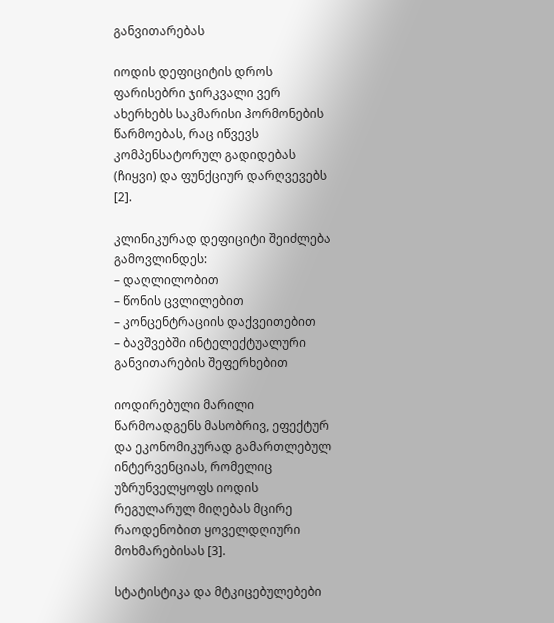განვითარებას

იოდის დეფიციტის დროს ფარისებრი ჯირკვალი ვერ ახერხებს საკმარისი ჰორმონების წარმოებას, რაც იწვევს კომპენსატორულ გადიდებას (ჩიყვი) და ფუნქციურ დარღვევებს [2].

კლინიკურად დეფიციტი შეიძლება გამოვლინდეს:
– დაღლილობით
– წონის ცვლილებით
– კონცენტრაციის დაქვეითებით
– ბავშვებში ინტელექტუალური განვითარების შეფერხებით

იოდირებული მარილი წარმოადგენს მასობრივ, ეფექტურ და ეკონომიკურად გამართლებულ ინტერვენციას, რომელიც უზრუნველყოფს იოდის რეგულარულ მიღებას მცირე რაოდენობით ყოველდღიური მოხმარებისას [3].

სტატისტიკა და მტკიცებულებები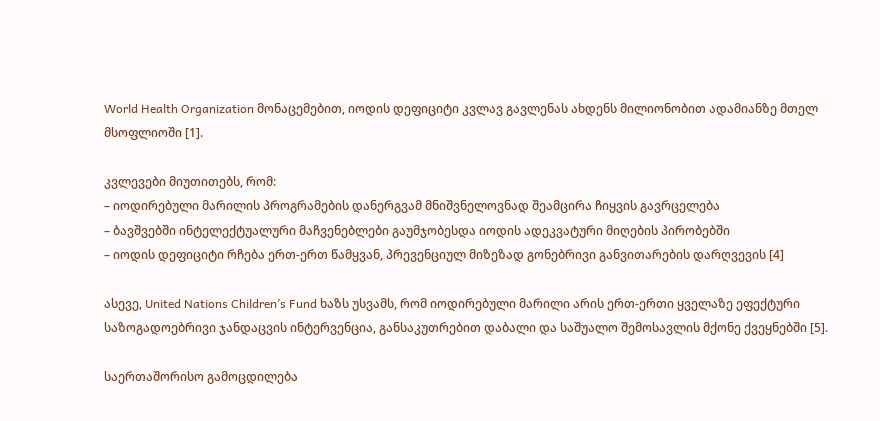World Health Organization მონაცემებით, იოდის დეფიციტი კვლავ გავლენას ახდენს მილიონობით ადამიანზე მთელ მსოფლიოში [1].

კვლევები მიუთითებს, რომ:
– იოდირებული მარილის პროგრამების დანერგვამ მნიშვნელოვნად შეამცირა ჩიყვის გავრცელება
– ბავშვებში ინტელექტუალური მაჩვენებლები გაუმჯობესდა იოდის ადეკვატური მიღების პირობებში
– იოდის დეფიციტი რჩება ერთ-ერთ წამყვან, პრევენციულ მიზეზად გონებრივი განვითარების დარღვევის [4]

ასევე, United Nations Children’s Fund ხაზს უსვამს, რომ იოდირებული მარილი არის ერთ-ერთი ყველაზე ეფექტური საზოგადოებრივი ჯანდაცვის ინტერვენცია, განსაკუთრებით დაბალი და საშუალო შემოსავლის მქონე ქვეყნებში [5].

საერთაშორისო გამოცდილება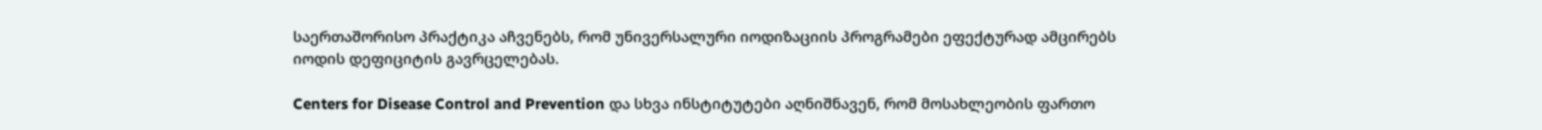საერთაშორისო პრაქტიკა აჩვენებს, რომ უნივერსალური იოდიზაციის პროგრამები ეფექტურად ამცირებს იოდის დეფიციტის გავრცელებას.

Centers for Disease Control and Prevention და სხვა ინსტიტუტები აღნიშნავენ, რომ მოსახლეობის ფართო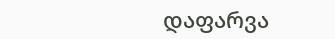დაფარვა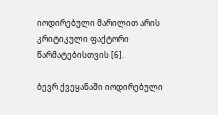იოდირებული მარილით არის კრიტიკული ფაქტორი წარმატებისთვის [6].

ბევრ ქვეყანაში იოდირებული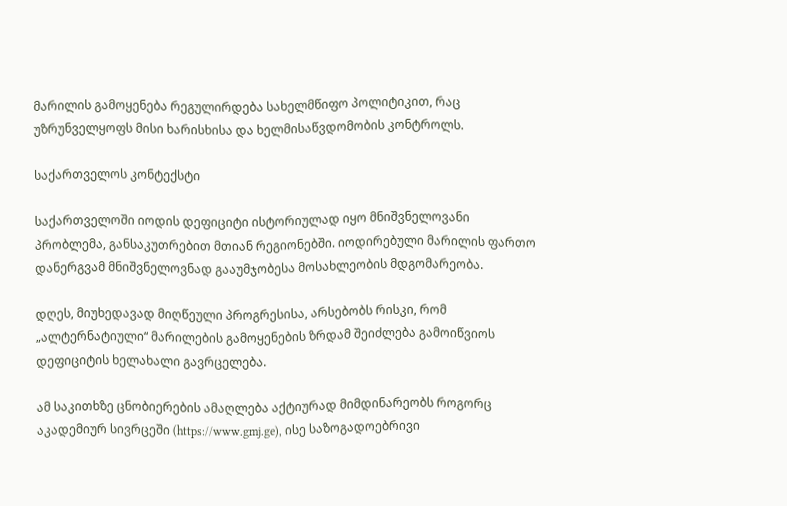მარილის გამოყენება რეგულირდება სახელმწიფო პოლიტიკით, რაც უზრუნველყოფს მისი ხარისხისა და ხელმისაწვდომობის კონტროლს.

საქართველოს კონტექსტი

საქართველოში იოდის დეფიციტი ისტორიულად იყო მნიშვნელოვანი პრობლემა, განსაკუთრებით მთიან რეგიონებში. იოდირებული მარილის ფართო დანერგვამ მნიშვნელოვნად გააუმჯობესა მოსახლეობის მდგომარეობა.

დღეს, მიუხედავად მიღწეული პროგრესისა, არსებობს რისკი, რომ „ალტერნატიული“ მარილების გამოყენების ზრდამ შეიძლება გამოიწვიოს დეფიციტის ხელახალი გავრცელება.

ამ საკითხზე ცნობიერების ამაღლება აქტიურად მიმდინარეობს როგორც აკადემიურ სივრცეში (https://www.gmj.ge), ისე საზოგადოებრივი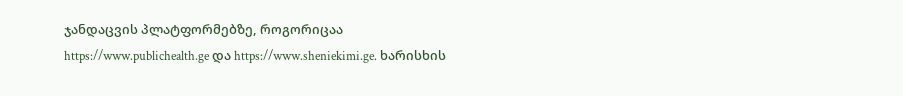ჯანდაცვის პლატფორმებზე, როგორიცაა https://www.publichealth.ge და https://www.sheniekimi.ge. ხარისხის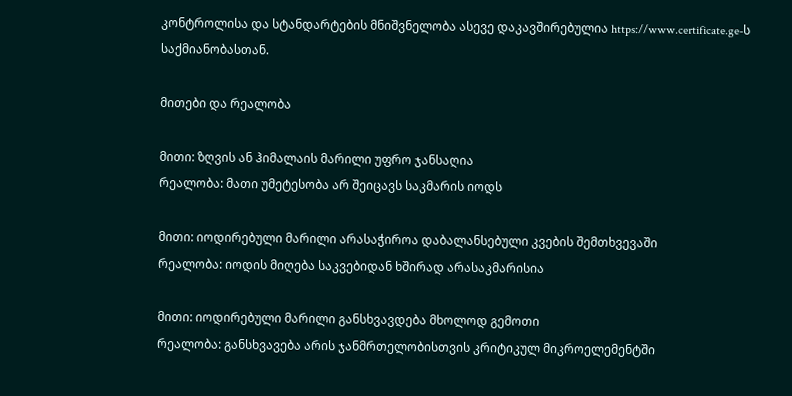კონტროლისა და სტანდარტების მნიშვნელობა ასევე დაკავშირებულია https://www.certificate.ge-ს საქმიანობასთან.

მითები და რეალობა

მითი: ზღვის ან ჰიმალაის მარილი უფრო ჯანსაღია
რეალობა: მათი უმეტესობა არ შეიცავს საკმარის იოდს

მითი: იოდირებული მარილი არასაჭიროა დაბალანსებული კვების შემთხვევაში
რეალობა: იოდის მიღება საკვებიდან ხშირად არასაკმარისია

მითი: იოდირებული მარილი განსხვავდება მხოლოდ გემოთი
რეალობა: განსხვავება არის ჯანმრთელობისთვის კრიტიკულ მიკროელემენტში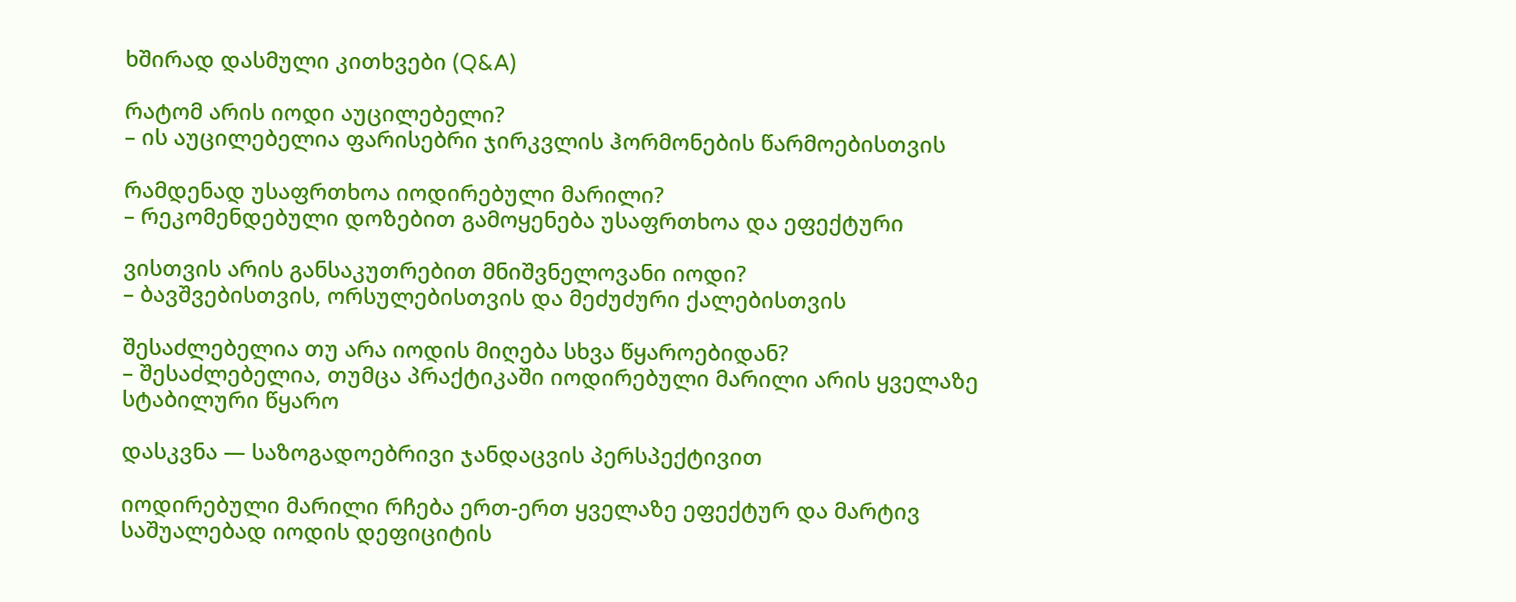ხშირად დასმული კითხვები (Q&A)

რატომ არის იოდი აუცილებელი?
– ის აუცილებელია ფარისებრი ჯირკვლის ჰორმონების წარმოებისთვის

რამდენად უსაფრთხოა იოდირებული მარილი?
– რეკომენდებული დოზებით გამოყენება უსაფრთხოა და ეფექტური

ვისთვის არის განსაკუთრებით მნიშვნელოვანი იოდი?
– ბავშვებისთვის, ორსულებისთვის და მეძუძური ქალებისთვის

შესაძლებელია თუ არა იოდის მიღება სხვა წყაროებიდან?
– შესაძლებელია, თუმცა პრაქტიკაში იოდირებული მარილი არის ყველაზე სტაბილური წყარო

დასკვნა — საზოგადოებრივი ჯანდაცვის პერსპექტივით

იოდირებული მარილი რჩება ერთ-ერთ ყველაზე ეფექტურ და მარტივ საშუალებად იოდის დეფიციტის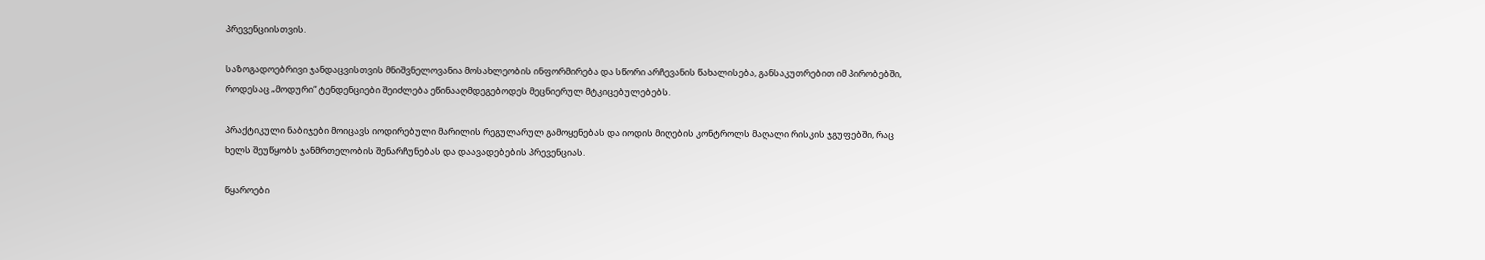პრევენციისთვის.

საზოგადოებრივი ჯანდაცვისთვის მნიშვნელოვანია მოსახლეობის ინფორმირება და სწორი არჩევანის წახალისება, განსაკუთრებით იმ პირობებში, როდესაც „მოდური“ ტენდენციები შეიძლება ეწინააღმდეგებოდეს მეცნიერულ მტკიცებულებებს.

პრაქტიკული ნაბიჯები მოიცავს იოდირებული მარილის რეგულარულ გამოყენებას და იოდის მიღების კონტროლს მაღალი რისკის ჯგუფებში, რაც ხელს შეუწყობს ჯანმრთელობის შენარჩუნებას და დაავადებების პრევენციას.

წყაროები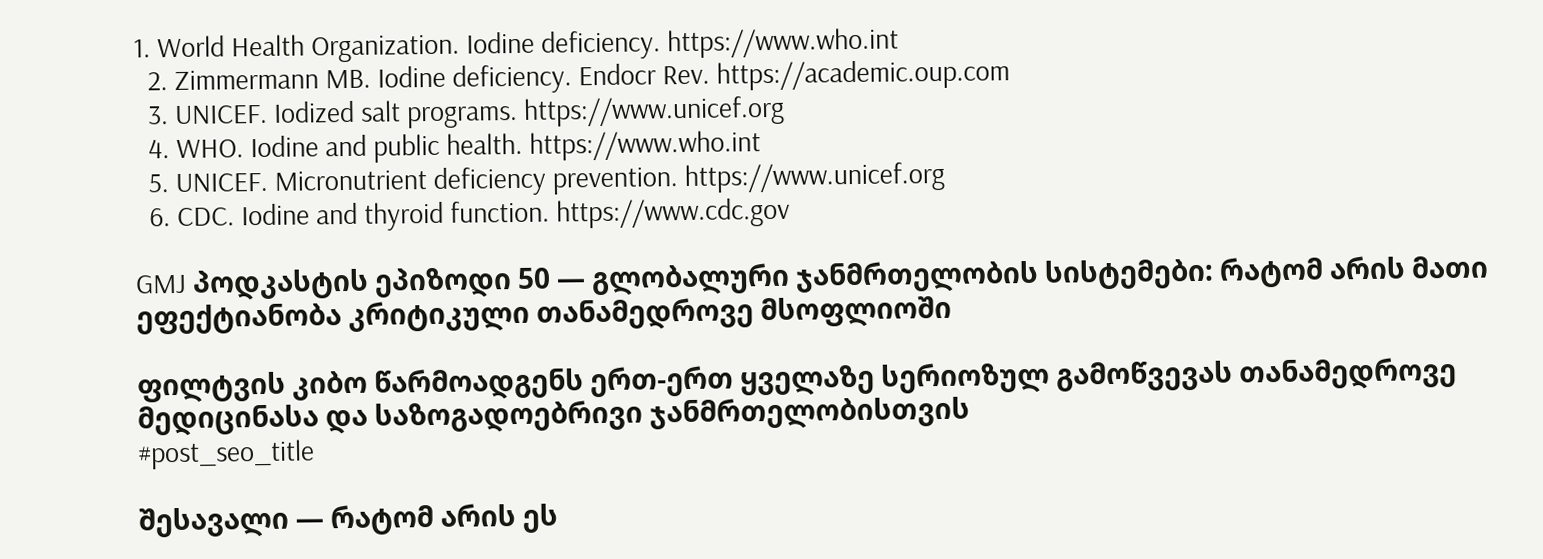1. World Health Organization. Iodine deficiency. https://www.who.int
  2. Zimmermann MB. Iodine deficiency. Endocr Rev. https://academic.oup.com
  3. UNICEF. Iodized salt programs. https://www.unicef.org
  4. WHO. Iodine and public health. https://www.who.int
  5. UNICEF. Micronutrient deficiency prevention. https://www.unicef.org
  6. CDC. Iodine and thyroid function. https://www.cdc.gov

GMJ პოდკასტის ეპიზოდი 50 — გლობალური ჯანმრთელობის სისტემები: რატომ არის მათი ეფექტიანობა კრიტიკული თანამედროვე მსოფლიოში

ფილტვის კიბო წარმოადგენს ერთ-ერთ ყველაზე სერიოზულ გამოწვევას თანამედროვე მედიცინასა და საზოგადოებრივი ჯანმრთელობისთვის
#post_seo_title

შესავალი — რატომ არის ეს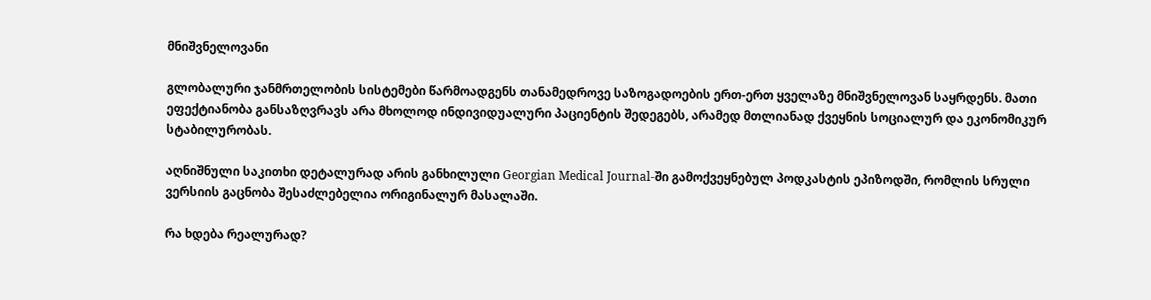მნიშვნელოვანი

გლობალური ჯანმრთელობის სისტემები წარმოადგენს თანამედროვე საზოგადოების ერთ-ერთ ყველაზე მნიშვნელოვან საყრდენს. მათი ეფექტიანობა განსაზღვრავს არა მხოლოდ ინდივიდუალური პაციენტის შედეგებს, არამედ მთლიანად ქვეყნის სოციალურ და ეკონომიკურ სტაბილურობას.

აღნიშნული საკითხი დეტალურად არის განხილული Georgian Medical Journal-ში გამოქვეყნებულ პოდკასტის ეპიზოდში, რომლის სრული ვერსიის გაცნობა შესაძლებელია ორიგინალურ მასალაში.

რა ხდება რეალურად?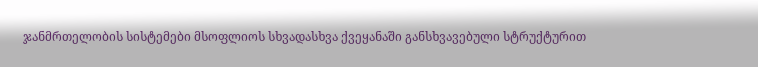ჯანმრთელობის სისტემები მსოფლიოს სხვადასხვა ქვეყანაში განსხვავებული სტრუქტურით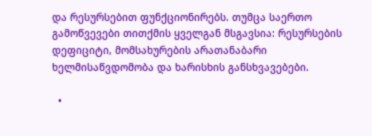და რესურსებით ფუნქციონირებს. თუმცა საერთო გამოწვევები თითქმის ყველგან მსგავსია: რესურსების დეფიციტი, მომსახურების არათანაბარი ხელმისაწვდომობა და ხარისხის განსხვავებები.

  •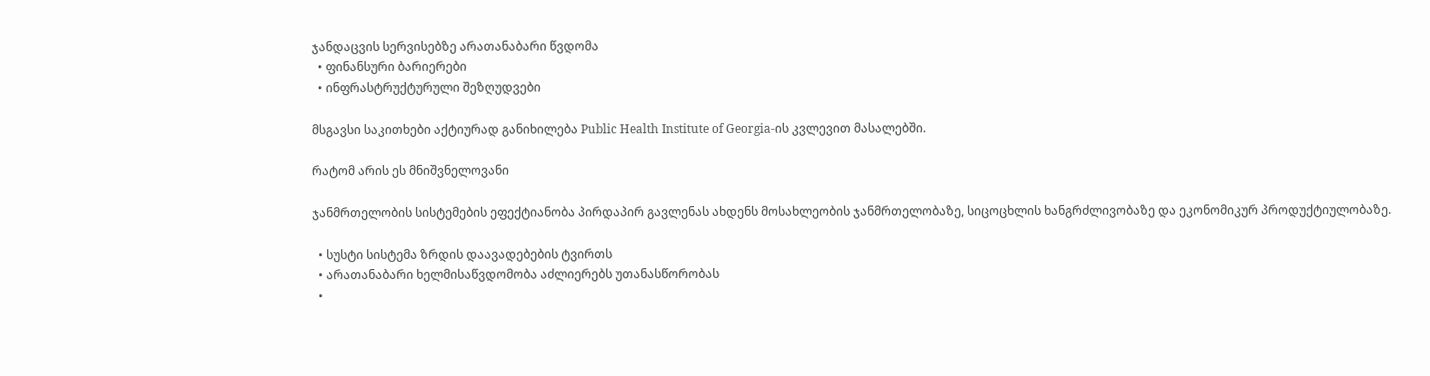ჯანდაცვის სერვისებზე არათანაბარი წვდომა
  • ფინანსური ბარიერები
  • ინფრასტრუქტურული შეზღუდვები

მსგავსი საკითხები აქტიურად განიხილება Public Health Institute of Georgia-ის კვლევით მასალებში.

რატომ არის ეს მნიშვნელოვანი

ჯანმრთელობის სისტემების ეფექტიანობა პირდაპირ გავლენას ახდენს მოსახლეობის ჯანმრთელობაზე, სიცოცხლის ხანგრძლივობაზე და ეკონომიკურ პროდუქტიულობაზე.

  • სუსტი სისტემა ზრდის დაავადებების ტვირთს
  • არათანაბარი ხელმისაწვდომობა აძლიერებს უთანასწორობას
  •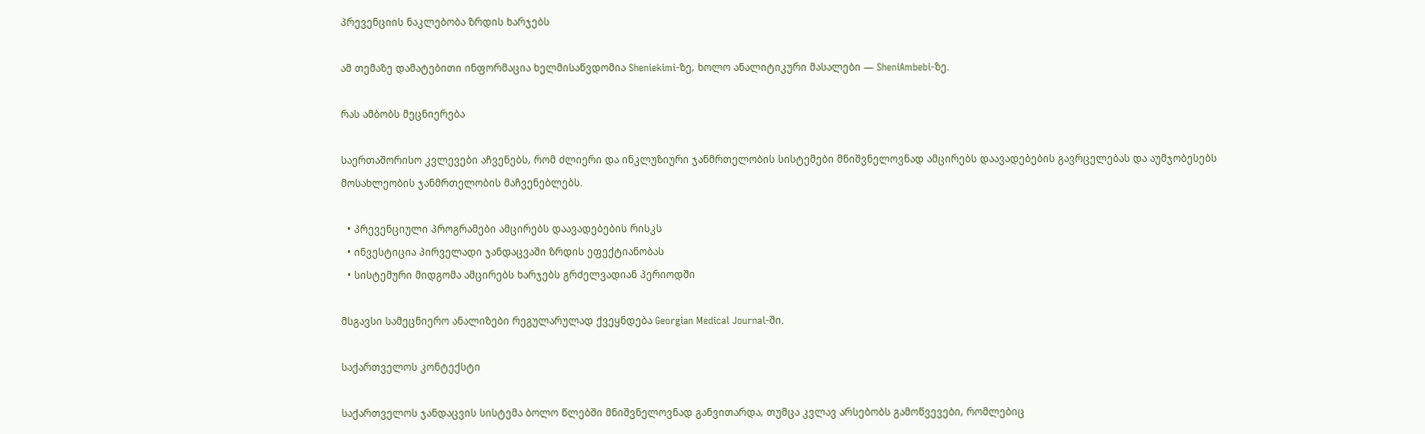პრევენციის ნაკლებობა ზრდის ხარჯებს

ამ თემაზე დამატებითი ინფორმაცია ხელმისაწვდომია Sheniekimi-ზე, ხოლო ანალიტიკური მასალები — SheniAmbebi-ზე.

რას ამბობს მეცნიერება

საერთაშორისო კვლევები აჩვენებს, რომ ძლიერი და ინკლუზიური ჯანმრთელობის სისტემები მნიშვნელოვნად ამცირებს დაავადებების გავრცელებას და აუმჯობესებს მოსახლეობის ჯანმრთელობის მაჩვენებლებს.

  • პრევენციული პროგრამები ამცირებს დაავადებების რისკს
  • ინვესტიცია პირველადი ჯანდაცვაში ზრდის ეფექტიანობას
  • სისტემური მიდგომა ამცირებს ხარჯებს გრძელვადიან პერიოდში

მსგავსი სამეცნიერო ანალიზები რეგულარულად ქვეყნდება Georgian Medical Journal-ში.

საქართველოს კონტექსტი

საქართველოს ჯანდაცვის სისტემა ბოლო წლებში მნიშვნელოვნად განვითარდა, თუმცა კვლავ არსებობს გამოწვევები, რომლებიც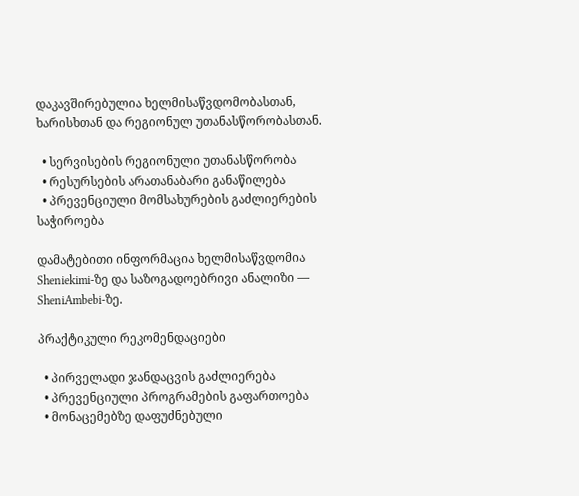დაკავშირებულია ხელმისაწვდომობასთან, ხარისხთან და რეგიონულ უთანასწორობასთან.

  • სერვისების რეგიონული უთანასწორობა
  • რესურსების არათანაბარი განაწილება
  • პრევენციული მომსახურების გაძლიერების საჭიროება

დამატებითი ინფორმაცია ხელმისაწვდომია Sheniekimi-ზე და საზოგადოებრივი ანალიზი — SheniAmbebi-ზე.

პრაქტიკული რეკომენდაციები

  • პირველადი ჯანდაცვის გაძლიერება
  • პრევენციული პროგრამების გაფართოება
  • მონაცემებზე დაფუძნებული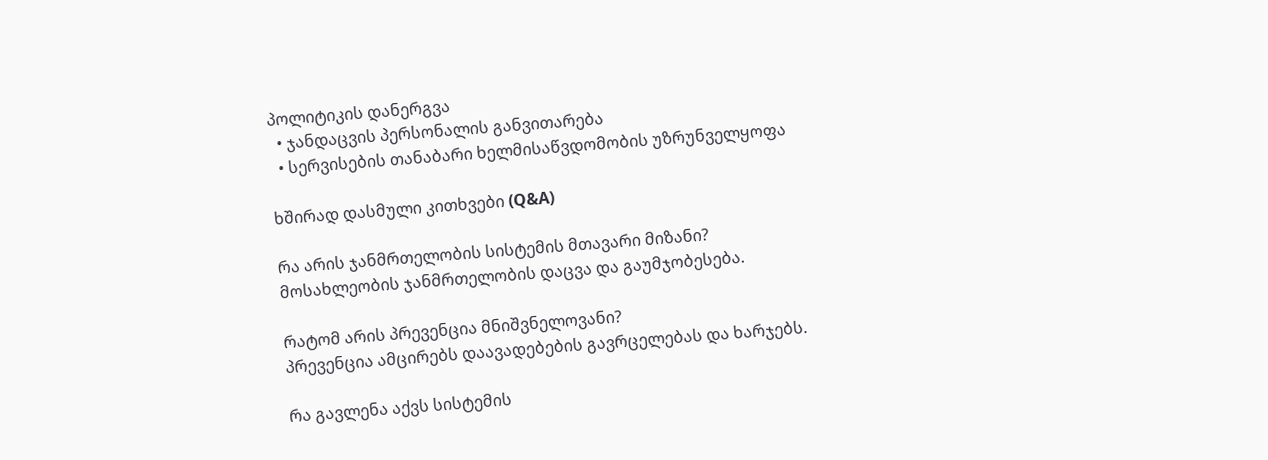პოლიტიკის დანერგვა
  • ჯანდაცვის პერსონალის განვითარება
  • სერვისების თანაბარი ხელმისაწვდომობის უზრუნველყოფა

ხშირად დასმული კითხვები (Q&A)

რა არის ჯანმრთელობის სისტემის მთავარი მიზანი?
მოსახლეობის ჯანმრთელობის დაცვა და გაუმჯობესება.

რატომ არის პრევენცია მნიშვნელოვანი?
პრევენცია ამცირებს დაავადებების გავრცელებას და ხარჯებს.

რა გავლენა აქვს სისტემის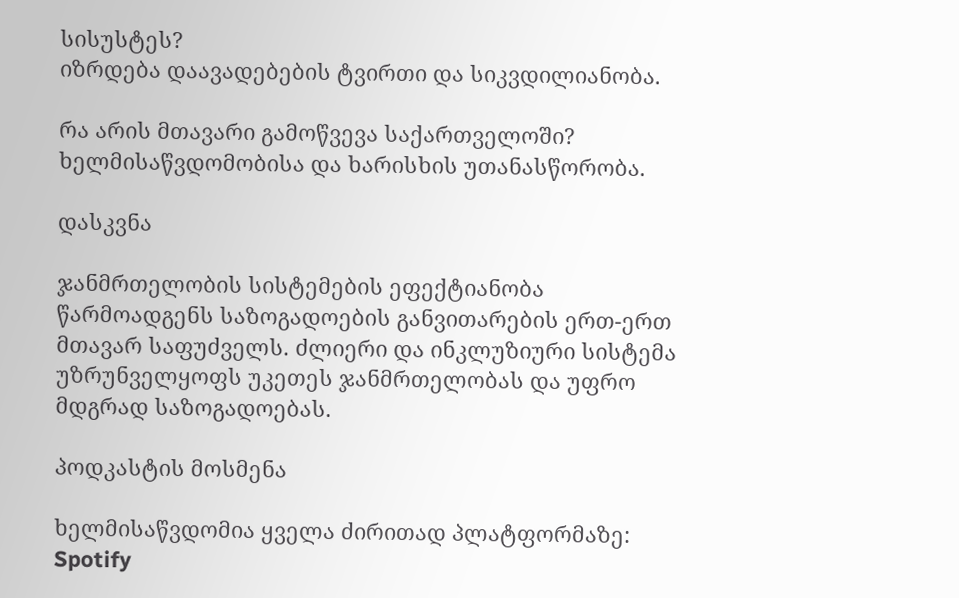სისუსტეს?
იზრდება დაავადებების ტვირთი და სიკვდილიანობა.

რა არის მთავარი გამოწვევა საქართველოში?
ხელმისაწვდომობისა და ხარისხის უთანასწორობა.

დასკვნა

ჯანმრთელობის სისტემების ეფექტიანობა წარმოადგენს საზოგადოების განვითარების ერთ-ერთ მთავარ საფუძველს. ძლიერი და ინკლუზიური სისტემა უზრუნველყოფს უკეთეს ჯანმრთელობას და უფრო მდგრად საზოგადოებას.

პოდკასტის მოსმენა

ხელმისაწვდომია ყველა ძირითად პლატფორმაზე:
Spotify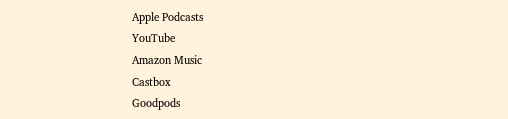Apple Podcasts
YouTube
Amazon Music
Castbox
Goodpods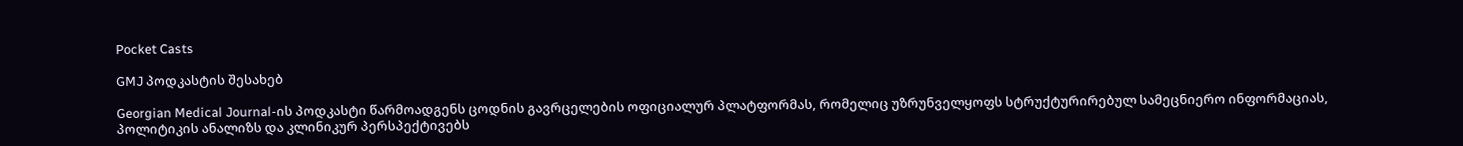Pocket Casts

GMJ პოდკასტის შესახებ

Georgian Medical Journal-ის პოდკასტი წარმოადგენს ცოდნის გავრცელების ოფიციალურ პლატფორმას, რომელიც უზრუნველყოფს სტრუქტურირებულ სამეცნიერო ინფორმაციას, პოლიტიკის ანალიზს და კლინიკურ პერსპექტივებს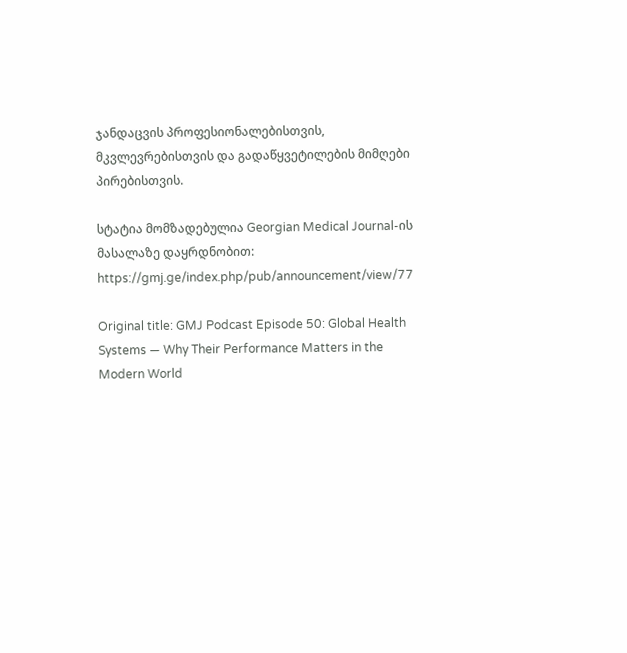ჯანდაცვის პროფესიონალებისთვის, მკვლევრებისთვის და გადაწყვეტილების მიმღები პირებისთვის.

სტატია მომზადებულია Georgian Medical Journal-ის მასალაზე დაყრდნობით:
https://gmj.ge/index.php/pub/announcement/view/77

Original title: GMJ Podcast Episode 50: Global Health Systems — Why Their Performance Matters in the Modern World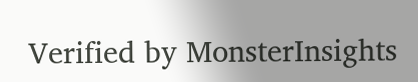Verified by MonsterInsights